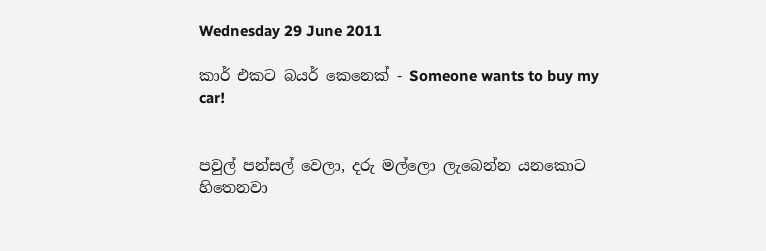Wednesday 29 June 2011

කාර් එකට බයර් කෙනෙක් - Someone wants to buy my car!


පවුල් පන්සල් වෙලා, දරු මල්ලො ලැබෙන්න යනකොට හිතෙනවා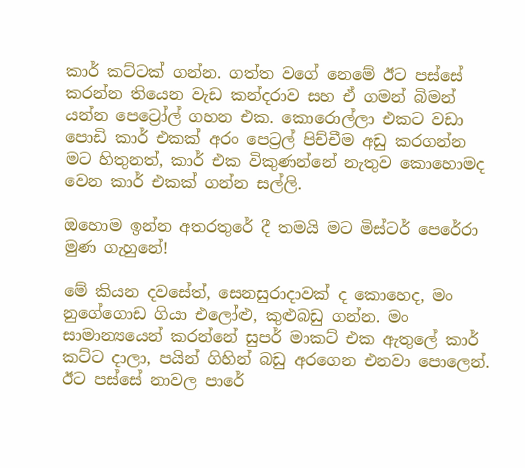කාර් කට්ටක් ගන්න. ගත්ත වගේ නෙමේ ඊට පස්සේ කරන්න තියෙන වැඩ කන්දරාව සහ ඒ ගමන් බිමන් යන්න පෙට්‍රෝල් ගහන එක. කොරොල්ලා එකට වඩා පොඩි කාර් එකක් අරං පෙට්‍රල් පිච්චීම අඩු කරගන්න මට හිතුනත්, කාර් එක විකුණන්නේ නැතුව කොහොමද වෙන කාර් එකක් ගන්න සල්ලි.

ඔහොම ඉන්න අතරතුරේ දී තමයි මට මිස්ටර් පෙරේරා මුණ ගැහුනේ!

මේ කියන දවසේත්, සෙනසුරාදාවක් ද කොහෙද, මං නුගේගොඩ ගියා එලෝළු, කුළුබඩු ගන්න. මං සාමාන්‍යයෙන් කරන්නේ සුපර් මාකට් එක ඇතුලේ කාර් කට්ට දාලා, පයින් ගිහින් බඩු අරගෙන එනවා පොලෙන්. ඊට පස්සේ නාවල පාරේ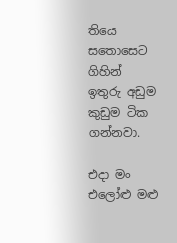තියෙ සතොසෙට ගිහින් ඉතුරු අඩුම කුඩුම ටික ගන්නවා.

එදා මං එලෝළු මළු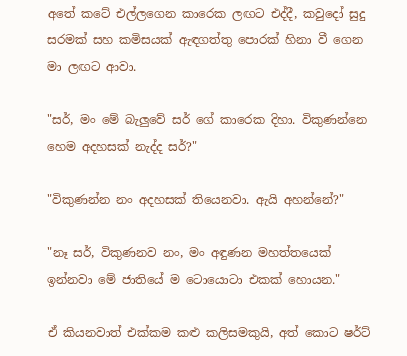අතේ කටේ එල්ලගෙන කාරෙක ලඟට එද්දී, කවුදෝ සුදු සරමක් සහ කමිසයක් ඇඳගත්තු පොරක් හිනා වී ගෙන මා ලඟට ආවා.

"සර්, මං මේ බැලුවේ සර් ගේ කාරෙක දිහා. විකුණන්නෙ හෙම අදහසක් නැද්ද සර්?"

"විකුණන්න නං අදහසක් තියෙනවා. ඇයි අහන්නේ?"

"නෑ සර්, විකුණනව නං, මං අඳුණන මහත්තයෙක් ඉන්නවා මේ ජාතියේ ම ටොයොටා එකක් හොයන."

ඒ කියනවාත් එක්කම කළු කලිසමකුයි, අත් කොට ෂර්ට්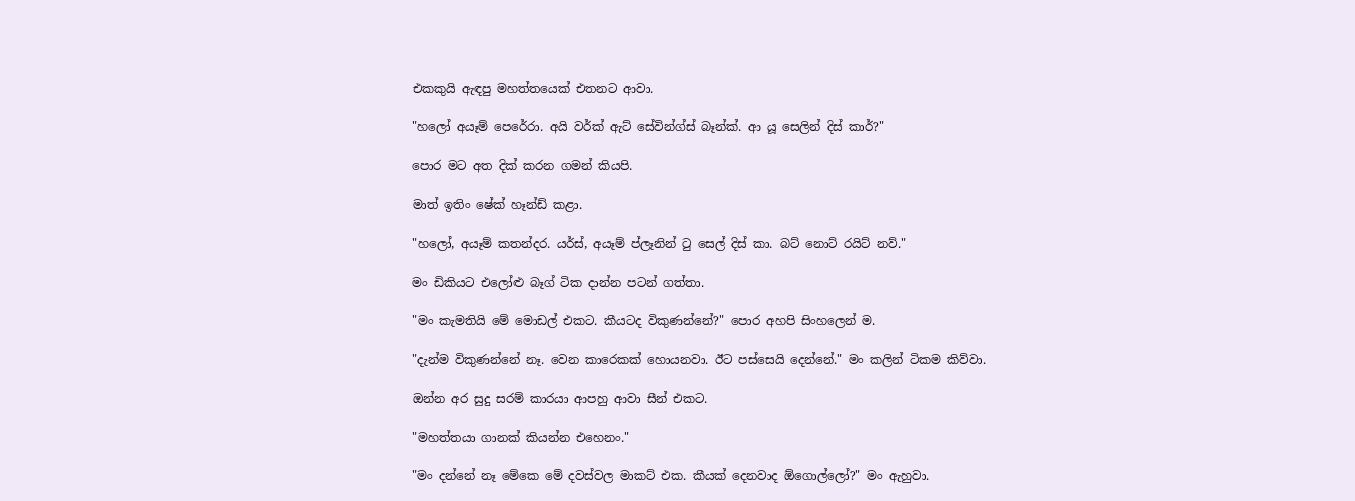එකකුයි ඇඳපු මහත්තයෙක් එතනට ආවා.

"හලෝ අයෑම් පෙරේරා. අයි වර්ක් ඇට් සේවින්ග්ස් බෑන්ක්. ආ යූ සෙලින් දිස් කාර්?"

පොර මට අත දික් කරන ගමන් කියපි.

මාත් ඉතිං ෂේක් හෑන්ඩ් කළා.

"හලෝ, අයෑම් කතන්දර. යර්ස්, අයෑම් ප්ලෑනින් ටු සෙල් දිස් කා. බට් නොට් රයිට් නව්."

මං ඩිකියට එලෝළු බෑග් ටික දාන්න පටන් ගත්තා.

"මං කැමතියි මේ මොඩල් එකට. කීයටද විකුණන්නේ?" පොර අහපි සිංහලෙන් ම.

"දැන්ම විකුණන්නේ නෑ. වෙන කාරෙකක් හොයනවා. ඊට පස්සෙයි දෙන්නේ." මං කලින් ටිකම කිව්වා.

ඔන්න අර සුදු සරම් කාරයා ආපහු ආවා සීන් එකට.

"මහත්තයා ගානක් කියන්න එහෙනං."

"මං දන්නේ නෑ මේකෙ මේ දවස්වල මාකට් එක. කීයක් දෙනවාද ඕගොල්ලෝ?" මං ඇහුවා.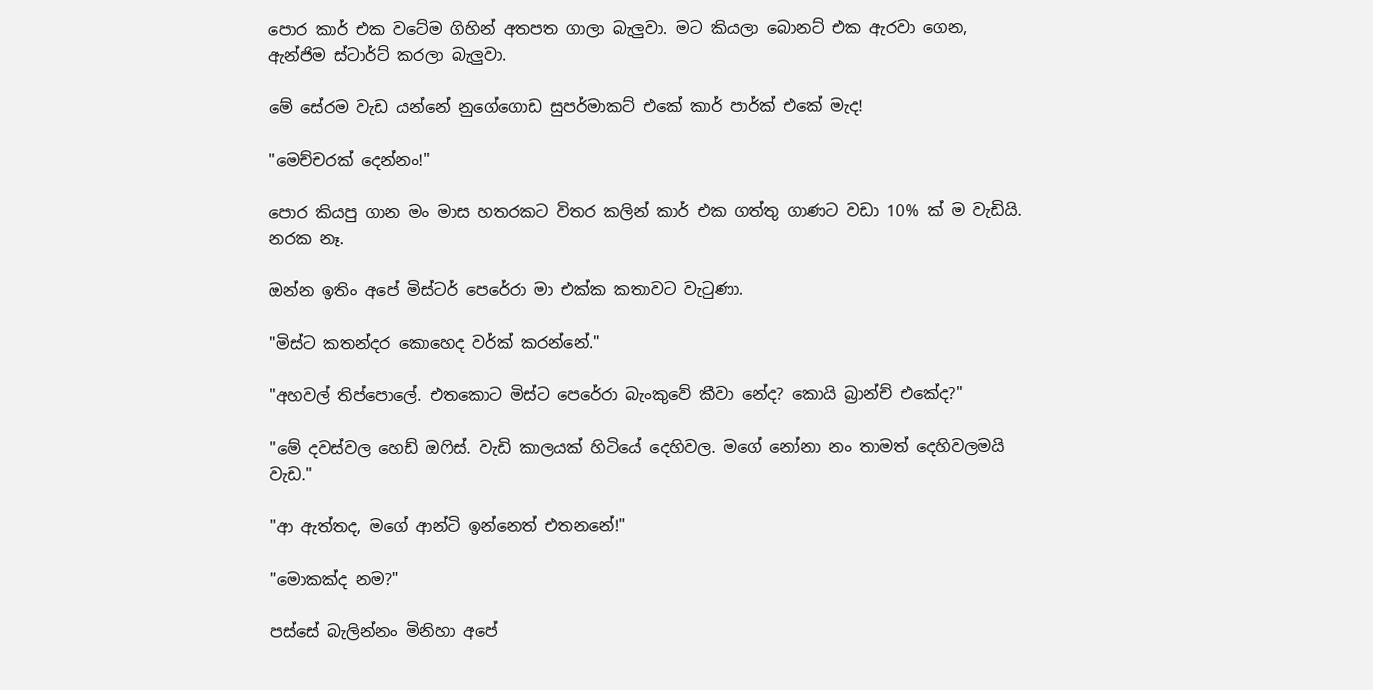පොර කාර් එක වටේම ගිහින් අතපත ගාලා බැලුවා. මට කියලා බොනට් එක ඇරවා ගෙන, ඇන්ජිම ස්ටාර්ට් කරලා බැලුවා.

මේ සේරම වැඩ යන්නේ නුගේගොඩ සුපර්මාකට් එකේ කාර් පාර්ක් එකේ මැද!

"මෙච්චරක් දෙන්නං!"

පොර කියපු ගාන මං මාස හතරකට විතර කලින් කාර් එක ගත්තු ගාණට වඩා 10% ක් ම වැඩියි. නරක නෑ.

ඔන්න ඉතිං අපේ මිස්ටර් පෙරේරා මා එක්ක කතාවට වැටුණා.

"මිස්ට කතන්දර කොහෙද වර්ක් කරන්නේ."

"අහවල් තිප්පොලේ. එතකොට මිස්ට පෙරේරා බැංකුවේ කීවා නේද? කොයි බ්‍රාන්ච් එකේද?"

"මේ දවස්වල හෙඩ් ඔෆිස්. වැඩි කාලයක් හිටියේ දෙහිවල. මගේ නෝනා නං තාමත් දෙහිවලමයි වැඩ."

"ආ ඇත්තද, මගේ ආන්ටි ඉන්නෙත් එතනනේ!"

"මොකක්ද නම?"

පස්සේ බැලින්නං මිනිහා අපේ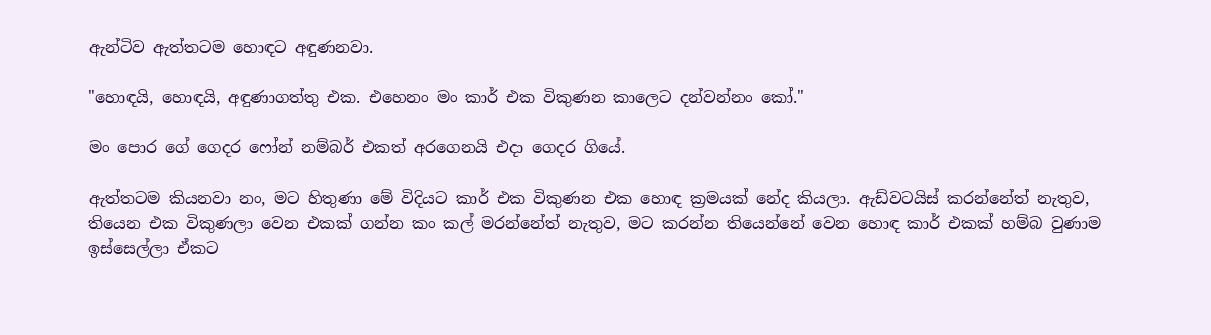ඇන්ටිව ඇත්තටම හොඳට අඳුණනවා.

"හොඳයි, හොඳයි, අඳුණාගත්තු එක. එහෙනං මං කාර් එක විකුණන කාලෙට දන්වන්නං කෝ."

මං පොර ගේ ගෙදර ෆෝන් නම්බර් එකත් අරගෙනයි එදා ගෙදර ගියේ.

ඇත්තටම කියනවා නං, මට හිතුණා මේ විදියට කාර් එක විකුණන එක හොඳ ක්‍රමයක් නේද කියලා. ඇඩ්වටයිස් කරන්නේත් නැතුව, තියෙන එක විකුණලා වෙන එකක් ගන්න කං කල් මරන්නේත් නැතුව, මට කරන්න තියෙන්නේ වෙන හොඳ කාර් එකක් හම්බ වුණාම ඉස්සෙල්ලා ඒකට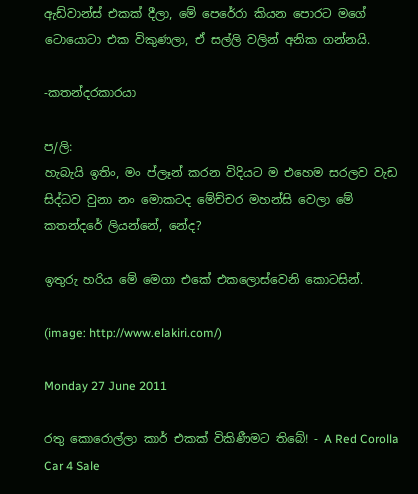ඇඩ්වාන්ස් එකක් දීලා, මේ පෙරේරා කියන පොරට මගේ ටොයොටා එක විකුණලා, ඒ සල්ලි වලින් අනික ගන්නයි.

-කතන්දරකාරයා

ප/ලි:
හැබැයි ඉතිං, මං ප්ලෑන් කරන විදියට ම එහෙම සරලව වැඩ සිද්ධව වුනා නං මොකටද මේච්චර මහන්සි වෙලා මේ කතන්දරේ ලියන්නේ, නේද?

ඉතුරු හරිය මේ මෙගා එකේ එකලොස්වෙනි කොටසින්.

(image: http://www.elakiri.com/)

Monday 27 June 2011

රතු කොරොල්ලා කාර් එකක් විකිණීමට තිබේ! - A Red Corolla Car 4 Sale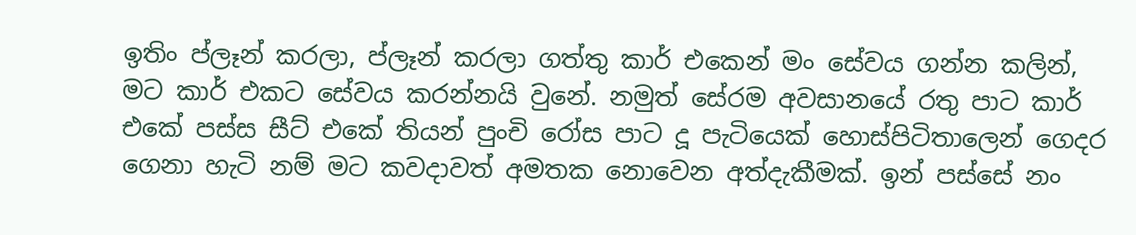ඉතිං ප්ලෑන් කරලා, ප්ලෑන් කරලා ගත්තු කාර් එකෙන් මං සේවය ගන්න කලින්, මට කාර් එකට සේවය කරන්නයි වුනේ. නමුත් සේරම අවසානයේ රතු පාට කාර් එකේ පස්ස සීට් එකේ තියන් පුංචි රෝස පාට දූ පැටියෙක් හොස්පිටිතාලෙන් ගෙදර ගෙනා හැටි නම් මට කවදාවත් අමතක නොවෙන අත්දැකීමක්. ඉන් පස්සේ නං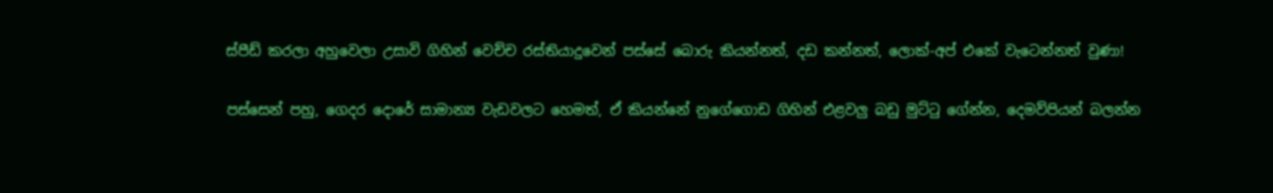ස්පීඩ් කරලා අහුවෙලා උසාවි ගිහින් වෙච්ච රස්තියාදුවෙන් පස්සේ බොරු කියන්නත්, දඩ කන්නත්, ලොක්-අප් එකේ වැටෙන්නත් වුණා!

පස්සෙන් පහු, ගෙදර දොරේ සාමාන්‍ය වැඩවලට හෙමත්, ඒ කියන්නේ නුගේගොඩ ගිහින් එළවලු බඩු මුට්ටු ගේන්න, දෙමව්පියන් බලන්න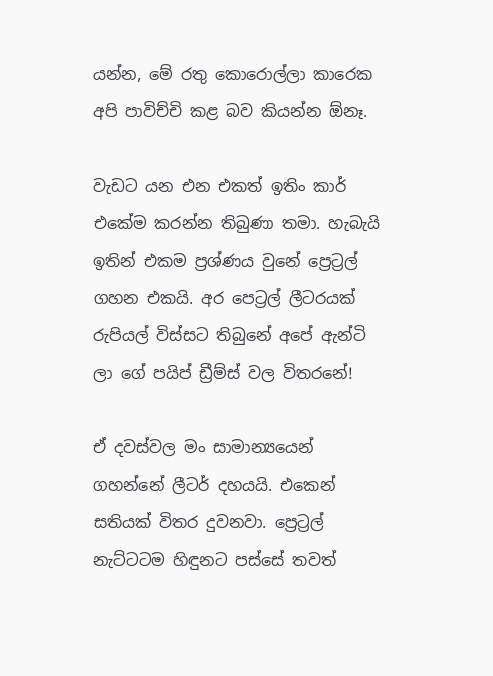යන්න, මේ රතු කොරොල්ලා කාරෙක අපි පාවිච්චි කළ බව කියන්න ඕනෑ.

වැඩට යන එන එකත් ඉතිං කාර් එකේම කරන්න තිබුණා තමා. හැබැයි ඉතින් එකම ප්‍රශ්ණය වුනේ ප්‍රෙට්‍රල් ගහන එකයි. අර පෙට්‍රල් ලීටරයක් රුපියල් විස්සට තිබුනේ අපේ ඇන්ටි ලා ගේ පයිප් ඩ්‍රීම්ස් වල විතරනේ!

ඒ දවස්වල මං සාමාන්‍යයෙන් ගහන්නේ ලීටර් දහයයි. එකෙන් සතියක් විතර දුවනවා. ප්‍රෙට්‍රල් නැට්ටටම හිඳුනට පස්සේ තවත්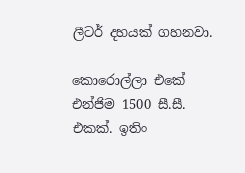ලීටර් දහයක් ගහනවා.

කොරොල්ලා එකේ එන්ජිම 1500 සී.සී. එකක්. ඉතිං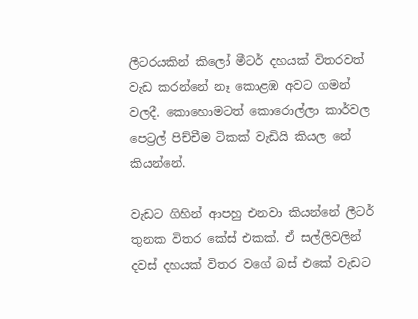ලීටරයකින් කිලෝ මීටර් දහයක් විතරවත් වැඩ කරන්නේ නෑ කොළඹ අවට ගමන් වලදී. කොහොමටත් කොරොල්ලා කාර්වල පෙට්‍රල් පිච්චීම ටිකක් වැඩියි කියල නේ කියන්නේ.

වැඩට ගිහින් ආපහු එනවා කියන්නේ ලීටර් තුනක විතර කේස් එකක්. ඒ සල්ලිවලින් දවස් දහයක් විතර වගේ බස් එකේ වැඩට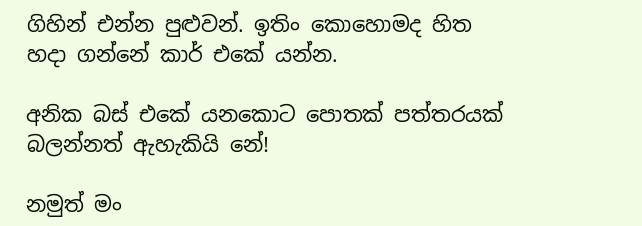ගිහින් එන්න පුළුවන්. ඉතිං කොහොමද හිත හදා ගන්නේ කාර් එකේ යන්න.

අනික බස් එකේ යනකොට පොතක් පත්තරයක් බලන්නත් ඇහැකියි නේ!

නමුත් මං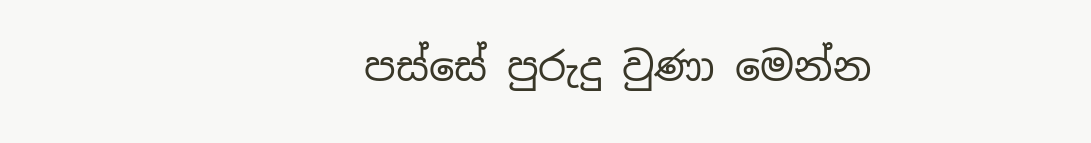පස්සේ පුරුදු වුණා මෙන්න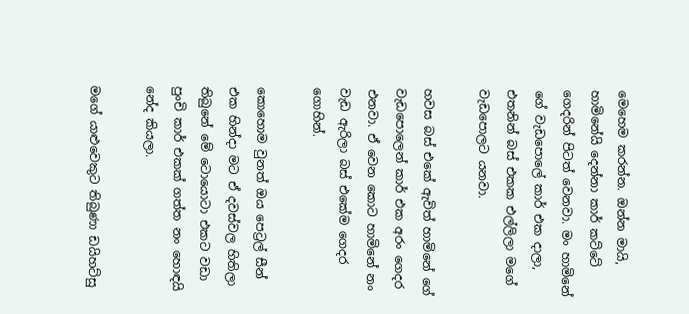මෙහෙම කරන්න. ඔන්න මායි, හාමිනේයි දෙන්නා කාර් කට්ටේ ගෙදරින් පිටත් වෙනවා. මං හාමිනේ ගේ වැඩපොලේ කාර් එක දාලා, එතනින් බස් එකක එල්ලිලා මගේ වැඩපොලට යනවා.

හවස බස් එකේ ඇවිත් හාමිනේ ගේ වැඩපොලෙන් කාර් එක අරං ගෙදර එනවා. ඒ වෙන කොට හාමිනේ නං වැඩ ඇරිලා බස් එකේම ගෙදර ගොහින්.

කොහොම වුනත් ඔය පෙට්‍රල් සීන් එක හින්දා මට ඒ දවස්වල හිතිලා තිබුනේ මේ ටොයොටා එකට වඩා පුංචි කාර් එකක් ගත්ත නං හොඳයි නේද කියලා.

මගේ යාළුවෙකුට තිබුණා ඩයිහට්සු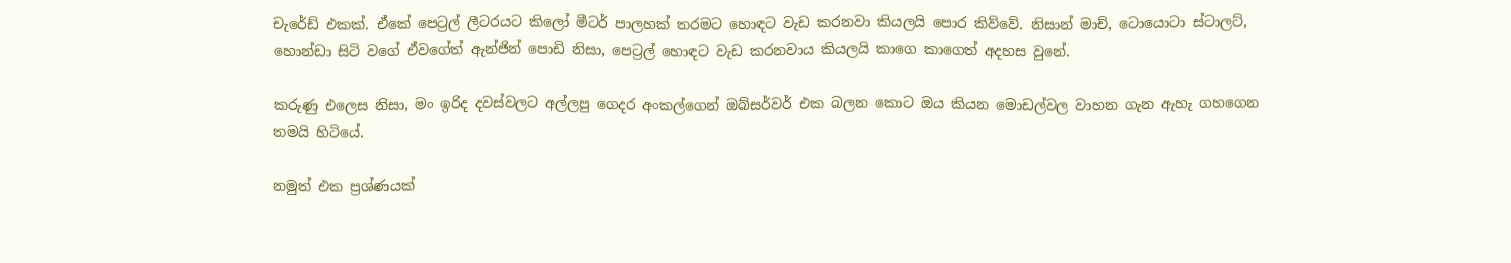චැරේඩ් එකක්. ඒකේ පෙට්‍රල් ලීටරයට කිලෝ මීටර් පාලහක් තරමට හොඳට වැඩ කරනවා කියලයි පොර කිව්වේ. නිසාන් මාච්, ටොයොටා ස්ටාලට්, හොන්ඩා සිටි වගේ ඒවගේත් ඇන්ජින් පොඩි නිසා, පෙට්‍රල් හොඳට වැඩ කරනවාය කියලයි කාගෙ කාගෙත් අදහස වුනේ.

කරුණු එලෙස නිසා, මං ඉරිද දවස්වලට අල්ලපු ගෙදර අංකල්ගෙන් ඔබ්සර්වර් එක බලන කොට ඔය කියන මොඩල්වල වාහන ගැන ඇහැ ගහගෙන තමයි හිටියේ.

නමුත් එක ප්‍රශ්ණයක්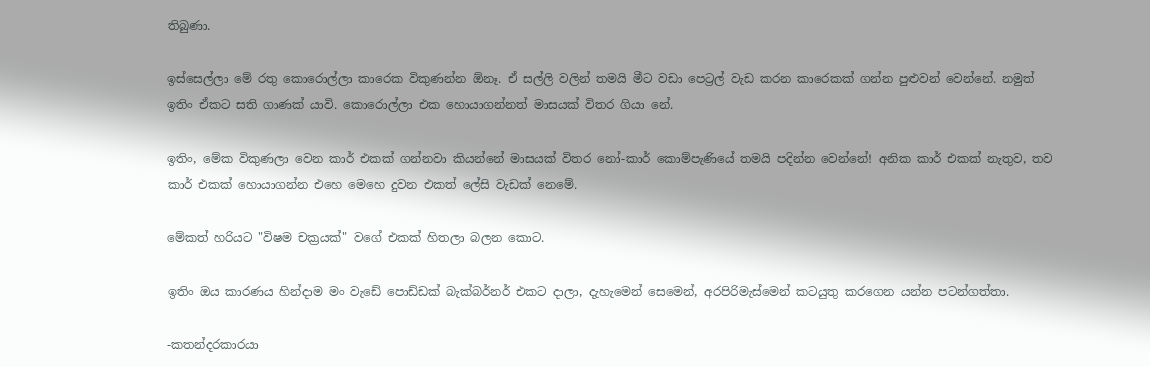තිබුණා.

ඉස්සෙල්ලා මේ රතු කොරොල්ලා කාරෙක විකුණන්න ඕනෑ. ඒ සල්ලි වලින් තමයි මීට වඩා පෙට්‍රල් වැඩ කරන කාරෙකක් ගන්න පුළුවන් වෙන්නේ. නමුත් ඉතිං ඒකට සති ගාණක් යාවි. කොරොල්ලා එක හොයාගන්නත් මාසයක් විතර ගියා නේ.

ඉතිං, මේක විකුණලා වෙන කාර් එකක් ගන්නවා කියන්නේ මාසයක් විතර නෝ-කාර් කොම්පැණියේ තමයි පදින්න වෙන්නේ! අනික කාර් එකක් නැතුව, තව කාර් එකක් හොයාගන්න එහෙ මෙහෙ දුවන එකත් ලේසි වැඩක් නෙමේ.

මේකත් හරියට "විෂම චක්‍රයක්" වගේ එකක් හිතලා බලන කොට.

ඉතිං ඔය කාරණය හින්දාම මං වැඩේ පොඩ්ඩක් බැක්බර්නර් එකට දාලා, දැහැමෙන් සෙමෙන්, අරපිරිමැස්මෙන් කටයුතු කරගෙන යන්න පටන්ගත්තා.

-කතන්දරකාරයා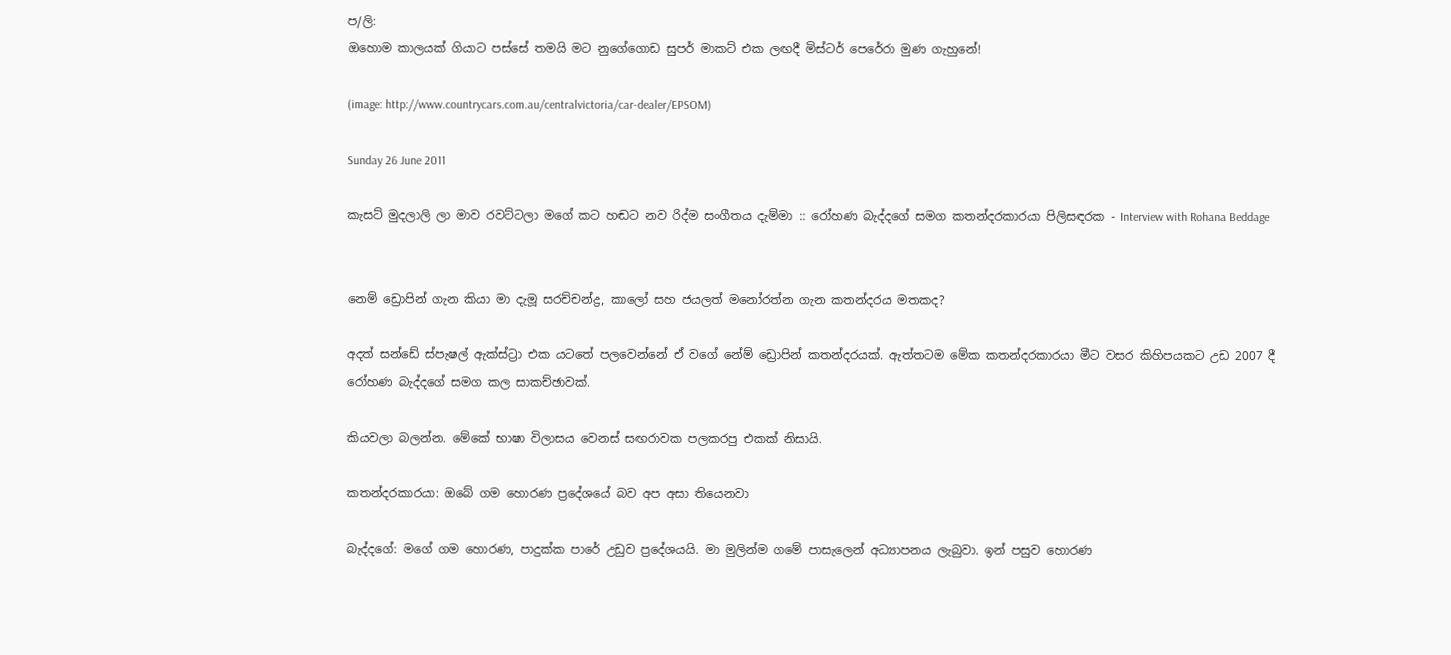ප/ලි:
ඔහොම කාලයක් ගියාට පස්සේ තමයි මට නුගේගොඩ සුපර් මාකට් එක ලඟදී මිස්ටර් පෙරේරා මුණ ගැහුනේ!

(image: http://www.countrycars.com.au/centralvictoria/car-dealer/EPSOM)

Sunday 26 June 2011

කැසට් මුදලාලි ලා මාව රවට්ටලා මගේ කට හඬට නව රිද්ම සංගීතය දැම්මා :: රෝහණ බැද්දගේ සමග කතන්දරකාරයා පිලිසඳරක - Interview with Rohana Beddage


නෙම් ඩ්‍රොපින් ගැන කියා මා දැමූ සරච්චන්ද්‍ර, කාලෝ සහ ජයලත් මනෝරත්න ගැන කතන්දරය මතකද?

අදත් සන්ඩේ ස්පැෂල් ඇක්ස්ට්‍රා එක යටතේ පලවෙන්නේ ඒ වගේ නේම් ඩ්‍රොපින් කතන්දරයක්. ඇත්තටම මේක කතන්දරකාරයා මීට වසර කිහිපයකට උඩ 2007 දී රෝහණ බැද්දගේ සමග කල සාකච්ඡාවක්.

කියවලා බලන්න. මේකේ භාෂා විලාසය වෙනස් සඟරාවක පලකරපු එකක් නිසායි.

කතන්දරකාරයා: ඔබේ ගම හොරණ ප්‍රදේශයේ බව අප අසා තියෙනවා

බැද්දගේ: මගේ ගම හොරණ, පාදුක්ක පාරේ උඩුව ප්‍රදේශයයි. මා මුලින්ම ගමේ පාසැලෙන් අධ්‍යාපනය ලැබුවා. ඉන් පසුව හොරණ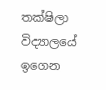තක්ෂිලා විද්‍යාලයේ ඉගෙන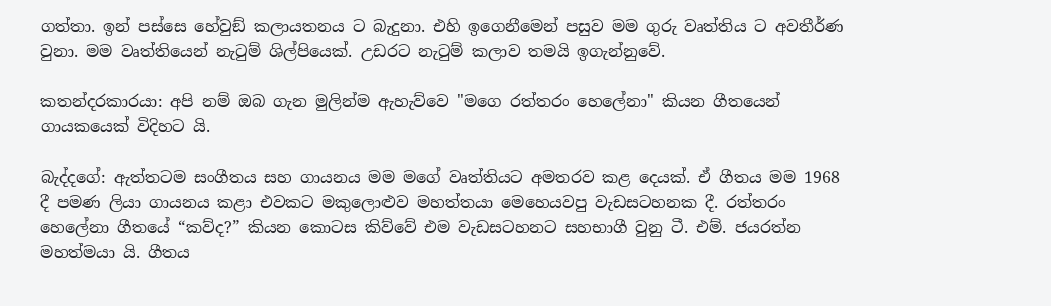ගත්තා. ඉන් පස්සෙ හේවුඞ් කලායතනය ට බැදුනා. එහි ඉගෙනීමෙන් පසුව මම ගුරු වෘත්තිය ට අවතීර්ණ වුනා. මම වෘත්තියෙන් නැටුම් ශිල්පියෙක්. උඩරට නැටුම් කලාව තමයි ඉගැන්නුවේ.

කතන්දරකාරයා: අපි නම් ඔබ ගැන මුලින්ම ඇහැව්වෙ "මගෙ රත්තරං හෙලේනා" කියන ගීතයෙන් ගායකයෙක් විදිහට යි.

බැද්දගේ: ඇත්තටම සංගීතය සහ ගායනය මම මගේ වෘත්තියට අමතරව කළ දෙයක්. ඒ ගීතය මම 1968 දී පමණ ලියා ගායනය කළා එවකට මකුලොළුව මහත්තයා මෙහෙයවපු වැඩසටහනක දී. රත්තරං හෙලේනා ගීතයේ “කව්ද?” කියන කොටස කිව්වේ එම වැඩසටහනට සහභාගී වුනු ටී. එම්. ජයරත්න මහත්මයා යි. ගීතය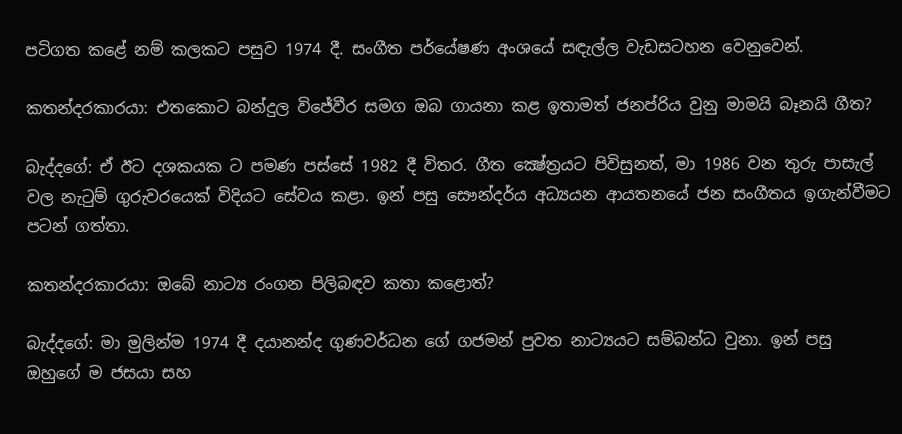පටිගත කළේ නම් කලකට පසුව 1974 දී. සංගීත පර්යේෂණ අංශයේ සඳැල්ල වැඩසටහන වෙනුවෙන්.

කතන්දරකාරයා: එතකොට බන්දුල විජේවීර සමග ඔබ ගායනා කළ ඉතාමත් ජනප්රිය වුනු මාමයි බෑනයි ගීත?

බැද්දගේ: ඒ ඊට දශකයක ට පමණ පස්සේ 1982 දී විතර. ගීත ක්‍ෂේත්‍රයට පිවිසුනත්, මා 1986 වන තුරු පාසැල් වල නැටුම් ගුරුවරයෙක් විදියට සේවය කළා. ඉන් පසු සෞන්දර්ය අධ්‍යයන ආයතනයේ ජන සංගීතය ඉගැන්වීමට පටන් ගත්තා.

කතන්දරකාරයා: ඔබේ නාට්‍ය රංගන පිලිබඳව කතා කළොත්?

බැද්දගේ: මා මුලින්ම 1974 දී දයානන්ද ගුණවර්ධන ගේ ගජමන් පුවත නාට්‍යයට සම්බන්ධ වුනා. ඉන් පසු ඔහුගේ ම ජසයා සහ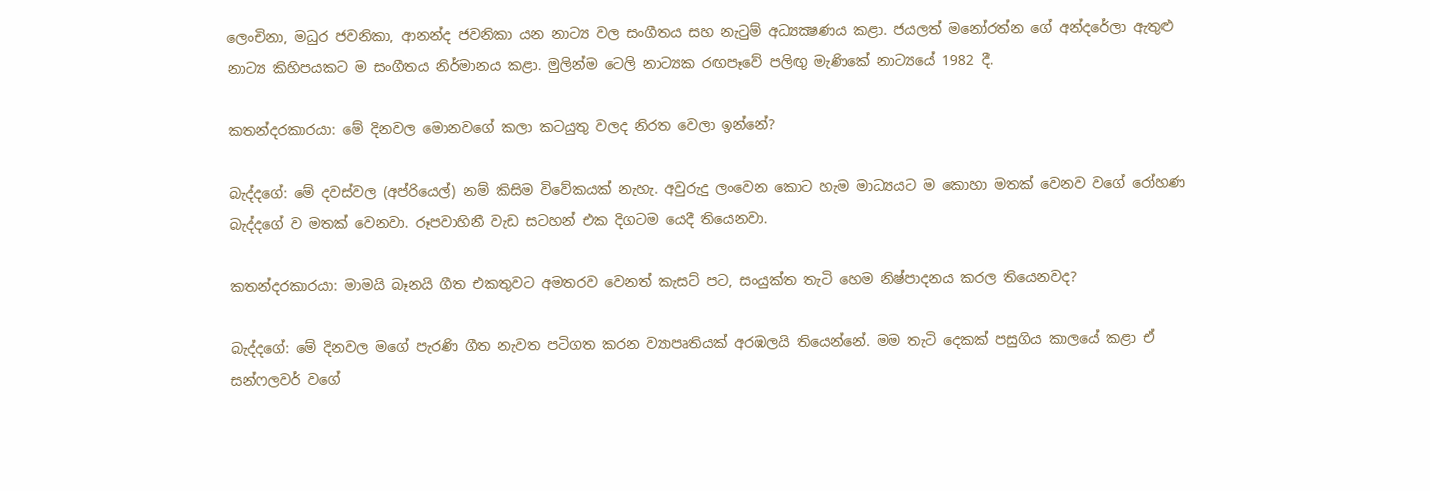ලෙංචිනා, මධුර ජවනිකා, ආනන්ද ජවනිකා යන නාට්‍ය වල සංගීතය සහ නැටුම් අධ්‍යක්‍ෂණය කළා. ජයලත් මනෝරත්න ගේ අන්දරේලා ඇතුළු නාට්‍ය කිහිපයකට ම සංගීතය නිර්මානය කළා. මුලින්ම ටෙලි නාට්‍යක රඟපෑවේ පලිඟු මැණිකේ නාට්‍යයේ 1982 දී.

කතන්දරකාරයා: මේ දිනවල මොනවගේ කලා කටයුතු වලද නිරත වෙලා ඉන්නේ?

බැද්දගේ: මේ දවස්වල (අප්රියෙල්) නම් කිසිම විවේකයක් නැහැ. අවුරුදු ලංවෙන කොට හැම මාධ්‍යයට ම කොහා මතක් වෙනව වගේ රෝහණ බැද්දගේ ව මතක් වෙනවා. රූපවාහිනී වැඩ සටහන් එක දිගටම යෙදී තියෙනවා.

කතන්දරකාරයා: මාමයි බෑනයි ගීත එකතුවට අමතරව වෙනත් කැසට් පට, සංයුක්ත තැටි හෙම නිෂ්පාදනය කරල තියෙනවද?

බැද්දගේ: මේ දිනවල මගේ පැරණි ගීත නැවත පටිගත කරන ව්‍යාපෘතියක් අරඹලයි තියෙන්නේ. මම තැටි දෙකක් පසුගිය කාලයේ කළා ඒ සන්ෆලවර් වගේ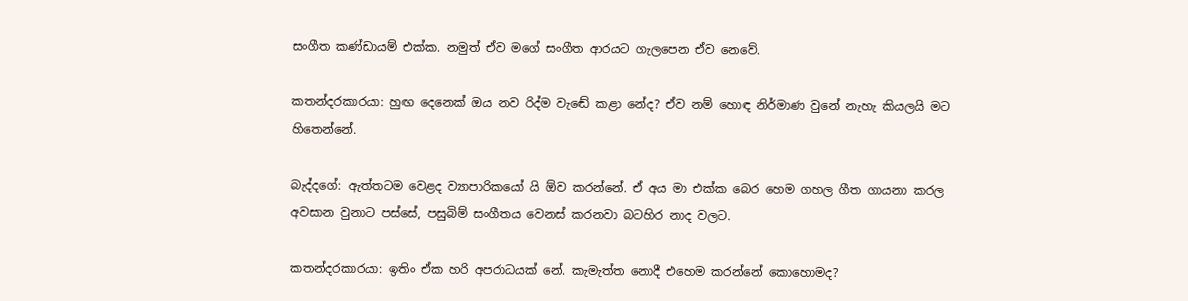සංගීත කණ්ඩායම් එක්ක. නමුත් ඒව මගේ සංගීත ආරයට ගැලපෙන ඒව නෙවේ.

කතන්දරකාරයා: හුඟ දෙනෙක් ඔය නව රිද්ම වැඬේ කළා නේද? ඒව නම් හොඳ නිර්මාණ වුනේ නැහැ කියලයි මට හිතෙන්නේ.

බැද්දගේ: ඇත්තටම වෙළද ව්‍යාපාරිකයෝ යි ඕව කරන්නේ. ඒ අය මා එක්ක බෙර හෙම ගහල ගීත ගායනා කරල අවසාන වුනාට පස්සේ, පසුබිම් සංගීතය වෙනස් කරනවා බටහිර නාද වලට.

කතන්දරකාරයා: ඉතිං ඒක හරි අපරාධයක් නේ. කැමැත්ත නොදී එහෙම කරන්නේ කොහොමද?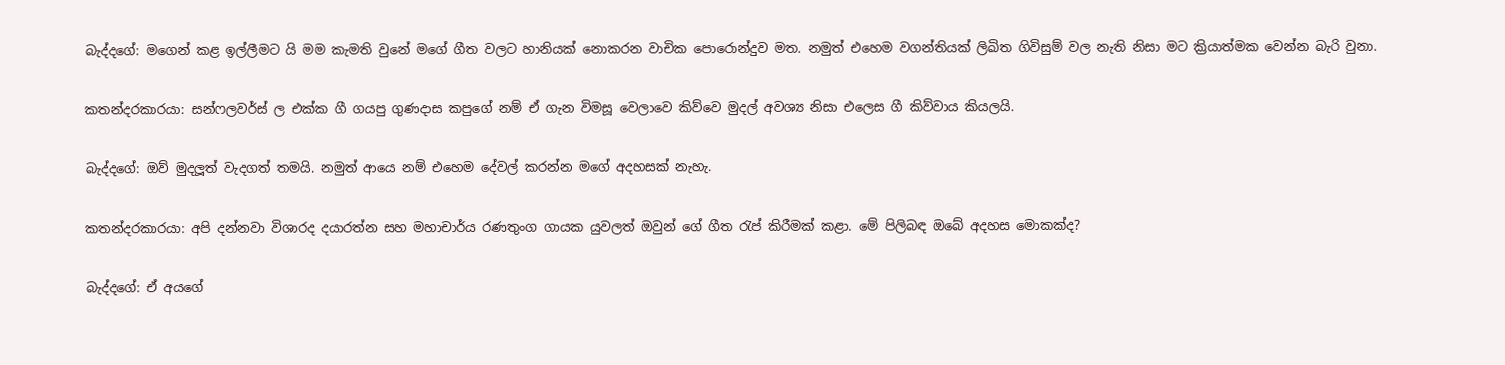බැද්දගේ: මගෙන් කළ ඉල්ලීමට යි මම කැමති වුනේ මගේ ගීත වලට හානියක් නොකරන වාචික පොරොන්දුව මත. නමුත් එහෙම වගන්තියක් ලිඛිත ගිවිසුම් වල නැති නිසා මට ක්‍රියාත්මක වෙන්න බැරි වුනා.

කතන්දරකාරයා: සන්ෆලවර්ස් ල එක්ක ගී ගයපු ගුණදාස කපුගේ නම් ඒ ගැන විමසූ වෙලාවෙ කිව්වෙ මුදල් අවශ්‍ය නිසා එලෙස ගී කිව්වාය කියලයි.

බැද්දගේ: ඔව් මුදලූත් වැදගත් තමයි. නමුත් ආයෙ නම් එහෙම දේවල් කරන්න මගේ අදහසක් නැහැ.

කතන්දරකාරයා: අපි දන්නවා විශාරද දයාරත්න සහ මහාචාර්ය රණතුංග ගායක යුවලත් ඔවුන් ගේ ගීත රැප් කිරීමක් කළා. මේ පිලිබඳ ඔබේ අදහස මොකක්ද?

බැද්දගේ: ඒ අයගේ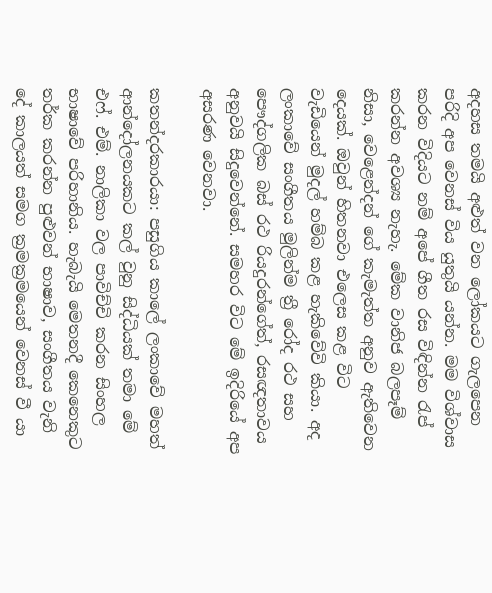අදහස තමයි අළුත් වන ලෝකයට ගැලපෙන පරිදි අප වෙනස් විය යුතුයි යන්න. මම විශ්වාස කරන විදියට නම් අපේ ගීත රස විඳින්න රැප් කරන්න අවශ්‍ය නැහැ. මේක වානිජ බලපෑම් නිසා, වෙළෙන්දන් ගේ කැමැත්ත අනුව ඇතිවෙන දෙයක්. ඔවුන් හිතනවා එලෙස කළ විට වැඩියෙන් මුදල් හම්බ කළ හැකිවේවි කියා. අද ලංකාවේ සංගීතය මුලින්ම ත්‍රී රෝද රථ සහ පෞද්ගලික බස් රථ රියදුරන්ගේත්, රසඥතාවය අනුවයි සිදුවෙන්නේ. සමහර විට මේ ඉදිරියේ අප අසරණ වෙනවා.

කතන්දරකාරයා: පසුගිය කාලේ ලංකාවේ මහත් ආන්දෝලනයකට කල් වුනු සිද්ධියක් තමා මේ එෆ්. එම්. නාලිකා වල පාවිච්චි කරන සිංහල භාෂාවේ පරිහානිය. හැබැයි මෙතනදී කෙනෙකුට තර්ක කරන්න පුළුවන් භාෂාව, සංගීතය වැනි දේ කාලයත් සමග ක්‍රමක්‍රමයෙන් වෙනස් වී යා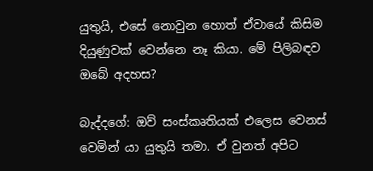යුතුයි, එසේ නොවුන හොත් ඒවායේ කිසිම දියුණුවක් වෙන්නෙ නෑ කියා. මේ පිලිබඳව ඔබේ අදහස?

බැද්දගේ: ඔව් සංස්කෘතියක් එලෙස වෙනස් වෙමින් යා යුතුයි තමා. ඒ වුනත් අපිට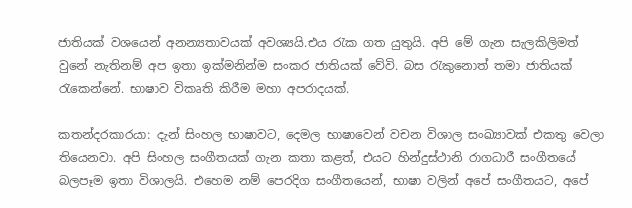ජාතියක් වශයෙන් අනන්‍යතාවයක් අවශ්‍යයි.එය රැක ගත යුතුයි. අපි මේ ගැන සැලකිලිමත් වුනේ නැතිනම් අප ඉතා ඉක්මනින්ම සංකර ජාතියක් වේවි. බස රැකුනොත් තමා ජාතියක් රැකෙන්නේ. භාෂාව විකෘති කිරීම මහා අපරාදයක්.

කතන්දරකාරයා: දැන් සිංහල භාෂාවට, දෙමල භාෂාවෙන් වචන විශාල සංඛ්‍යාවක් එකතු වෙලා තියෙනවා. අපි සිංහල සංගීතයක් ගැන කතා කළත්, එයට හින්දුස්ථානි රාගධාරී සංගීතයේ බලපෑම ඉතා විශාලයි. එහෙම නම් පෙරදිග සංගීතයෙන්, භාෂා වලින් අපේ සංගීතයට, අපේ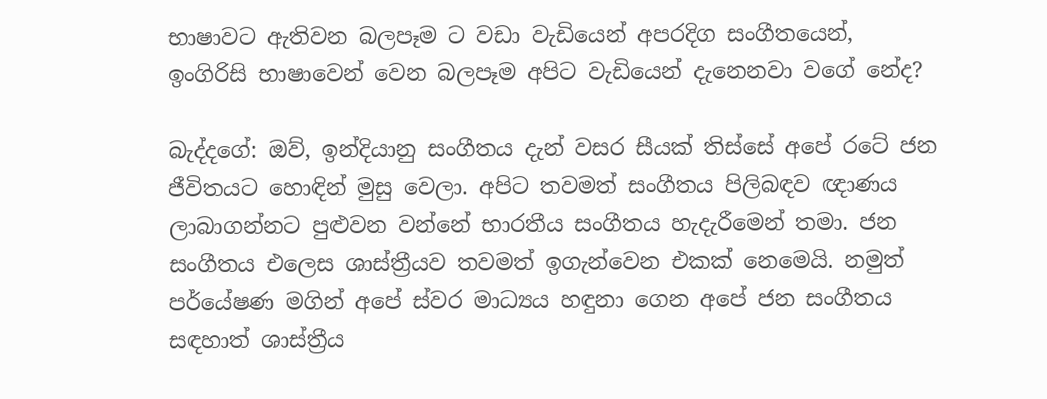භාෂාවට ඇතිවන බලපෑම ට වඩා වැඩියෙන් අපරදිග සංගීතයෙන්, ඉංගිරිසි භාෂාවෙන් වෙන බලපෑම අපිට වැඩියෙන් දැනෙනවා වගේ නේද?

බැද්දගේ: ඔව්, ඉන්දියානු සංගීතය දැන් වසර සීයක් තිස්සේ අපේ රටේ ජන ජීවිතයට හොඳින් මුසු වෙලා. අපිට තවමත් සංගීතය පිලිබඳව ඥාණය ලාබාගන්නට පුළුවන වන්නේ භාරතීය සංගීතය හැදැරීමෙන් තමා. ජන සංගීතය එලෙස ශාස්ත්‍රීයව තවමත් ඉගැන්වෙන එකක් නෙමෙයි. නමුත් පර්යේෂණ මගින් අපේ ස්වර මාධ්‍යය හඳුනා ගෙන අපේ ජන සංගීතය සඳහාත් ශාස්ත්‍රීය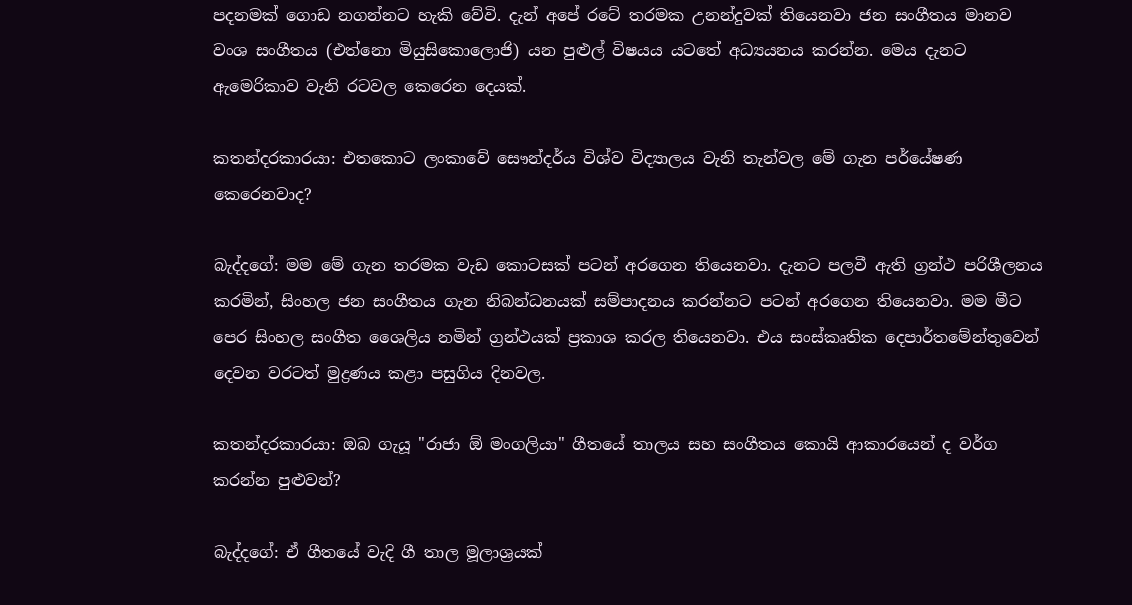පදනමක් ගොඩ නගන්නට හැකි වේවි. දැන් අපේ රටේ තරමක උනන්දුවක් තියෙනවා ජන සංගීතය මානව වංශ සංගීතය (එත්නො මියුසිකොලොජි) යන පුළුල් විෂයය යටතේ අධ්‍යයනය කරන්න. මෙය දැනට ඇමෙරිකාව වැනි රටවල කෙරෙන දෙයක්.

කතන්දරකාරයා: එතකොට ලංකාවේ සෞන්දර්ය විශ්ව විද්‍යාලය වැනි තැන්වල මේ ගැන පර්යේෂණ කෙරෙනවාද?

බැද්දගේ: මම මේ ගැන තරමක වැඩ කොටසක් පටන් අරගෙන තියෙනවා. දැනට පලවී ඇති ග්‍රන්ථ පරිශීලනය කරමින්, සිංහල ජන සංගීතය ගැන නිබන්ධනයක් සම්පාදනය කරන්නට පටන් අරගෙන තියෙනවා. මම මීට පෙර සිංහල සංගීත ශෛලිය නමින් ග්‍රන්ථයක් ප්‍රකාශ කරල තියෙනවා. එය සංස්කෘතික දෙපාර්තමේන්තුවෙන් දෙවන වරටත් මුද්‍රණය කළා පසුගිය දිනවල.

කතන්දරකාරයා: ඔබ ගැයූ "රාජා ඕ මංගලියා" ගීතයේ තාලය සහ සංගීතය කොයි ආකාරයෙන් ද වර්ග කරන්න පුළුවන්?

බැද්දගේ: ඒ ගීතයේ වැදි ගී තාල මූලාශ්‍රයක්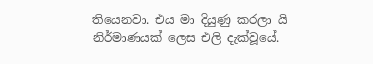තියෙනවා. එය මා දියුණු කරලා යි නිර්මාණයක් ලෙස එලි දැක්වූයේ.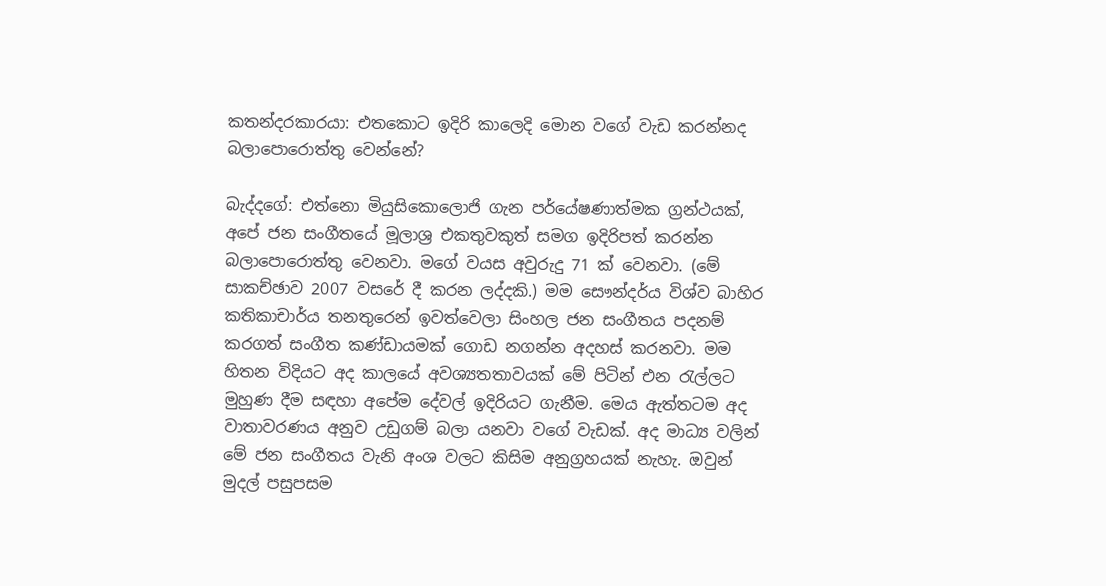කතන්දරකාරයා: එතකොට ඉදිරි කාලෙදි මොන වගේ වැඩ කරන්නද බලාපොරොත්තු වෙන්නේ?

බැද්දගේ: එත්නො මියුසිකොලොජි ගැන පර්යේෂණාත්මක ග්‍රන්ථයක්, අපේ ජන සංගීතයේ මූලාශ්‍ර එකතුවකුත් සමග ඉදිරිපත් කරන්න බලාපොරොත්තු වෙනවා. මගේ වයස අවුරුදු 71 ක් වෙනවා. (මේ සාකච්ඡාව 2007 වසරේ දී කරන ලද්දකි.) මම සෞන්දර්ය විශ්ව බාහිර කතිකාචාර්ය තනතුරෙන් ඉවත්වෙලා සිංහල ජන සංගීතය පදනම් කරගත් සංගීත කණ්ඩායමක් ගොඩ නගන්න අදහස් කරනවා. මම හිතන විදියට අද කාලයේ අවශ්‍යතතාවයක් මේ පිටින් එන රැල්ලට මුහුණ දීම සඳහා අපේම දේවල් ඉදිරියට ගැනීම. මෙය ඇත්තටම අද වාතාවරණය අනුව උඩුගම් බලා යනවා වගේ වැඩක්. අද මාධ්‍ය වලින් මේ ජන සංගීතය වැනි අංශ වලට කිසිම අනුග්‍රහයක් නැහැ. ඔවුන් මුදල් පසුපසම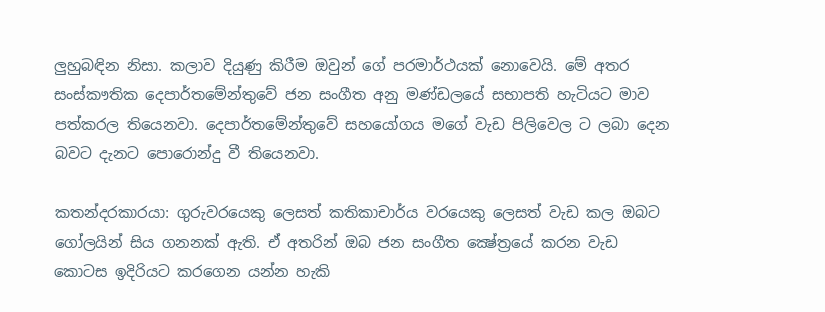ලුහුබඳින නිසා. කලාව දියුණු කිරීම ඔවුන් ගේ පරමාර්ථයක් නොවෙයි. මේ අතර සංස්කෟතික දෙපාර්තමේන්තුවේ ජන සංගීත අනු මණ්ඩලයේ සභාපති හැටියට මාව පත්කරල තියෙනවා. දෙපාර්තමේන්තුවේ සහයෝගය මගේ වැඩ පිලිවෙල ට ලබා දෙන බවට දැනට පොරොන්දු වී තියෙනවා.

කතන්දරකාරයා: ගුරුවරයෙකු ලෙසත් කතිකාචාර්ය වරයෙකු ලෙසත් වැඩ කල ඔබට ගෝලයින් සිය ගනනක් ඇති. ඒ අතරින් ඔබ ජන සංගීත ක්‍ෂේත්‍රයේ කරන වැඩ කොටස ඉදිරියට කරගෙන යන්න හැකි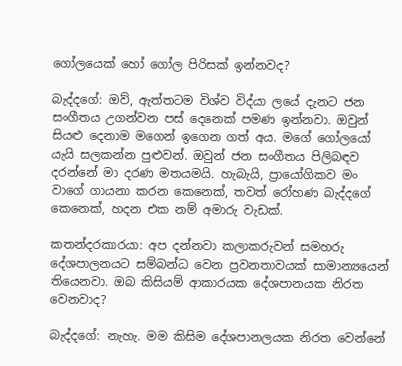ගෝලයෙක් හෝ ගෝල පිරිසක් ඉන්නවද?

බැද්දගේ: ඔව්, ඇත්තටම විශ්ව විද්යා ලයේ දැනට ජන සංගීතය උගන්වන පස් දෙනෙක් පමණ ඉන්නවා. ඔවුන් සියළු දෙනාම මගෙන් ඉගෙන ගත් අය. මගේ ගෝලයෝ යැයි සලකන්න පුළුවන්. ඔවුන් ජන සංගීතය පිලිබඳව දරන්නේ මා දරණ මතයමයි. හැබැයි, ප්‍රායෝගිකව මං වාගේ ගායනා කරන කෙනෙක්, තවත් රෝහණ බැද්දගේ කෙනෙක්, හදන එක නම් අමාරු වැඩක්.

කතන්දරකාරයා: අප දන්නවා කලාකරුවන් සමහරු දේශපාලනයට සම්බන්ධ වෙන ප්‍රවනතාවයක් සාමාන්‍යයෙන් තියෙනවා. ඔබ කිසියම් ආකාරයක දේශපානයක නිරත වෙනවාද?

බැද්දගේ: නැහැ. මම කිසිම දේශපානලයක නිරත වෙන්නේ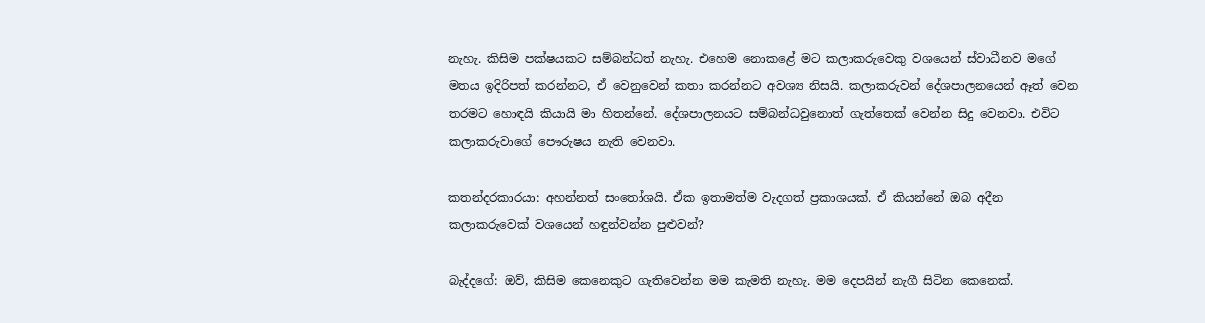නැහැ. කිසිම පක්ෂයකට සම්බන්ධත් නැහැ. එහෙම නොකළේ මට කලාකරුවෙකු වශයෙන් ස්වාධීනව මගේ මතය ඉදිරිපත් කරන්නට, ඒ වෙනුවෙන් කතා කරන්නට අවශ්‍ය නිසයි. කලාකරුවන් දේශපාලනයෙන් ඈත් වෙන තරමට හොඳයි කියායි මා හිතන්නේ. දේශපාලනයට සම්බන්ධවුනොත් ගැත්තෙක් වෙන්න සිදු වෙනවා. එවිට කලාකරුවාගේ පෞරුෂය නැති වෙනවා.

කතන්දරකාරයා: අහන්නත් සංතෝශයි. ඒක ඉතාමත්ම වැදගත් ප්‍රකාශයක්. ඒ කියන්නේ ඔබ අදීන කලාකරුවෙක් වශයෙන් හඳුන්වන්න පුළුවන්?

බැද්දගේ: ඔව්, කිසිම කෙනෙකුට ගැතිවෙන්න මම කැමති නැහැ. මම දෙපයින් නැගී සිටින කෙනෙක්.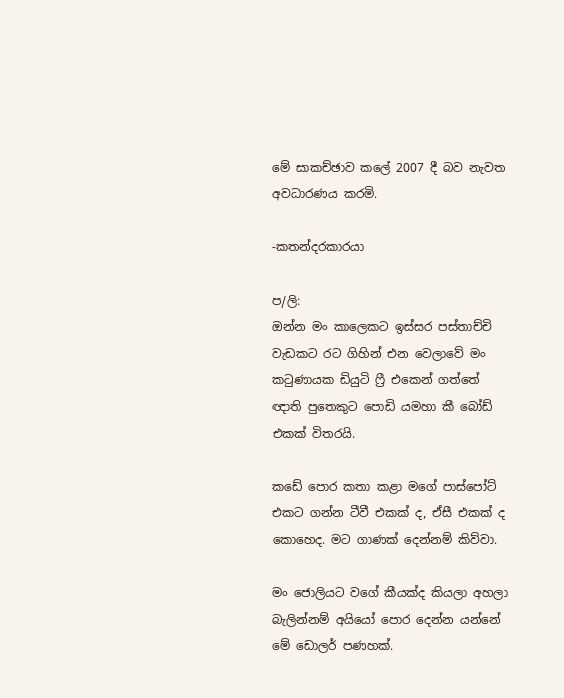මේ සාකච්ඡාව කලේ 2007 දී බව නැවත අවධාරණය කරමි.

-කතන්දරකාරයා

ප/ලි:
ඔන්න මං කාලෙකට ඉස්සර පස්තාච්චි වැඩකට රට ගිහින් එන වෙලාවේ මං කටුණායක ඩියුටි ෆ්‍රී එකෙන් ගත්තේ ඥාති පුතෙකුට පොඩි යමහා කී බෝඩ් එකක් විතරයි.

කඩේ පොර කතා කළා මගේ පාස්පෝට් එකට ගන්න ටීවී එකක් ද, ඒසී එකක් ද කොහෙද. මට ගාණක් දෙන්නම් කිව්වා.

මං ජොලියට වගේ කීයක්ද කියලා අහලා බැලින්නම් අයියෝ පොර දෙන්න යන්නේ මේ ඩොලර් පණහක්.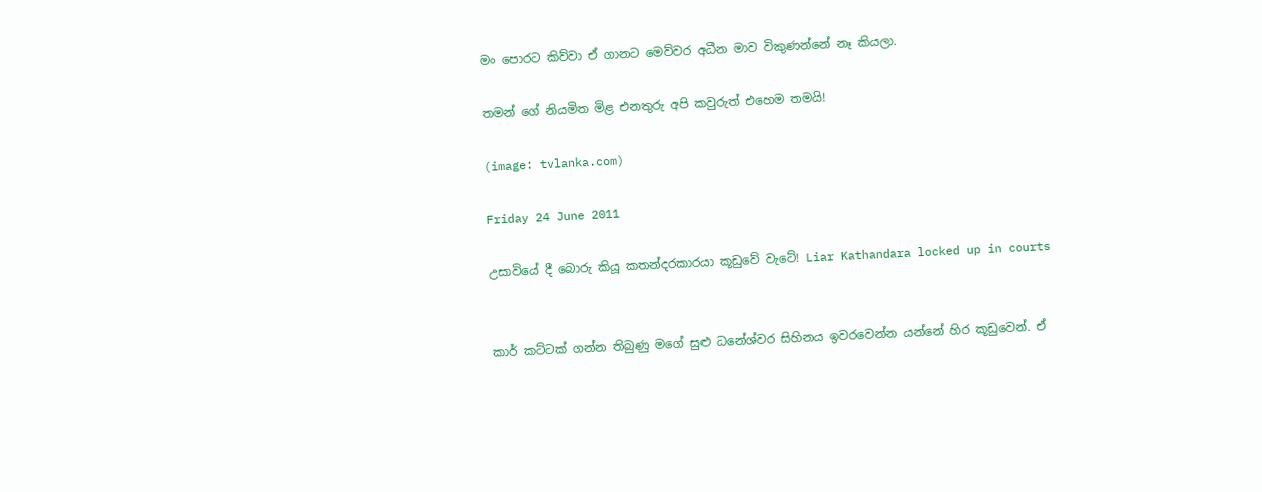මං පොරට කිව්වා ඒ ගානට මෙව්වර අධීන මාව විකුණන්නේ නෑ කියලා.

තමන් ගේ නියමිත මිළ එනතුරු අපි කවුරුත් එහෙම තමයි!

(image: tvlanka.com)

Friday 24 June 2011

උසාවියේ දී බොරු කියූ කතන්දරකාරයා කූඩුවේ වැටේ! Liar Kathandara locked up in courts


කාර් කට්ටක් ගන්න තිබුණු මගේ සුළු ධනේශ්වර සිහිනය ඉවරවෙන්න යන්නේ හිර කූඩුවෙන්. ඒ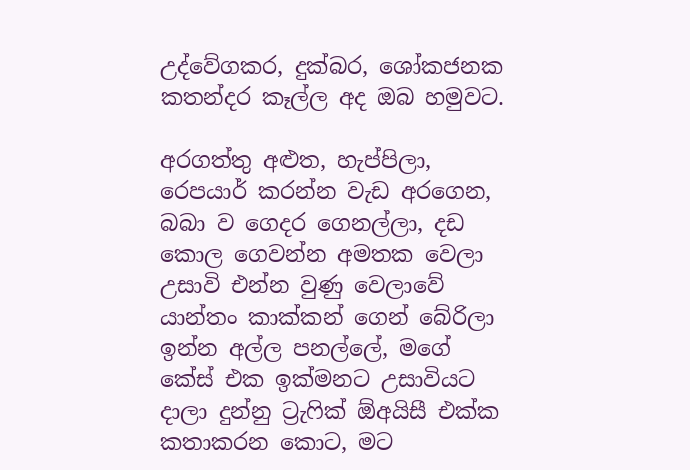උද්වේගකර, දුක්බර, ශෝකජනක කතන්දර කෑල්ල අද ඔබ හමුවට.

අරගත්තු අළුත, හැප්පිලා, රෙපයාර් කරන්න වැඩ අරගෙන, බබා ව ගෙදර ගෙනල්ලා, දඩ කොල ගෙවන්න අමතක වෙලා උසාවි එන්න වුණු වෙලාවේ යාන්තං කාක්කන් ගෙන් බේරිලා ඉන්න අල්ල පනල්ලේ, මගේ කේස් එක ඉක්මනට උසාවියට දාලා දුන්නු ට්‍රැෆික් ඕඅයිසී එක්ක කතාකරන කොට, මට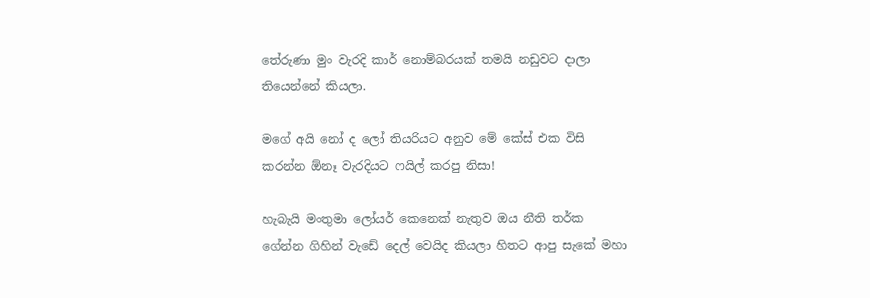තේරුණා මුං වැරදි කාර් නොම්බරයක් තමයි නඩුවට දාලා තියෙන්නේ කියලා.

මගේ අයි නෝ ද ලෝ තියරියට අනුව මේ කේස් එක විසි කරන්න ඕනෑ වැරදියට ෆයිල් කරපු නිසා!

හැබැයි මංතුමා ලෝයර් කෙනෙක් නැතුව ඔය නීති තර්ක ගේන්න ගිහින් වැඩේ දෙල් වෙයිද කියලා හිතට ආපු සැකේ මහා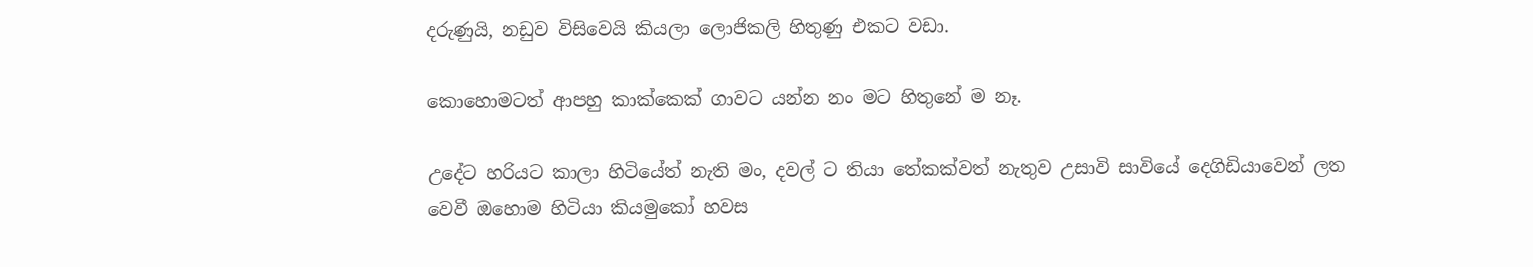දරුණුයි, නඩුව විසිවෙයි කියලා ලොජිකලි හිතුණු එකට වඩා.

කොහොමටත් ආපහු කාක්කෙක් ගාවට යන්න නං මට හිතුනේ ම නෑ.

උදේට හරියට කාලා හිටියේත් නැති මං, දවල් ට තියා තේකක්වත් නැතුව උසාවි සාවියේ දෙගිඩියාවෙන් ලත වෙවී ඔහොම හිටියා කියමුකෝ හවස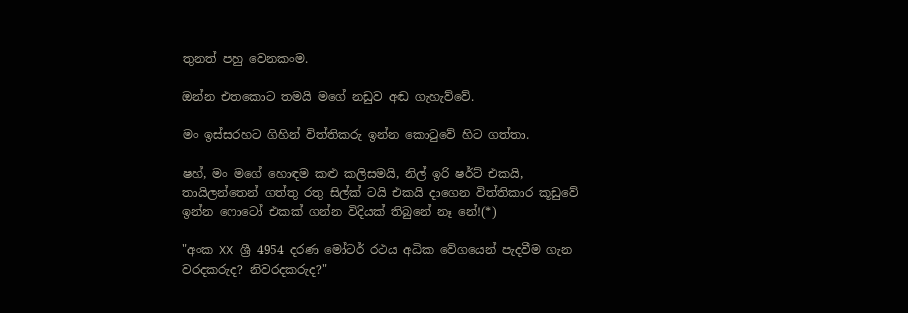තුනත් පහු වෙනකංම.

ඔන්න එතකොට තමයි මගේ නඩුව අඬ ගැහැව්වේ.

මං ඉස්සරහට ගිහින් විත්තිකරු ඉන්න කොටුවේ හිට ගත්තා.

ෂහ්, මං මගේ හොඳම කළු කලිසමයි, නිල් ඉරි ෂර්ට් එකයි, තායිලන්තෙන් ගත්තු රතු සිල්ක් ටයි එකයි දාගෙන විත්තිකාර කූඩුවේ ඉන්න ෆොටෝ එකක් ගන්න විදියක් තිබුනේ නෑ නේ!(*)

"අංක XX ශ්‍රී 4954 දරණ මෝටර් රථය අධික වේගයෙන් පැදවීම ගැන වරදකරුද? නිවරදකරුද?"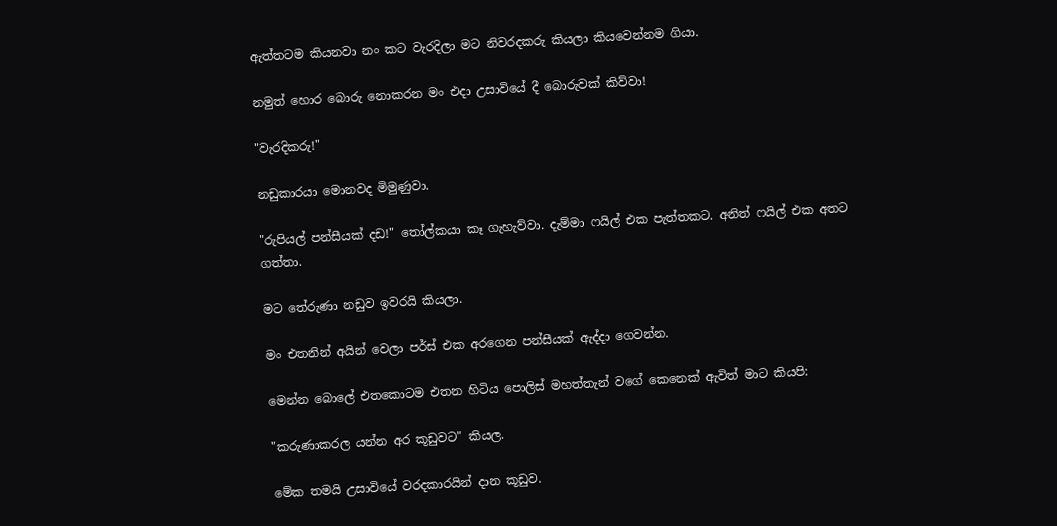ඇත්තටම කියනවා නං කට වැරදිලා මට නිවරදකරු කියලා කියවෙන්නම ගියා.

නමුත් හොර බොරු නොකරන මං එදා උසාවියේ දී බොරුවක් කිව්වා!

"වැරදිකරු!"

නඩුකාරයා මොනවද මිමුණුවා.

"රුපියල් පන්සීයක් දඩ!" තෝල්කයා කෑ ගැහැව්වා. දැම්මා ෆයිල් එක පැත්තකට. අනිත් ෆයිල් එක අතට ගත්තා.

මට තේරුණා නඩුව ඉවරයි කියලා.

මං එතනින් අයින් වෙලා පර්ස් එක අරගෙන පන්සීයක් ඇද්දා ගෙවන්න.

මෙන්න බොලේ එතකොටම එතන හිටිය පොලිස් මහත්තැන් වගේ කෙනෙක් ඇවිත් මාට කියපි:

"කරුණාකරල යන්න අර කූඩුවට" කියල.

මේක තමයි උසාවියේ වරදකාරයින් දාන කූඩුව.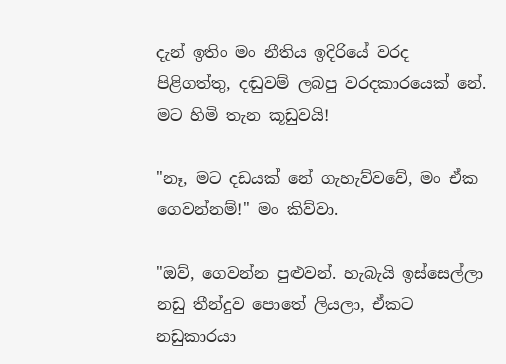දැන් ඉතිං මං නීතිය ඉදිරියේ වරද පිළිගත්තු, දඬුවම් ලබපු වරදකාරයෙක් නේ. මට හිමි තැන කූඩුවයි!

"නෑ, මට දඩයක් නේ ගැහැව්වවේ, මං ඒක ගෙවන්නම්!" මං කිව්වා.

"ඔව්, ගෙවන්න පුළුවන්. හැබැයි ඉස්සෙල්ලා නඩු තීන්දුව පොතේ ලියලා, ඒකට නඩුකාරයා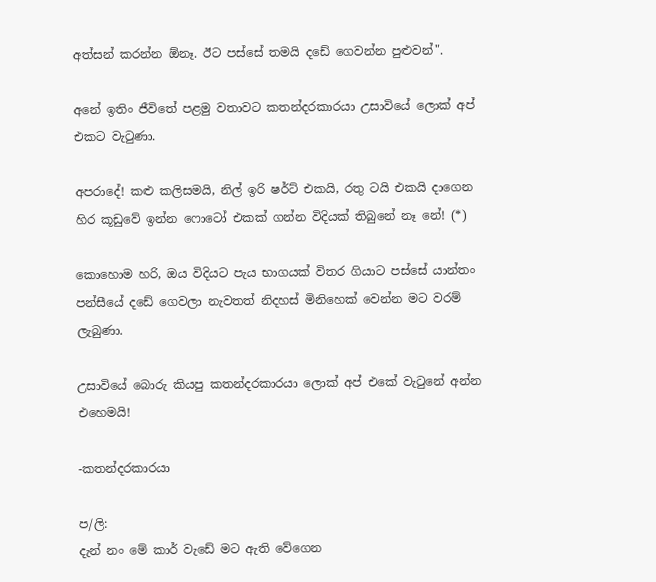අත්සන් කරන්න ඕනෑ. ඊට පස්සේ තමයි දඩේ ගෙවන්න පුළුවන්".

අනේ ඉතිං ජීවිතේ පළමු වතාවට කතන්දරකාරයා උසාවියේ ලොක් අප් එකට වැටුණා.

අපරාදේ! කළු කලිසමයි, නිල් ඉරි ෂර්ට් එකයි, රතු ටයි එකයි දාගෙන හිර කූඩුවේ ඉන්න ෆොටෝ එකක් ගන්න විදියක් තිබුනේ නෑ නේ! (*)

කොහොම හරි, ඔය විදියට පැය භාගයක් විතර ගියාට පස්සේ යාන්තං පන්සීයේ දඩේ ගෙවලා නැවතත් නිදහස් මිනිහෙක් වෙන්න මට වරම් ලැබුණා.

උසාවියේ බොරු කියපු කතන්දරකාරයා ලොක් අප් එකේ වැටුනේ අන්න එහෙමයි!

-කතන්දරකාරයා

ප/ලි:
දැන් නං මේ කාර් වැඩේ මට ඇති වේගෙන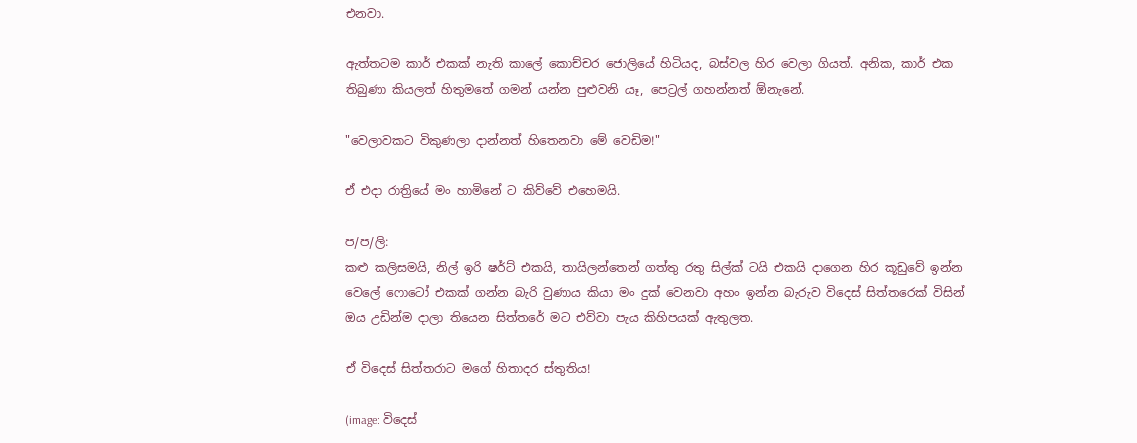එනවා.

ඇත්තටම කාර් එකක් නැති කාලේ කොච්චර ජොලියේ හිටියද, බස්වල හිර වෙලා ගියත්. අනික, කාර් එක තිබුණා කියලත් හිතුමතේ ගමන් යන්න පුළුවනි යෑ, පෙට්‍රල් ගහන්නත් ඕනැනේ.

"වෙලාවකට විකුණලා දාන්නත් හිතෙනවා මේ වෙඩිම!"

ඒ එදා රාත්‍රියේ මං හාමිනේ ට කිව්වේ එහෙමයි.

ප/ප/ලි:
කළු කලිසමයි, නිල් ඉරි ෂර්ට් එකයි, තායිලන්තෙන් ගත්තු රතු සිල්ක් ටයි එකයි දාගෙන හිර කූඩුවේ ඉන්න වෙලේ ෆොටෝ එකක් ගන්න බැරි වුණාය කියා මං දුක් වෙනවා අහං ඉන්න බැරුව විදෙස් සිත්තරෙක් විසින් ඔය උඩින්ම දාලා තියෙන සිත්තරේ මට එව්වා පැය කිහිපයක් ඇතුලත.

ඒ විදෙස් සිත්තරාට මගේ හිතාදර ස්තුතිය!

(image: විදෙස්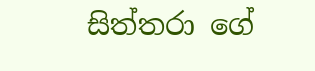සිත්තරා ගේ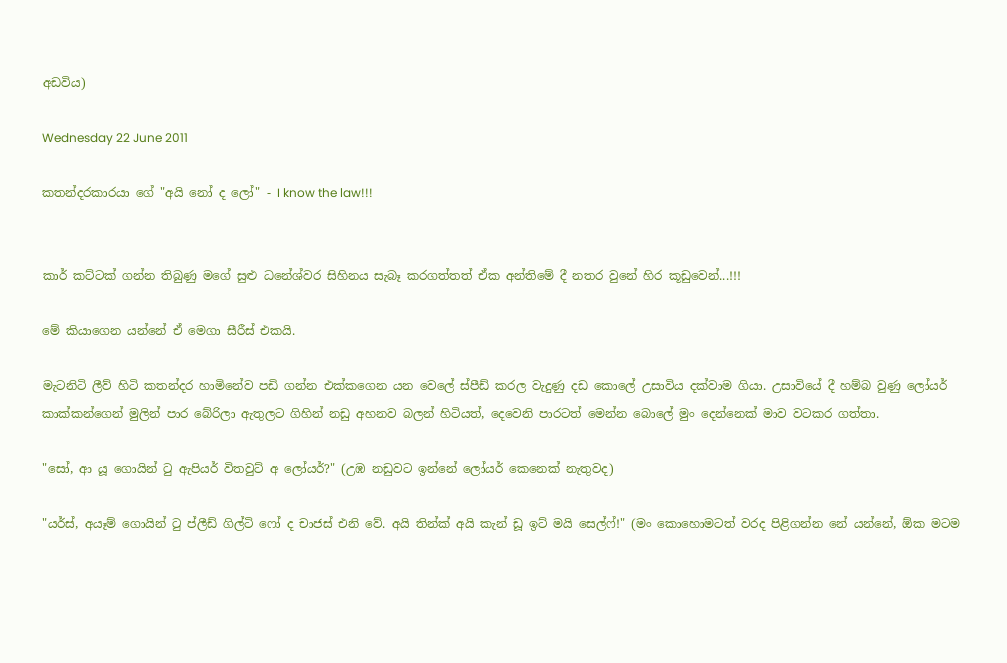අඩවිය)

Wednesday 22 June 2011

කතන්දරකාරයා ගේ "අයි නෝ ද ලෝ" - I know the law!!!


කාර් කට්ටක් ගන්න තිබුණු මගේ සුළු ධනේශ්වර සිහිනය සැබෑ කරගත්තත් ඒක අන්තිමේ දී නතර වුනේ හිර කූඩුවෙන්...!!!

මේ කියාගෙන යන්නේ ඒ මෙගා සීරීස් එකයි.

මැටනිටි ලීව් හිටි කතන්දර හාමිනේව පඩි ගන්න එක්කගෙන යන වෙලේ ස්පීඩ් කරල වැදුණු දඩ කොලේ උසාවිය දක්වාම ගියා. උසාවියේ දී හම්බ වුණු ලෝයර් කාක්කන්ගෙන් මුලින් පාර බේරිලා ඇතුලට ගිහින් නඩු අහනව බලන් හිටියත්, දෙවෙනි පාරටත් මෙන්න බොලේ මුං දෙන්නෙක් මාව වටකර ගත්තා.

"සෝ, ආ යූ ගොයින් ටු ඇපියර් විතවුට් අ ලෝයර්?" (උඹ නඩුවට ඉන්නේ ලෝයර් කෙනෙක් නැතුවද)

"යර්ස්, අයෑම් ගොයින් ටු ප්ලීඩ් ගිල්ටි ෆෝ ද චාජස් එනි වේ. අයි තින්ක් අයි කැන් ඩූ ඉට් මයි සෙල්ෆ්!" (මං කොහොමටත් වරද පිළිගන්න නේ යන්නේ, ඕක මටම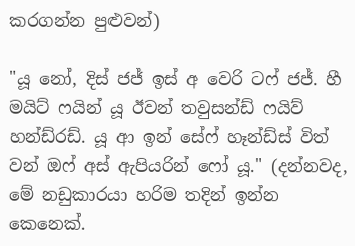කරගන්න පුළුවන්)

"යූ නෝ, දිස් ජජ් ඉස් අ වෙරි ටෆ් ජජ්. හී මයිට් ෆයින් යූ ඊවන් තවුසන්ඩ් ෆයිව් හන්ඩ්රඩ්. යූ ආ ඉන් සේෆ් හෑන්ඩ්ස් විත් වන් ඔෆ් අස් ඇපියරින් ෆෝ යූ." (දන්නවද, මේ නඩුකාරයා හරිම තදින් ඉන්න කෙනෙක්.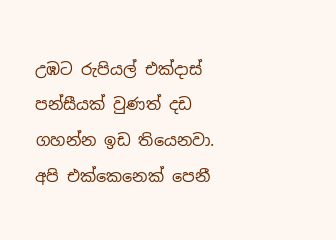උඹට රුපියල් එක්දාස් පන්සීයක් වුණත් දඩ ගහන්න ඉඩ තියෙනවා. අපි එක්කෙනෙක් පෙනී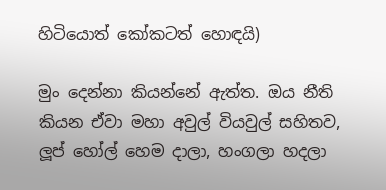හිටියොත් කෝකටත් හොඳයි)

මුං දෙන්නා කියන්නේ ඇත්ත. ඔය නීති කියන ඒවා මහා අවුල් වියවුල් සහිතව, ලූප් හෝල් හෙම දාලා, හංගලා හදලා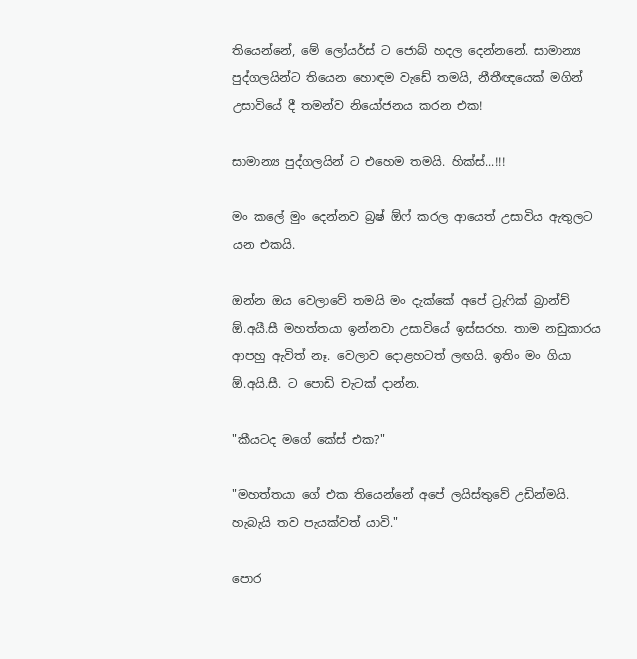තියෙන්නේ, මේ ලෝයර්ස් ට ජොබ් හදල දෙන්නනේ. සාමාන්‍ය පුද්ගලයින්ට තියෙන හොඳම වැඩේ තමයි, නීතීඥයෙක් මගින් උසාවියේ දී තමන්ව නියෝජනය කරන එක!

සාමාන්‍ය පුද්ගලයින් ට එහෙම තමයි. හික්ස්...!!!

මං කලේ මුං දෙන්නව බ්‍රෂ් ඕෆ් කරල ආයෙත් උසාවිය ඇතුලට යන එකයි.

ඔන්න ඔය වෙලාවේ තමයි මං දැක්කේ අපේ ට්‍රැෆික් බ්‍රාන්ච් ඕ.අයී.සී මහත්තයා ඉන්නවා උසාවියේ ඉස්සරහ. තාම නඩුකාරය ආපහු ඇවිත් නෑ. වෙලාව දොළහටත් ලඟයි. ඉතිං මං ගියා ඕ.අයි.සී. ට පොඩි චැටක් දාන්න.

"කීයටද මගේ කේස් එක?"

"මහත්තයා ගේ එක තියෙන්නේ අපේ ලයිස්තුවේ උඩින්මයි. හැබැයි තව පැයක්වත් යාවි."

පොර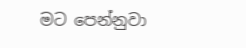මට පෙන්නුවා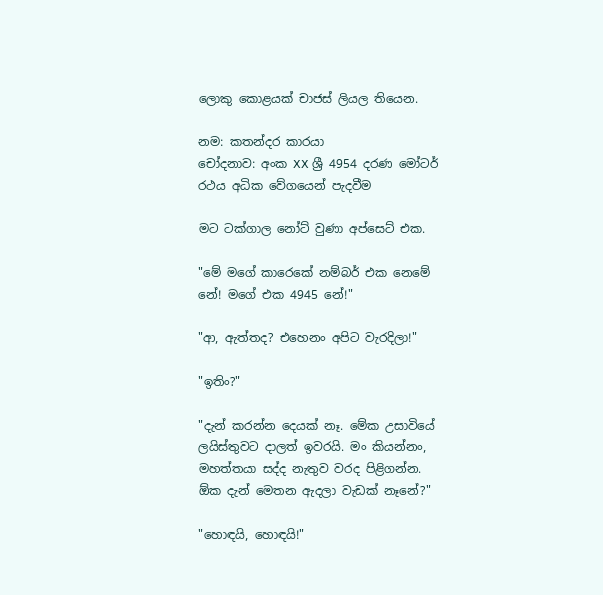ලොකු කොළයක් චාජස් ලියල තියෙන.

නම: කතන්දර කාරයා
චෝදනාව: අංක XX ශ්‍රී 4954 දරණ මෝටර් රථය අධික වේගයෙන් පැදවීම

මට ටක්ගාල නෝට් වුණා අප්සෙට් එක.

"මේ මගේ කාරෙකේ නම්බර් එක නෙමේ නේ! මගේ එක 4945 නේ!"

"ආ, ඇත්තද? එහෙනං අපිට වැරදිලා!"

"ඉතිං?"

"දැන් කරන්න දෙයක් නෑ. මේක උසාවියේ ලයිස්තුවට දාලත් ඉවරයි. මං කියන්නං, මහත්තයා සද්ද නැතුව වරද පිළිගන්න. ඕක දැන් මෙතන ඇදලා වැඩක් නෑනේ?"

"හොඳයි, හොඳයි!"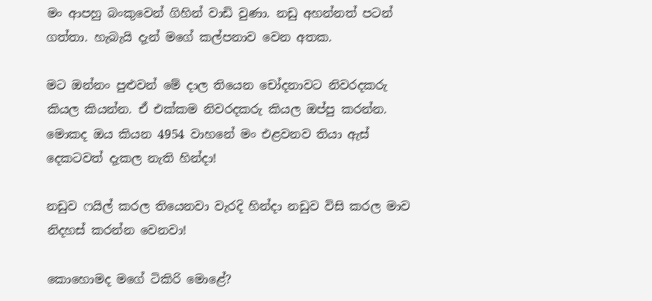මං ආපහු බංකුවෙන් ගිහින් වාඩි වුණා. නඩු අහන්නත් පටන් ගත්තා. හැබැයි දැන් මගේ කල්පනාව වෙන අතක.

මට ඔන්නං පුළුවන් මේ දාල තියෙන චෝදනාවට නිවරදකරු කියල කියන්න. ඒ එක්කම නිවරදකරු කියල ඔප්පු කරන්න. මොකද ඔය කියන 4954 වාහනේ මං එළවනව තියා ඇස් දෙකටවත් දැකල නැති හින්දා!

නඩුව ෆයිල් කරල තියෙනවා වැරදි හින්දා නඩුව විසි කරල මාව නිදහස් කරන්න වෙනවා!

කොහොමද මගේ ටිකිරි මොළේ?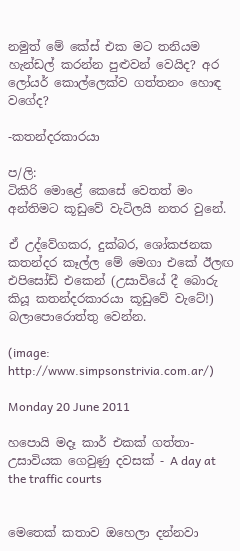නමුත් මේ කේස් එක මට තනියම හැන්ඩල් කරන්න පුළුවන් වෙයිද? අර ලෝයර් කොල්ලෙක්ව ගත්තනං හොඳ වගේද?

-කතන්දරකාරයා

ප/ලි:
ටිකිරි මොළේ කෙසේ වෙතත් මං අන්තිමට කූඩුවේ වැටිලයි නතර වුනේ.

ඒ උද්වේගකර, දුක්බර, ශෝකජනක කතන්දර කෑල්ල මේ මෙගා එකේ ඊලඟ එපිසෝඩ් එකෙන් (උසාවියේ දී බොරු කියූ කතන්දරකාරයා කූඩුවේ වැටේ!) බලාපොරොත්තු වෙන්න.

(image: http://www.simpsonstrivia.com.ar/)

Monday 20 June 2011

හපොයි මදෑ කාර් එකක් ගත්තා-උසාවියක ගෙවුණු දවසක් - A day at the traffic courts


මෙතෙක් කතාව ඔහෙලා දන්නවා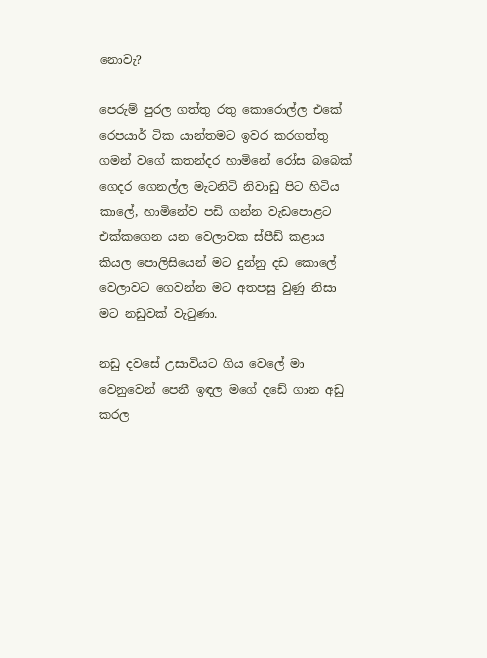නොවැ?

පෙරුම් පුරල ගත්තු රතු කොරොල්ල එකේ රෙපයාර් ටික යාන්තමට ඉවර කරගත්තු ගමන් වගේ කතන්දර හාමිනේ රෝස බබෙක් ගෙදර ගෙනල්ල මැටනිටි නිවාඩු පිට හිටිය කාලේ, හාමිනේව පඩි ගන්න වැඩපොළට එක්කගෙන යන වෙලාවක ස්පීඩ් කළාය කියල පොලිසියෙන් මට දුන්නු දඩ කොලේ වෙලාවට ගෙවන්න මට අතපසු වුණු නිසා මට නඩුවක් වැටුණා.

නඩු දවසේ උසාවියට ගිය වෙලේ මා වෙනුවෙන් පෙනී ඉඳල මගේ දඩේ ගාන අඩු කරල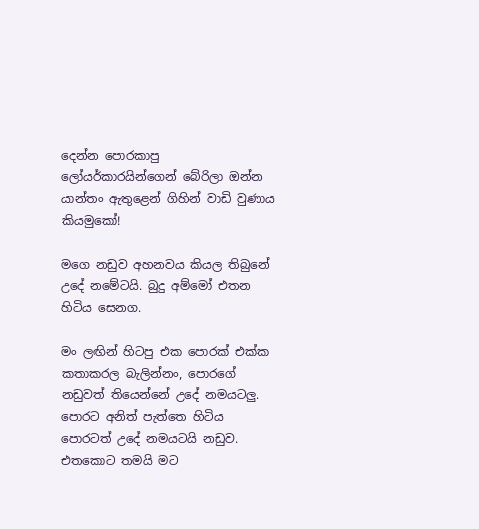දෙන්න පොරකාපු ලෝයර්කාරයින්ගෙන් බේරිලා ඔන්න යාන්තං ඇතුළෙන් ගිහින් වාඩි වුණාය කියමුකෝ!

මගෙ නඩුව අහනවය කියල තිබුනේ උදේ නමේටයි. බුදු අම්මෝ එතන හිටිය සෙනග.

මං ලඟින් හිටපු එක පොරක් එක්ක කතාකරල බැලින්නං, පොරගේ නඩුවත් තියෙන්නේ උදේ නමයටලු. පොරට අනිත් පැත්තෙ හිටිය පොරටත් උදේ නමයටයි නඩුව. එතකොට තමයි මට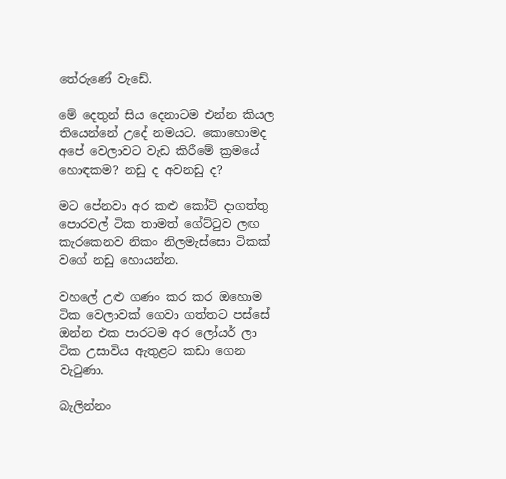තේරුණේ වැඩේ.

මේ දෙතුන් සිය දෙනාටම එන්න කියල තියෙන්නේ උදේ නමයට. කොහොමද අපේ වෙලාවට වැඩ කිරීමේ ක්‍රමයේ හොඳකම? නඩු ද අවනඩු ද?

මට පේනවා අර කළු කෝට් දාගත්තු පොරවල් ටික තාමත් ගේට්ටුව ලඟ කැරකෙනව නිකං නිලමැස්සො ටිකක් වගේ නඩු හොයන්න.

වහලේ උළු ගණං කර කර ඔහොම ටික වෙලාවක් ගෙවා ගත්තට පස්සේ ඔන්න එක පාරටම අර ලෝයර් ලා ටික උසාවිය ඇතුළට කඩා ගෙන වැටුණා.

බැලින්නං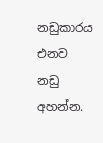නඩුකාරය එනව නඩු අහන්න.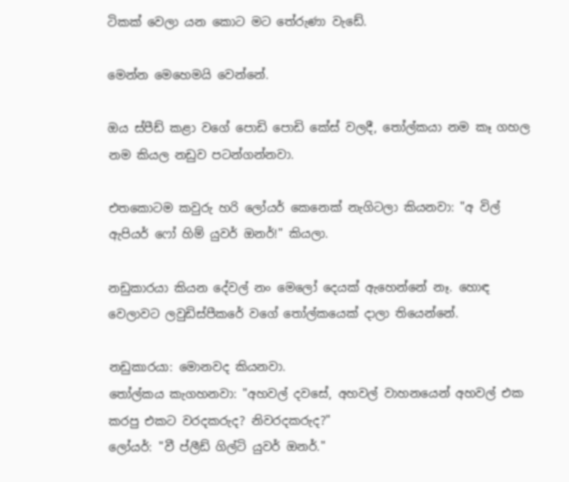ටිකක් වෙලා යන කොට මට තේරුණා වැඩේ.

මෙන්න මෙහෙමයි වෙන්නේ.

ඔය ස්පීඩ් කළා වගේ පොඩි පොඩි කේස් වලදී, තෝල්කයා නම කෑ ගහල නම කියල නඩුව පටන්ගන්නවා.

එතකොටම කවුරු හරි ලෝයර් කෙනෙක් නැගිටලා කියනවා: "අ විල් ඇපියර් ෆෝ හිම් යුවර් ඔනර්!" කියලා.

නඩුකාරයා කියන දේවල් නං මෙලෝ දෙයක් ඇහෙන්නේ නෑ. හොඳ වෙලාවට ලවුඩිස්පීකරේ වගේ තෝල්කයෙක් දාලා තියෙන්නේ.

නඩුකාරයා: මොනවද කියනවා.
තෝල්කය කැගහනවා: "අහවල් දවසේ, අහවල් වාහනයෙන් අහවල් එක කරපු එකට වරදකරුද? නිවරදකරුද?"
ලෝයර්: "වී ප්ලීඩ් ගිල්ටි යුවර් ඔනර්."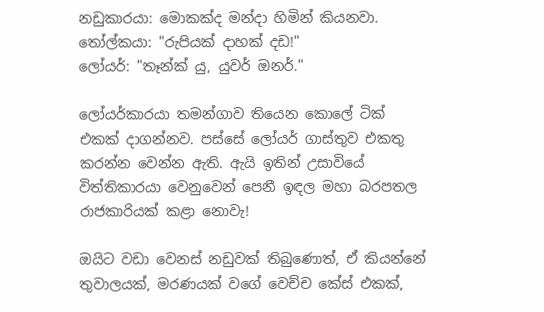නඩුකාරයා: මොකක්ද මන්දා හිමින් කියනවා.
තෝල්කයා: "රුපියක් දාහක් දඩ!"
ලෝයර්: "තෑන්ක් යු, යුවර් ඔනර්."

ලෝයර්කාරයා තමන්ගාව තියෙන කොලේ ටික් එකක් දාගන්නව. පස්සේ ලෝයර් ගාස්තුව එකතු කරන්න වෙන්න ඇති. ඇයි ඉතින් උසාවියේ විත්තිකාරයා වෙනුවෙන් පෙනී ඉඳල මහා බරපතල රාජකාරියක් කළා නොවැ!

ඔයිට වඩා වෙනස් නඩුවක් තිබුණොත්, ඒ කියන්නේ තුවාලයක්, මරණයක් වගේ වෙච්ච කේස් එකක්,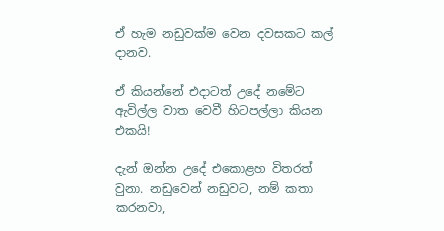ඒ හැම නඩුවක්ම වෙන දවසකට කල් දානව.

ඒ කියන්නේ එදාටත් උදේ නමේට ඇවිල්ල වාත වෙවී හිටපල්ලා කියන එකයි!

දැන් ඔන්න උදේ එකොළහ විතරත් වුනා. නඩුවෙන් නඩුවට, නම් කතා කරනවා,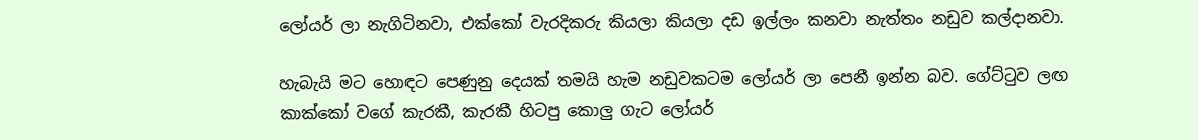ලෝයර් ලා නැගිටිනවා, එක්කෝ වැරදිකරු කියලා කියලා දඩ ඉල්ලං කනවා නැත්තං නඩුව කල්දානවා.

හැබැයි මට හොඳට පෙණුනු දෙයක් තමයි හැම නඩුවකටම ලෝයර් ලා පෙනී ඉන්න බව. ගේට්ටුව ලඟ කාක්කෝ වගේ කැරකී, කැරකී හිටපු කොලු ගැට ලෝයර්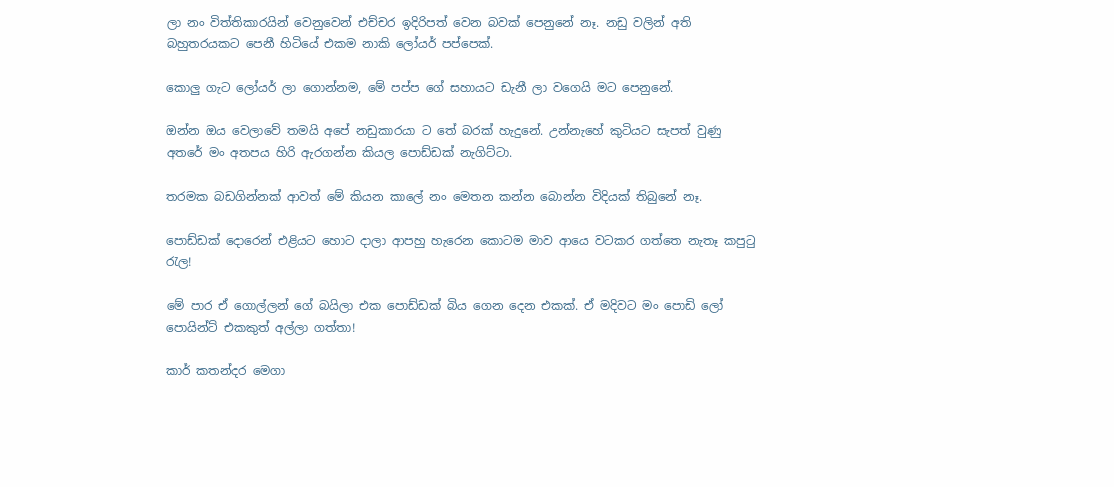ලා නං විත්තිකාරයින් වෙනුවෙන් එච්චර ඉදිරිපත් වෙන බවක් පෙනුනේ නෑ. නඩු වලින් අති බහුතරයකට පෙනී හිටියේ එකම නාකි ලෝයර් පප්පෙක්.

කොලු ගැට ලෝයර් ලා ගොන්නම, මේ පප්ප ගේ සහායට ඩැනී ලා වගෙයි මට පෙනුනේ.

ඔන්න ඔය වෙලාවේ තමයි අපේ නඩුකාරයා ට තේ බරක් හැදුනේ. උන්නැහේ කුටියට සැපත් වුණු අතරේ මං අතපය හිරි ඇරගන්න කියල පොඩ්ඩක් නැගිට්ටා.

තරමක බඩගින්නක් ආවත් මේ කියන කාලේ නං මෙතන කන්න බොන්න විදියක් තිබුනේ නෑ.

පොඩ්ඩක් දොරෙන් එළියට හොට දාලා ආපහු හැරෙන කොටම මාව ආයෙ වටකර ගත්තෙ නැතෑ කපුටු රැල!

මේ පාර ඒ ගොල්ලන් ගේ බයිලා එක පොඩ්ඩක් බිය ගෙන දෙන එකක්. ඒ මදිවට මං පොඩි ලෝ පොයින්ට් එකකුත් අල්ලා ගත්තා!

කාර් කතන්දර මෙගා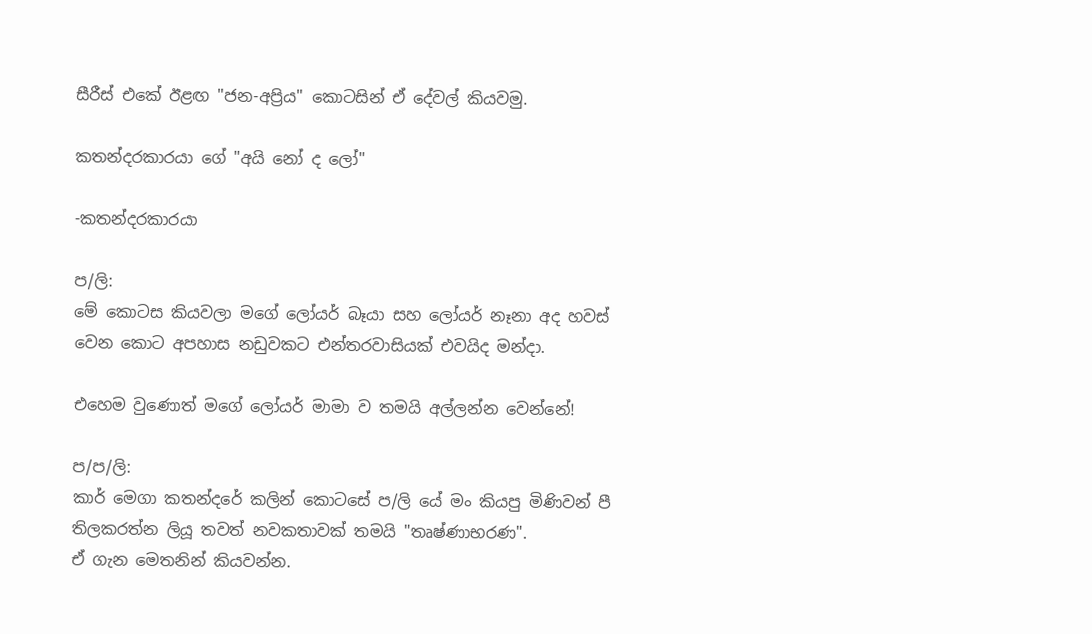සීරීස් එකේ ඊළඟ "ජන-අප්‍රිය" කොටසින් ඒ දේවල් කියවමු.

කතන්දරකාරයා ගේ "අයි නෝ ද ලෝ"

-කතන්දරකාරයා

ප/ලි:
මේ කොටස කියවලා මගේ ලෝයර් බෑයා සහ ලෝයර් නෑනා අද හවස් වෙන කොට අපහාස නඩුවකට එන්තරවාසියක් එවයිද මන්දා.

එහෙම වුණොත් මගේ ලෝයර් මාමා ව තමයි අල්ලන්න වෙන්නේ!

ප/ප/ලි:
කාර් මෙගා කතන්දරේ කලින් කොටසේ ප/ලි යේ මං කියපු මිණිවන් පී තිලකරත්න ලියූ තවත් නවකතාවක් තමයි "තෘෂ්ණාභරණ".
ඒ ගැන මෙතනින් කියවන්න.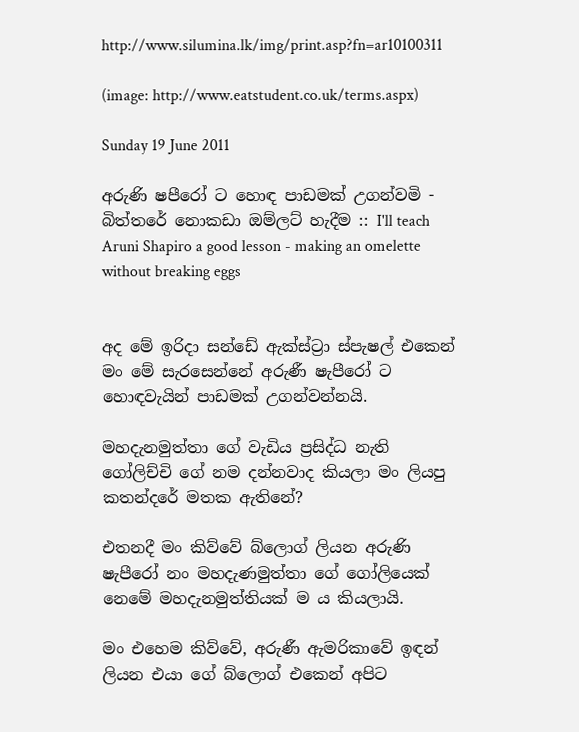http://www.silumina.lk/img/print.asp?fn=ar10100311

(image: http://www.eatstudent.co.uk/terms.aspx)

Sunday 19 June 2011

අරුණි ෂපීරෝ ට හොඳ පාඩමක් උගන්වමි - බිත්තරේ නොකඩා ඔම්ලට් හැදීම :: I'll teach Aruni Shapiro a good lesson - making an omelette without breaking eggs


අද මේ ඉරිදා සන්ඩේ ඇක්ස්ට්‍රා ස්පැෂල් එකෙන් මං මේ සැරසෙන්නේ අරුණී ෂැපීරෝ ට හොඳවැයින් පාඩමක් උගන්වන්නයි.

මහදැනමුත්තා ගේ වැඩිය ප්‍රසිද්ධ නැති ගෝලිච්චි ගේ නම දන්නවාද කියලා මං ලියපු කතන්දරේ මතක ඇතිනේ?

එතනදී මං කිව්වේ බ්ලොග් ලියන අරුණි ෂැපීරෝ නං මහදැණමුත්තා ගේ ගෝලියෙක් නෙමේ මහදැනමුත්තියක් ම ය කියලායි.

මං එහෙම කිව්වේ, අරුණී ඇමරිකාවේ ඉඳන් ලියන එයා ගේ බ්ලොග් එකෙන් අපිට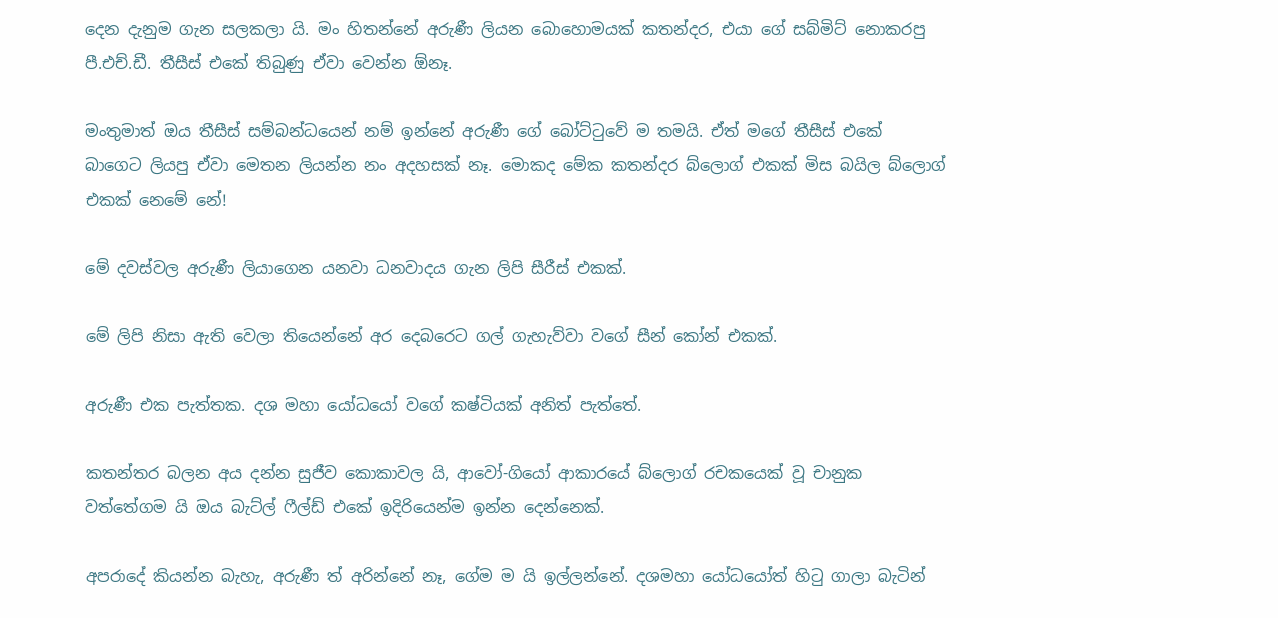දෙන දැනුම ගැන සලකලා යි. මං හිතන්නේ අරුණී ලියන බොහොමයක් කතන්දර, එයා ගේ සබ්මිට් නොකරපු පී.එච්.ඩී. තීසීස් එකේ තිබුණු ඒවා වෙන්න ඕනෑ.

මංතුමාත් ඔය තීසීස් සම්බන්ධයෙන් නම් ඉන්නේ අරුණී ගේ බෝට්ටුවේ ම තමයි. ඒත් මගේ තීසීස් එකේ බාගෙට ලියපු ඒවා මෙතන ලියන්න නං අදහසක් නෑ. මොකද මේක කතන්දර බ්ලොග් එකක් මිස බයිල බ්ලොග් එකක් නෙමේ නේ!

මේ දවස්වල අරුණී ලියාගෙන යනවා ධනවාදය ගැන ලිපි සීරීස් එකක්.

මේ ලිපි නිසා ඇති වෙලා තියෙන්නේ අර දෙබරෙට ගල් ගැහැව්වා වගේ සීන් කෝන් එකක්.

අරුණී එක පැත්තක. දශ මහා යෝධයෝ වගේ කෂ්ටියක් අනිත් පැත්තේ.

කතන්තර බලන අය දන්න සුජීව කොකාවල යි, ආවෝ-ගියෝ ආකාරයේ බ්ලොග් රචකයෙක් වූ චානුක වත්තේගම යි ඔය බැට්ල් ෆීල්ඩ් එකේ ඉදිරියෙන්ම ඉන්න දෙන්නෙක්.

අපරාදේ කියන්න බැහැ, අරුණී ත් අරින්නේ නෑ, ගේම ම යි ඉල්ලන්නේ. දශමහා යෝධයෝත් හිටු ගාලා බැටින්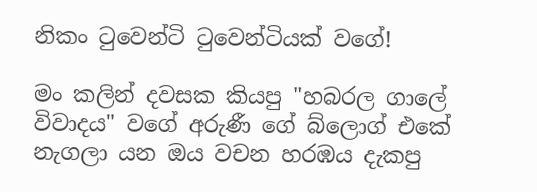නිකං ටුවෙන්ටි ටුවෙන්ටියක් වගේ!

මං කලින් දවසක කියපු "හබරල ගාලේ විවාදය" වගේ අරුණී ගේ බ්ලොග් එකේ නැගලා යන ඔය වචන හරඹය දැකපු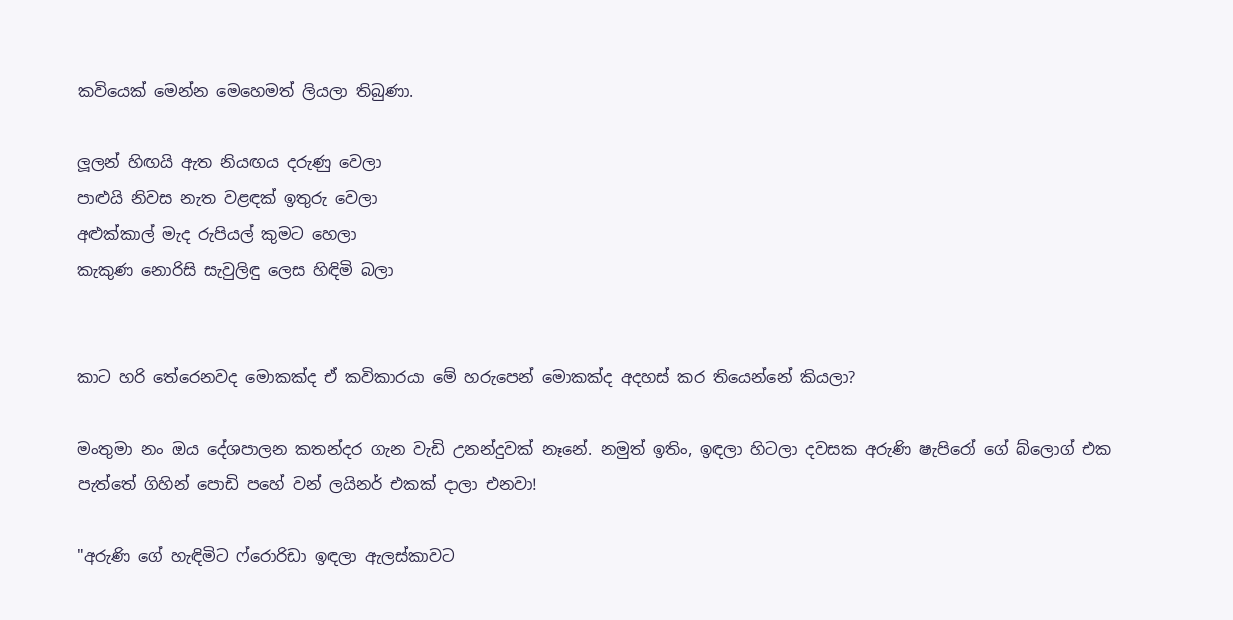කවියෙක් මෙන්න මෙහෙමත් ලියලා තිබුණා.

ලූලන් හිඟයි ඇත නියඟය දරුණු වෙලා
පාළුයි නිවස නැත වළඳක් ඉතුරු වෙලා
අළුක්කාල් මැද රුපියල් කුමට හෙලා
කැකුණ නොරිසි සැවුලිඳු ලෙස හිඳිමි බලා


කාට හරි තේරෙනවද මොකක්ද ඒ කවිකාරයා මේ හරුපෙන් මොකක්ද අදහස් කර තියෙන්නේ කියලා?

මංතුමා නං ඔය දේශපාලන කතන්දර ගැන වැඩි උනන්දුවක් නෑනේ. නමුත් ඉතිං, ඉඳලා හිටලා දවසක අරුණි ෂැපිරෝ ගේ බ්ලොග් එක පැත්තේ ගිහින් පොඩි පහේ වන් ලයිනර් එකක් දාලා එනවා!

"අරුණි ගේ හැඳිමිට ෆ්රොරිඩා ඉඳලා ඇලස්කාවට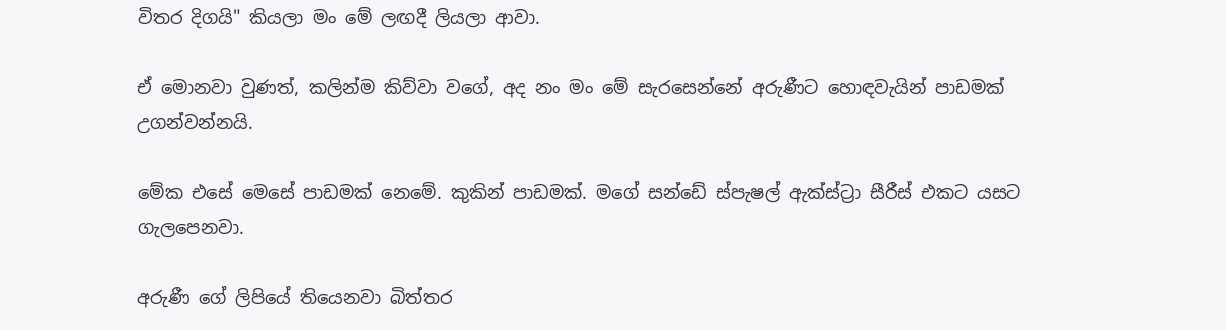විතර දිගයි" කියලා මං මේ ලඟදී ලියලා ආවා.

ඒ මොනවා වුණත්, කලින්ම කිව්වා වගේ, අද නං මං මේ සැරසෙන්නේ අරුණීට හොඳවැයින් පාඩමක් උගන්වන්නයි.

මේක එසේ මෙසේ පාඩමක් නෙමේ. කුකින් පාඩමක්. මගේ සන්ඩේ ස්පැෂල් ඇක්ස්ට්‍රා සීරීස් එකට යසට ගැලපෙනවා.

අරුණී ගේ ලිපියේ තියෙනවා බිත්තර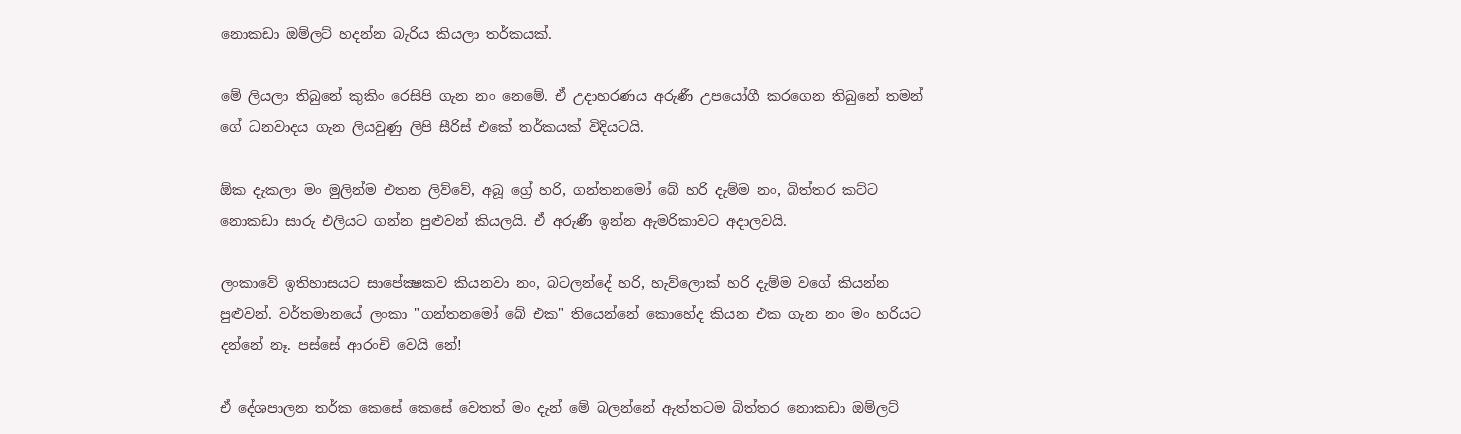නොකඩා ඔම්ලට් හදන්න බැරිය කියලා තර්කයක්.

මේ ලියලා තිබුනේ කුකිං රෙසිපි ගැන නං නෙමේ. ඒ උදාහරණය අරුණී උපයෝගී කරගෙන තිබුනේ තමන් ගේ ධනවාදය ගැන ලියවුණු ලිපි සීරිස් එකේ තර්කයක් විදියටයි.

ඕක දැකලා මං මුලින්ම එතන ලිව්වේ, අබූ ග්‍රේ හරි, ගන්තනමෝ බේ හරි දැම්ම නං, බිත්තර කට්ට නොකඩා සාරු එලියට ගන්න පුළුවන් කියලයි. ඒ අරුණී ඉන්න ඇමරිකාවට අදාලවයි.

ලංකාවේ ඉතිහාසයට සාපේක්‍ෂකව කියනවා නං, බටලන්දේ හරි, හැව්ලොක් හරි දැම්ම වගේ කියන්න පුළුවන්. වර්තමානයේ ලංකා "ගන්තනමෝ බේ එක" තියෙන්නේ කොහේද කියන එක ගැන නං මං හරියට දන්නේ නෑ. පස්සේ ආරංචි වෙයි නේ!

ඒ දේශපාලන තර්ක කෙසේ කෙසේ වෙතත් මං දැන් මේ බලන්නේ ඇත්තටම බිත්තර නොකඩා ඔම්ලට්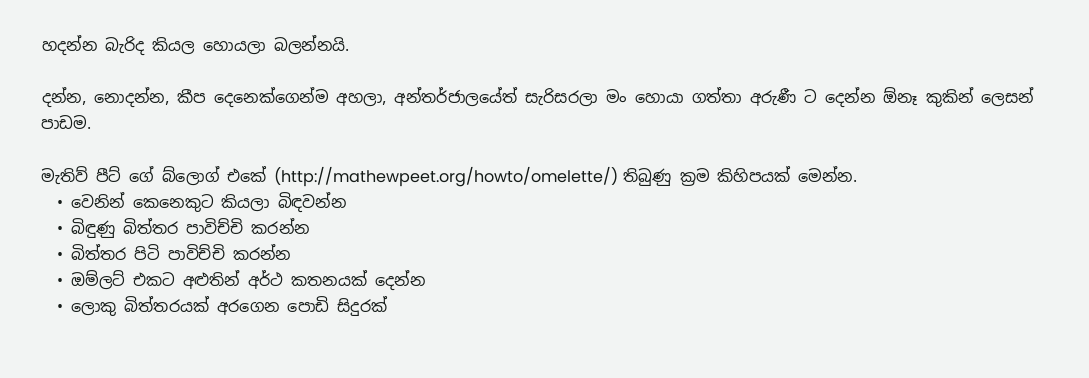හදන්න බැරිද කියල හොයලා බලන්නයි.

දන්න, නොදන්න, කීප දෙනෙක්ගෙන්ම අහලා, අන්තර්ජාලයේත් සැරිසරලා මං හොයා ගත්තා අරුණී ට දෙන්න ඕනෑ කුකින් ලෙසන් පාඩම.

මැතිව් පීට් ගේ බ්ලොග් එකේ (http://mathewpeet.org/howto/omelette/) තිබුණු ක්‍රම කිහිපයක් මෙන්න.
  • වෙනින් කෙනෙකුට කියලා බිඳවන්න
  • බිඳුණු බිත්තර පාවිච්චි කරන්න
  • බිත්තර පිටි පාවිච්චි කරන්න
  • ඔම්ලට් එකට අළුතින් අර්ථ කතනයක් දෙන්න
  • ලොකු බිත්තරයක් අරගෙන පොඩි සිදුරක්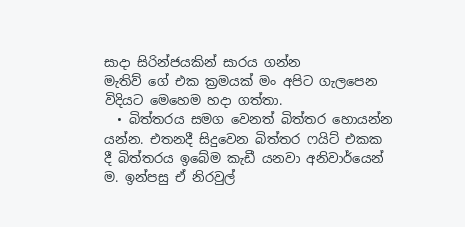සාදා සිරින්ජයකින් සාරය ගන්න
මැතිව් ගේ එක ක්‍රමයක් මං අපිට ගැලපෙන විදියට මෙහෙම හදා ගත්තා.
  • බිත්තරය සමග වෙනත් බිත්තර හොයන්න යන්න. එතනදී සිදුවෙන බිත්තර ෆයිට් එකක දී බිත්තරය ඉබේම කැඩී යනවා අනිවාර්යෙන් ම. ඉන්පසු ඒ නිරවුල්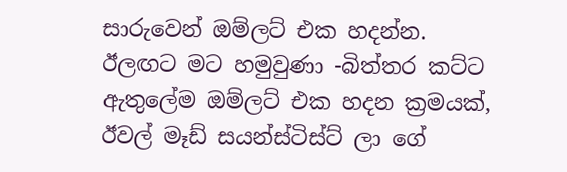සාරුවෙන් ඔම්ලට් එක හදන්න.
ඊලඟට මට හමුවුණා -බිත්තර කට්ට ඇතුලේම ඔම්ලට් එක හදන ක්‍රමයක්, ඊවල් මෑඩ් සයන්ස්ටිස්ට් ලා ගේ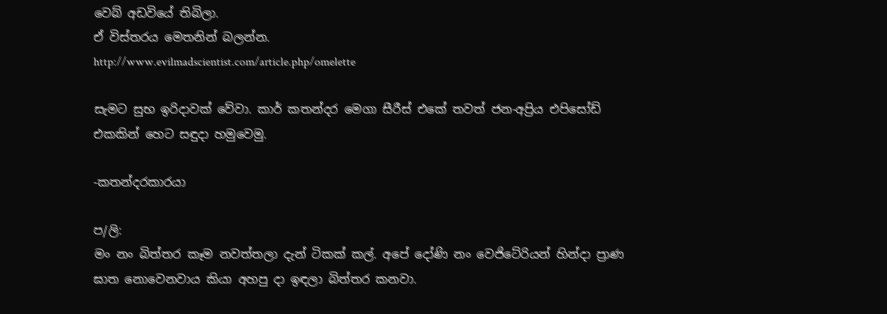වෙබ් අඩවියේ තිබිලා.
ඒ විස්තරය මෙතනින් බලන්න.
http://www.evilmadscientist.com/article.php/omelette

සැමට සුභ ඉරිදාවක් වේවා. කාර් කතන්දර මෙගා සීරීස් එකේ තවත් ජන-අප්‍රිය එපිසෝඩ් එකකින් හෙට සඳුදා හමුවෙමු.

-කතන්දරකාරයා

ප/ලි:
මං නං බිත්තර කෑම නවත්තලා දැන් ටිකක් කල්. අපේ දෝණි නං වෙජිටේරියන් හින්දා ප්‍රාණ ඝාත නොවෙනවාය කියා අහපු දා ඉඳලා බිත්තර කනවා.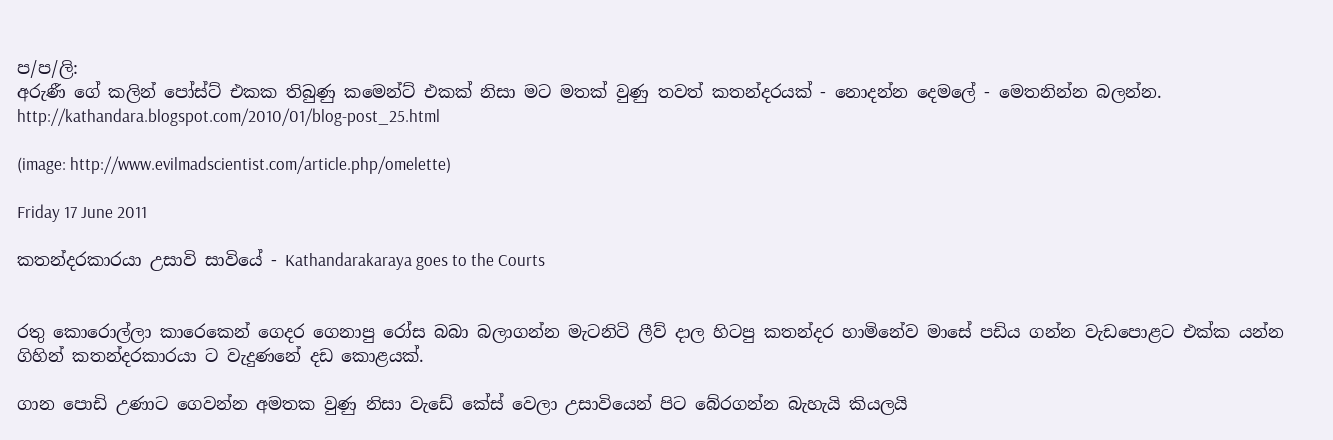ප/ප/ලි:
අරුණී ගේ කලින් පෝස්ට් එකක තිබුණු කමෙන්ට් එකක් නිසා මට මතක් වුණු තවත් කතන්දරයක් - නොදන්න දෙමලේ - මෙතනින්න බලන්න.
http://kathandara.blogspot.com/2010/01/blog-post_25.html

(image: http://www.evilmadscientist.com/article.php/omelette)

Friday 17 June 2011

කතන්දරකාරයා උසාවි සාවියේ - Kathandarakaraya goes to the Courts


රතු කොරොල්ලා කාරෙකෙන් ගෙදර ගෙනාපු රෝස බබා බලාගන්න මැටනිටි ලීව් දාල හිටපු කතන්දර හාමිනේව මාසේ පඩිය ගන්න වැඩපොළට එක්ක යන්න ගිහින් කතන්දරකාරයා ට වැදුණනේ දඩ කොළයක්.

ගාන පොඩි උණාට ගෙවන්න අමතක වුණු නිසා වැඩේ කේස් වෙලා උසාවියෙන් පිට බේරගන්න බැහැයි කියලයි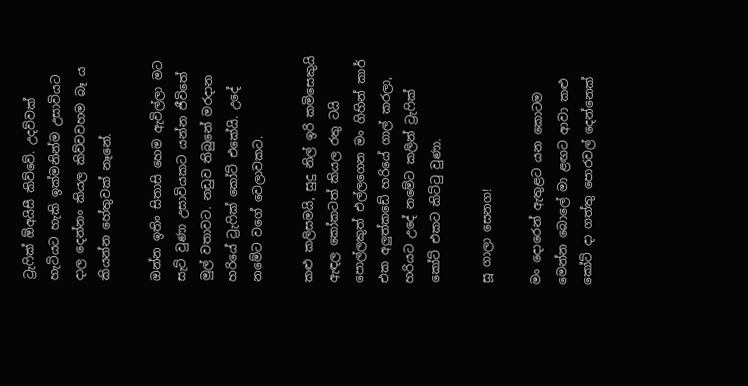ට්‍රැෆික් ඕඅයිසී කිව්වේ. උදව්වක් හැටියට හැකි ඉක්මනින්ම උසාවියට දාල දෙන්නං කියල කිව්වවහම බෑ ය කියන්න හේතුවක් නෑනේ.

ඔන්න ඉතිං සිතාසි හෙම ඇවිල්ලා මට සැට් වුණා උසාවියකට යන්න ජීවිතේ මුල් වතාවට. නඩුව තිබුනේ මරදාන හරියේ ට්‍රැෆික් කෝට් එකේයි. උදේ නමේට වගේ වෙලාවකට.

කළු කලිසමයි, සුදු නිල් ඉරි කමිසෙකුයි ඇඳල කෝකටත් කියල රතු ටයි පොල්ලකුත් එල්ලගෙන මං ගිහින් කාර් එක අලුත්කඩේ හරියේ ගාල් කරලා, හරියට උදේ නමේට කලින් ට්‍රැෆික් කෝට් එකට කිට්ටු වුණා.

සූ ගාලා සෙනග!

මං දොරෙන් ඇතුළට යන කොටම මෙන්න බොලේ මා ළඟට ආවා කළු කෝට් දා ගත්තු පොරවල් දෙන්නෙක්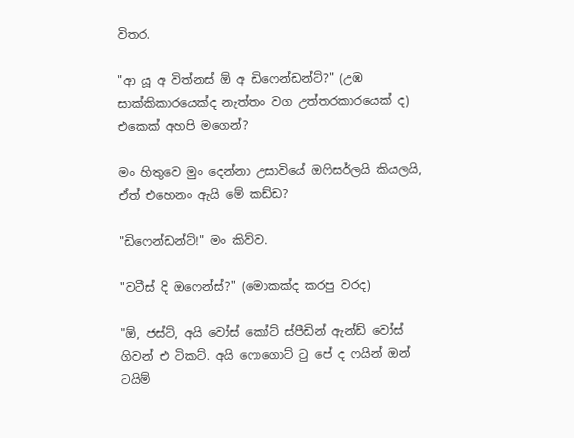විතර.

"ආ යූ අ විත්නස් ඕ අ ඩිෆෙන්ඩන්ට්?" (උඹ සාක්කිකාරයෙක්ද නැත්තං වග උත්තරකාරයෙක් ද) එකෙක් අහපි මගෙන්?

මං හිතුවෙ මුං දෙන්නා උසාවියේ ඔෆිසර්ලයි කියලයි, ඒත් එහෙනං ඇයි මේ කඩ්ඩ?

"ඩිෆෙන්ඩන්ට්!" මං කිව්ව.

"වටීස් දි ඔෆෙන්ස්?" (මොකක්ද කරපු වරද)

"ඕ, ජස්ට්, අයි වෝස් කෝට් ස්පීඩින් ඇන්ඩ් වෝස් ගිවන් එ ටිකට්. අයි ෆොගොට් ටු පේ ද ෆයින් ඔන් ටයිම්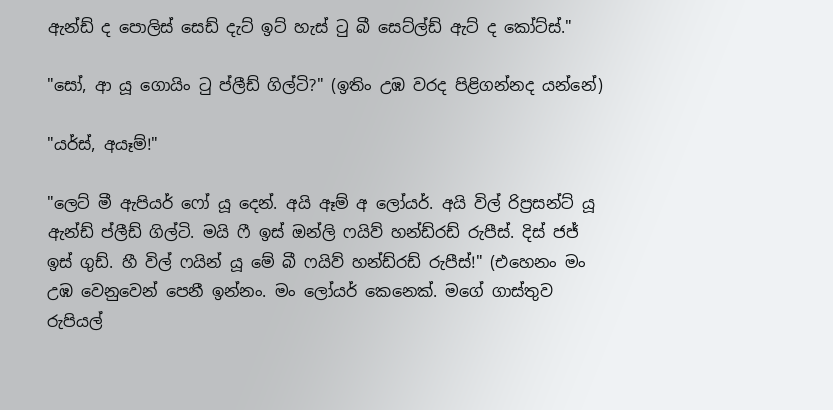ඇන්ඩ් ද පොලිස් සෙඩ් දැට් ඉට් හැස් ටු බී සෙට්ල්ඩ් ඇට් ද කෝට්ස්."

"සෝ, ආ යූ ගොයිං ටු ප්ලීඩ් ගිල්ටි?" (ඉතිං උඹ වරද පිළිගන්නද යන්නේ)

"යර්ස්, අයෑම්!"

"ලෙට් මී ඇපියර් ෆෝ යූ දෙන්. අයි ඈම් අ ලෝයර්. අයි විල් රිප්‍රසන්ට් යූ ඇන්ඩ් ප්ලීඩ් ගිල්ටි. මයි ෆී ඉස් ඔන්ලි ෆයිව් හන්ඩ්රඩ් රුපීස්. දිස් ජජ් ඉස් ගුඩ්. හී විල් ෆයින් යූ මේ බී ෆයිව් හන්ඩ්රඩ් රුපීස්!" (එහෙනං මං උඹ වෙනුවෙන් පෙනී ඉන්නං. මං ලෝයර් කෙනෙක්. මගේ ගාස්තුව රුපියල්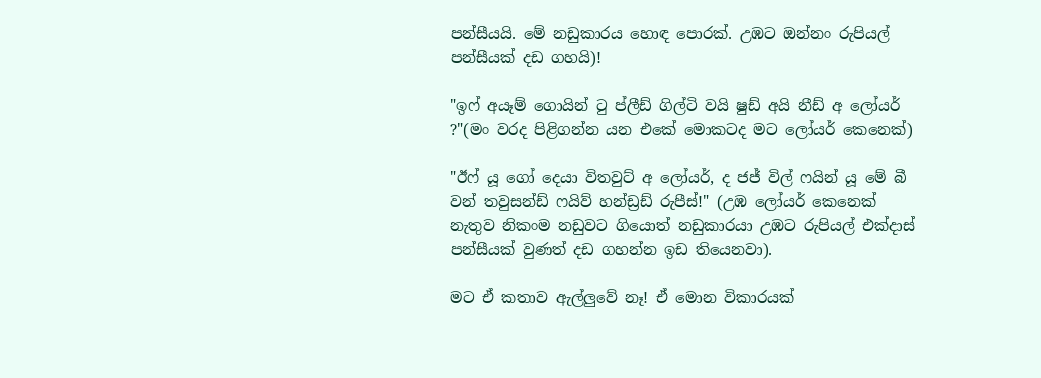පන්සීයයි. මේ නඩුකාරය හොඳ පොරක්. උඹට ඔන්නං රුපියල් පන්සීයක් දඩ ගහයි)!

"ඉෆ් අයෑම් ගොයින් ටු ප්ලීඩ් ගිල්ටි වයි ෂුඩ් අයි නීඩ් අ ලෝයර් ?"(මං වරද පිළිගන්න යන එකේ මොකටද මට ලෝයර් කෙනෙක්)

"ඊෆ් යූ ගෝ දෙයා විතවුට් අ ලෝයර්, ද ජජ් විල් ෆයින් යූ මේ බී වන් තවුසන්ඩ් ෆයිව් හන්ඩ්‍රඩ් රුපීස්!" (උඹ ලෝයර් කෙනෙක් නැතුව නිකංම නඩුවට ගියොත් නඩුකාරයා උඹට රුපියල් එක්දාස් පන්සීයක් වුණත් දඩ ගහන්න ඉඩ තියෙනවා).

මට ඒ කතාව ඇල්ලුවේ නෑ! ඒ මොන විකාරයක්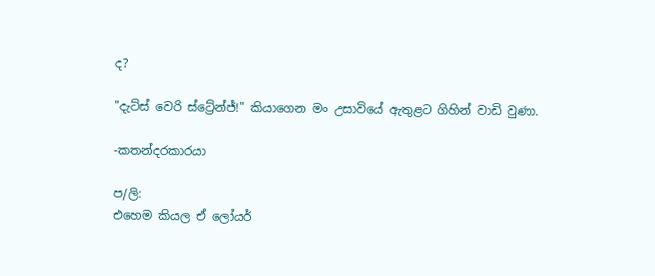ද?

"දැට්ස් වෙරි ස්ට්‍රේන්ජ්!" කියාගෙන මං උසාවියේ ඇතුළට ගිහින් වාඩි වුණා.

-කතන්දරකාරයා

ප/ලි:
එහෙම කියල ඒ ලෝයර්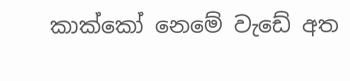කාක්කෝ නෙමේ වැඩේ අත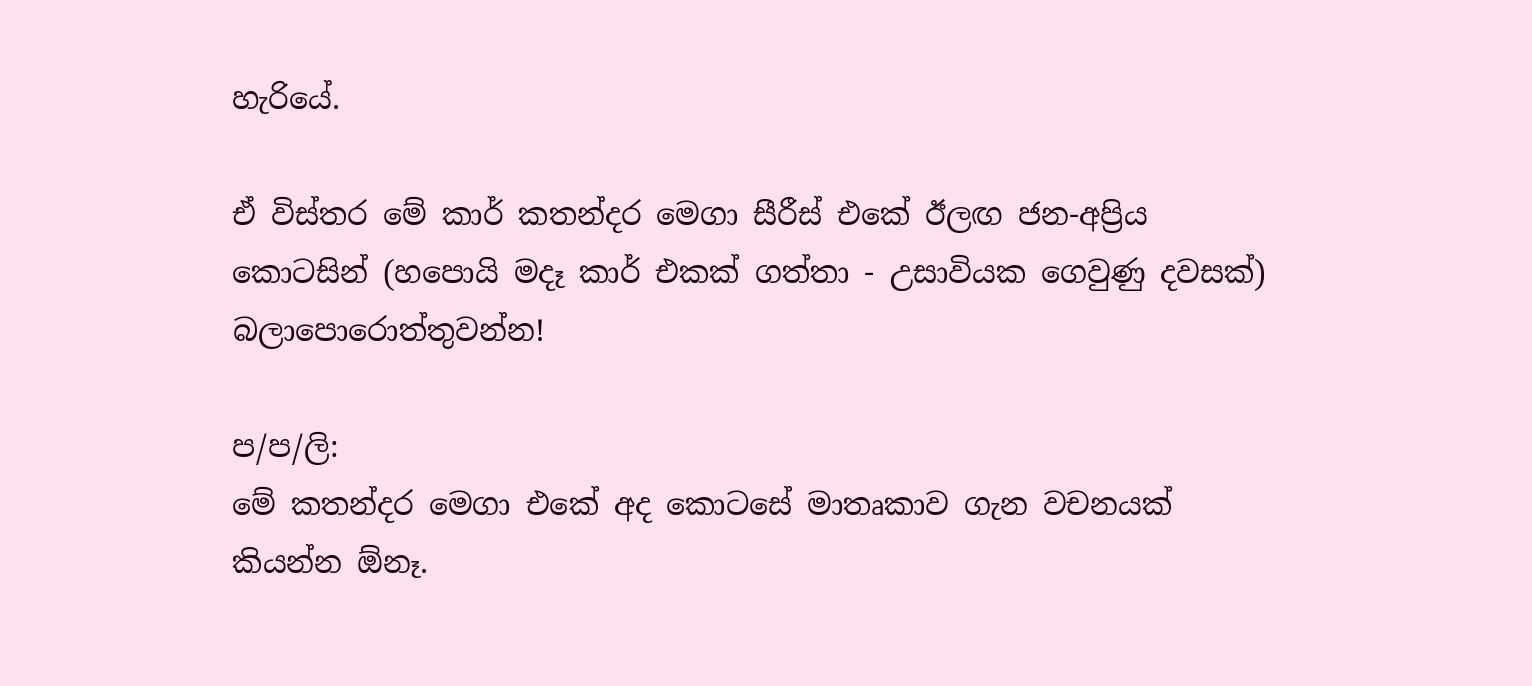හැරියේ.

ඒ විස්තර මේ කාර් කතන්දර මෙගා සීරීස් එකේ ඊලඟ ජන-අප්‍රිය කොටසින් (හපොයි මදෑ කාර් එකක් ගත්තා - උසාවියක ගෙවුණු දවසක්) බලාපොරොත්තුවන්න!

ප/ප/ලි:
මේ කතන්දර මෙගා එකේ අද කොටසේ මාතෘකාව ගැන වචනයක් කියන්න ඕනෑ.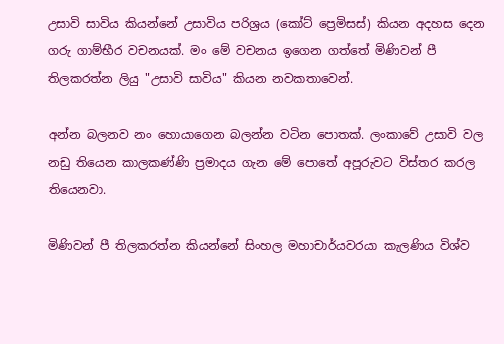උසාවි සාවිය කියන්නේ උසාවිය පරිශ්‍රය (කෝට් ප්‍රෙමිසස්) කියන අදහස දෙන ගරු ගාම්භීර වචනයක්. මං මේ වචනය ඉගෙන ගත්තේ මිණිවන් පී තිලකරත්න ලියු "උසාවි සාවිය" කියන නවකතාවෙන්.

අන්න බලනව නං හොයාගෙන බලන්න වටින පොතක්. ලංකාවේ උසාවි වල නඩු තියෙන කාලකණ්ණි ප්‍රමාදය ගැන මේ පොතේ අපූරුවට විස්තර කරල තියෙනවා.

මිණිවන් පී තිලකරත්න කියන්නේ සිංහල මහාචාර්යවරයා කැලණිය විශ්ව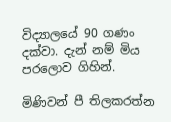විද්‍යාලයේ 90 ගණං දක්වා. දැන් නම් මිය පරලොව ගිහින්.

මිණිවන් පී තිලකරත්න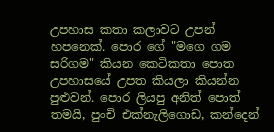උපහාස කතා කලාවට උපන් හපනෙක්. පොර ගේ "මගෙ ගම සරිගම" කියන කෙටිකතා පොත උපහාසයේ උපත කියලා කියන්න පුළුවන්. පොර ලියපු අනිත් පොත් තමයි, පුංචි එක්නැලිගොඩ, කන්දෙන්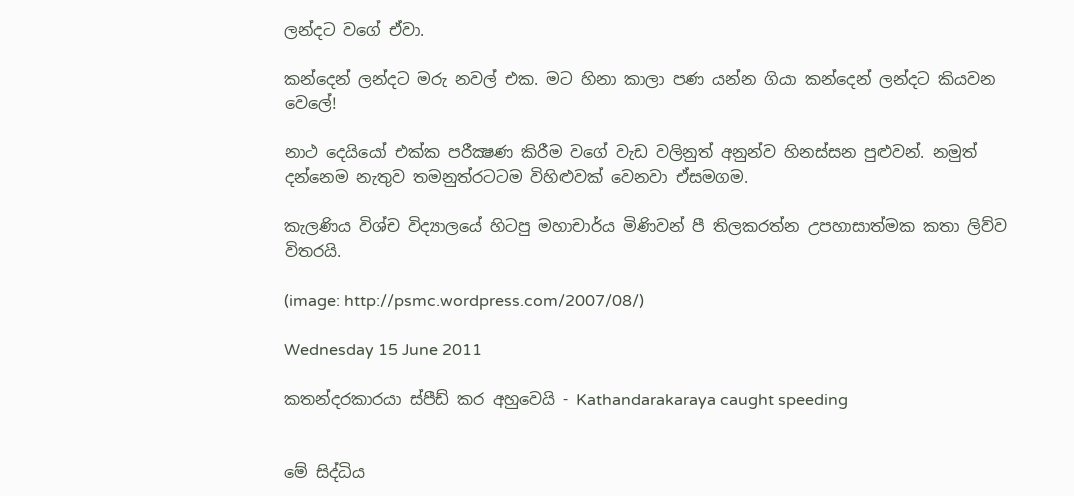ලන්දට වගේ ඒවා.

කන්දෙන් ලන්දට මරු නවල් එක. මට හිනා කාලා පණ යන්න ගියා කන්දෙන් ලන්දට කියවන වෙලේ!

නාථ දෙයියෝ එක්ක පරීක්‍ෂණ කිරීම වගේ වැඩ වලිනුත් අනුන්ව හිනස්සන පුළුවන්. නමුත් දන්නෙම නැතුව තමනුත්රටටම විහිළුවක් වෙනවා ඒසමගම.

කැලණිය විශ්ච විද්‍යාලයේ හිටපු මහාචාර්ය මිණිවන් පී තිලකරත්න උපහාසාත්මක කතා ලිව්ව විතරයි.

(image: http://psmc.wordpress.com/2007/08/)

Wednesday 15 June 2011

කතන්දරකාරයා ස්පීඩ් කර අහුවෙයි - Kathandarakaraya caught speeding


මේ සිද්ධිය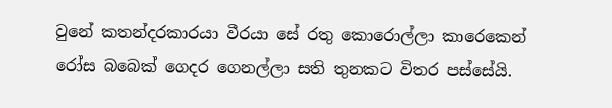වුනේ කතන්දරකාරයා වීරයා සේ රතු කොරොල්ලා කාරෙකෙන් රෝස බබෙක් ගෙදර ගෙනල්ලා සති තුනකට විතර පස්සේයි.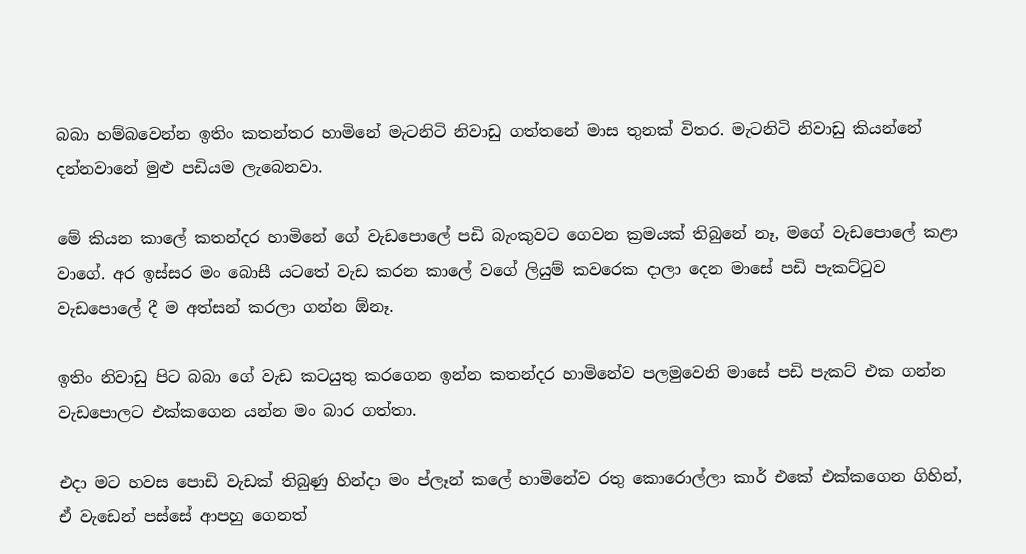බබා හම්බවෙන්න ඉතිං කතන්තර හාමිනේ මැටනිටි නිවාඩු ගත්තනේ මාස තුනක් විතර. මැටනිටි නිවාඩු කියන්නේ දන්නවානේ මුළු පඩියම ලැබෙනවා.

මේ කියන කාලේ කතන්දර හාමිනේ ගේ වැඩපොලේ පඩි බැංකුවට ගෙවන ක්‍රමයක් තිබුනේ නෑ, මගේ වැඩපොලේ කළා වාගේ. අර ඉස්සර මං බොසී යටතේ වැඩ කරන කාලේ වගේ ලියුම් කවරෙක දාලා දෙන මාසේ පඩි පැකට්ටුව වැඩපොලේ දී ම අත්සන් කරලා ගන්න ඕනෑ.

ඉතිං නිවාඩු පිට බබා ගේ වැඩ කටයුතු කරගෙන ඉන්න කතන්දර හාමිනේව පලමුවෙනි මාසේ පඩි පැකට් එක ගන්න වැඩපොලට එක්කගෙන යන්න මං බාර ගත්තා.

එදා මට හවස පොඩි වැඩක් තිබුණු හින්දා මං ප්ලෑන් කලේ හාමිනේව රතු කොරොල්ලා කාර් එකේ එක්කගෙන ගිහින්, ඒ වැඩෙන් පස්සේ ආපහු ගෙනත්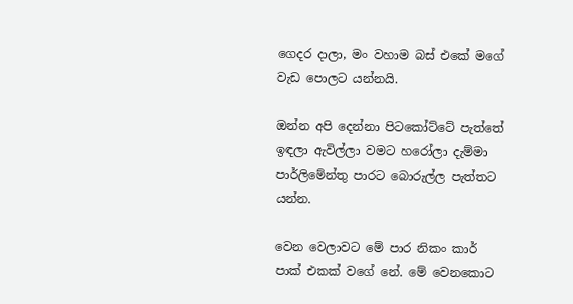ගෙදර දාලා, මං වහාම බස් එකේ මගේ වැඩ පොලට යන්නයි.

ඔන්න අපි දෙන්නා පිටකෝට්ටේ පැත්තේ ඉඳලා ඇවිල්ලා වමට හරෝලා දැම්මා පාර්ලිමේන්තු පාරට බොරුල්ල පැත්තට යන්න.

වෙන වෙලාවට මේ පාර නිකං කාර් පාක් එකක් වගේ නේ. මේ වෙනකොට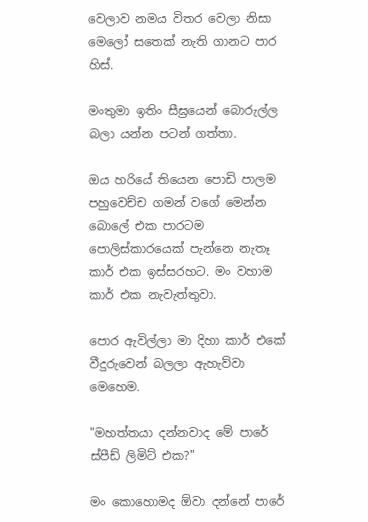වෙලාව නමය විතර වෙලා නිසා මෙලෝ සතෙක් නැති ගානට පාර හිස්.

මංතුමා ඉතිං සීඝ්‍රයෙන් බොරුල්ල බලා යන්න පටන් ගත්තා.

ඔය හරියේ තියෙන පොඩි පාලම පහුවෙච්ච ගමන් වගේ මෙන්න බොලේ එක පාරටම පොලිස්කාරයෙක් පැන්නෙ නැතෑ කාර් එක ඉස්සරහට. මං වහාම කාර් එක නැවැත්තුවා.

පොර ඇවිල්ලා මා දිහා කාර් එකේ වීදුරුවෙන් බලලා ඇහැව්වා මෙහෙම.

"මහත්තයා දන්නවාද මේ පාරේ ස්පීඩ් ලිමිට් එක?"

මං කොහොමද ඕවා දන්නේ පාරේ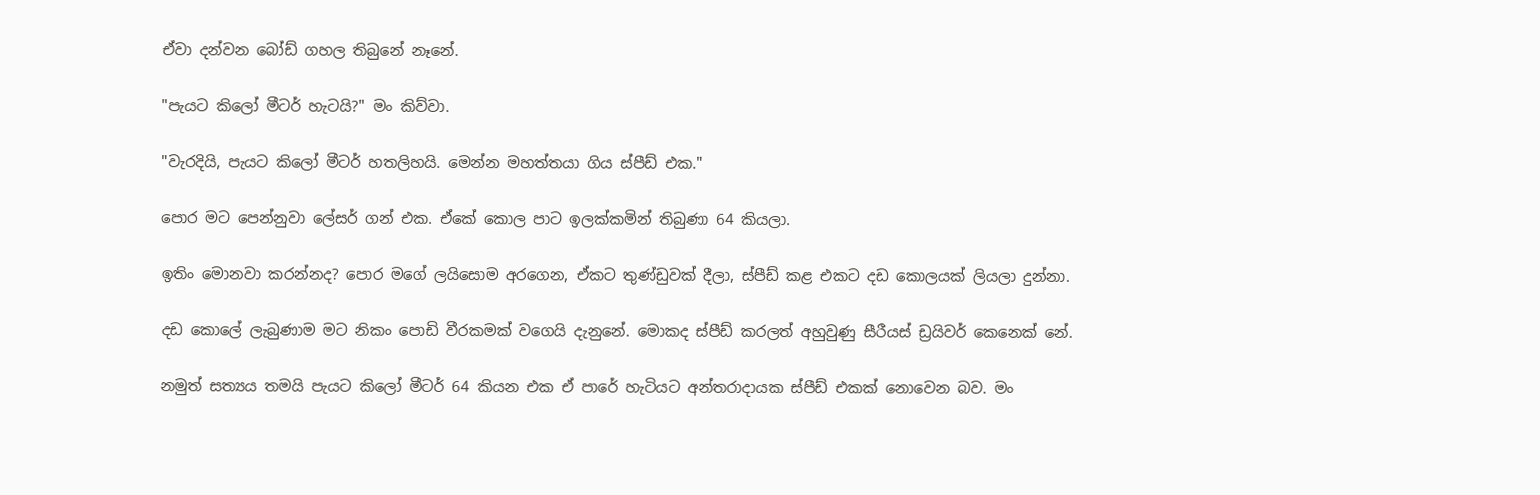ඒවා දන්වන බෝඩ් ගහල තිබුනේ නෑනේ.

"පැයට කිලෝ මීටර් හැටයි?" මං කිව්වා.

"වැරදියි, පැයට කිලෝ මීටර් හතලිහයි. මෙන්න මහත්තයා ගිය ස්පීඩ් එක."

පොර මට පෙන්නුවා ලේසර් ගන් එක. ඒකේ කොල පාට ඉලක්කමින් තිබුණා 64 කියලා.

ඉතිං මොනවා කරන්නද? පොර මගේ ලයිසොම අරගෙන, ඒකට තුණ්ඩුවක් දීලා, ස්පීඩ් කළ එකට දඩ කොලයක් ලියලා දුන්නා.

දඩ කොලේ ලැබුණාම මට නිකං පොඩි වීරකමක් වගෙයි දැනුනේ. මොකද ස්පීඩ් කරලත් අහුවුණු සීරීයස් ඩ්‍රයිවර් කෙනෙක් නේ.

නමුත් සත්‍යය තමයි පැයට කිලෝ මීටර් 64 කියන එක ඒ පාරේ හැටියට අන්තරාදායක ස්පීඩ් එකක් නොවෙන බව. මං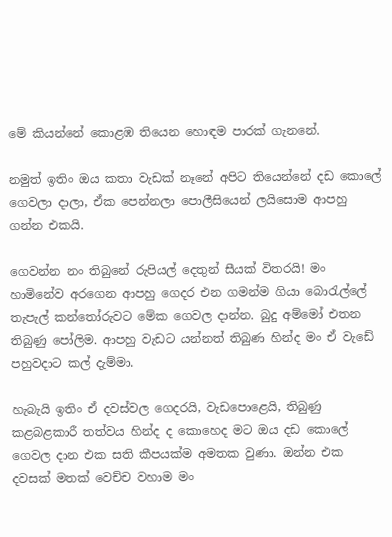මේ කියන්නේ කොළඹ තියෙන හොඳම පාරක් ගැනනේ.

නමුත් ඉතිං ඔය කතා වැඩක් නෑනේ අපිට තියෙන්නේ දඩ කොලේ ගෙවලා දාලා, ඒක පෙන්නලා පොලීසියෙන් ලයිසොම ආපහු ගන්න එකයි.

ගෙවන්න නං තිබුනේ රුපියල් දෙතුන් සීයක් විතරයි! මං හාමිනේව අරගෙන ආපහු ගෙදර එන ගමන්ම ගියා බොරැල්ලේ තැපැල් කන්තෝරුවට මේක ගෙවල දාන්න. බුදු අම්මෝ එතන තිබුණු පෝලිම. ආපහු වැඩට යන්නත් තිබුණ හින්ද මං ඒ වැඩේ පහුවදාට කල් දැම්මා.

හැබැයි ඉතිං ඒ දවස්වල ගෙදරයි, වැඩපොළෙයි, තිබුණු කළබළකාරී තත්වය හින්ද ද කොහෙද මට ඔය දඩ කොලේ ගෙවල දාන එක සති කීපයක්ම අමතක වුණා. ඔන්න එක දවසක් මතක් වෙච්ච වහාම මං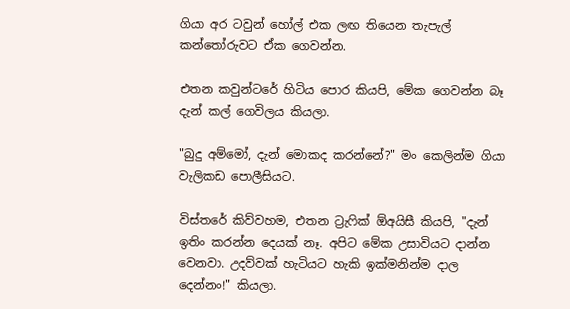ගියා අර ටවුන් හෝල් එක ලඟ තියෙන තැපැල් කන්තෝරුවට ඒක ගෙවන්න.

එතන කවුන්ටරේ හිටිය පොර කියපි, මේක ගෙවන්න බෑ දැන් කල් ගෙවිලය කියලා.

"බුදු අම්මෝ, දැන් මොකද කරන්නේ?" මං කෙලින්ම ගියා වැලිකඩ පොලීසියට.

විස්තරේ කිව්වහම, එතන ට්‍රැෆික් ඕඅයිසී කියපි, "දැන් ඉතිං කරන්න දෙයක් නෑ. අපිට මේක උසාවියට දාන්න වෙනවා. උදව්වක් හැටියට හැකි ඉක්මනින්ම දාල දෙන්නං!" කියලා.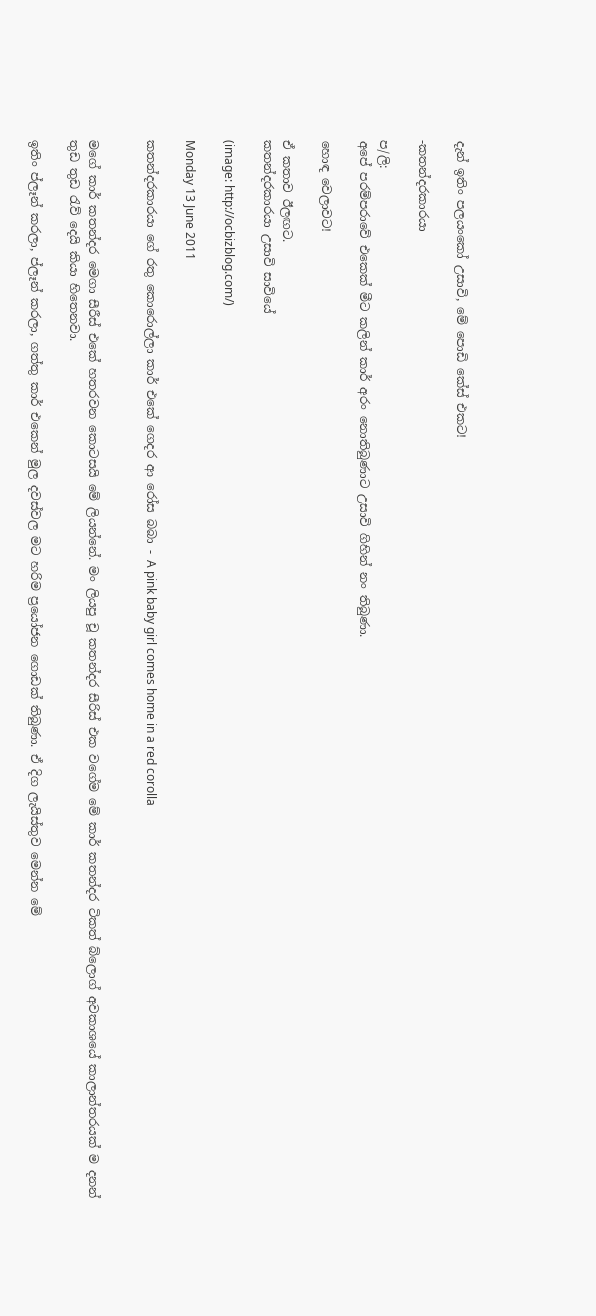දැන් ඉතිං පලයංකෝ උසාවි, මේ පොඩි කේස් එකට!

-කතන්දරකාරයා

ප/ලි:
අපේ පරම්පරාවේ එකෙක් මීට කලින් කාර් අරං නොතිබුණාට උසාවි ගිහින් නං තිබුණා.

හොඳ වෙලාවට!

ඒ කතාව ඊලඟට.
කතන්දරකාරයා උසාවි සාවියේ

(image: http://ocbizblog.com/)

Monday 13 June 2011

කතන්දරකාරයා ගේ රතු කොරොල්ලා කාර් එකේ ගෙදර ආ රෝස බබා - A pink baby girl comes home in a red corolla


මගේ කාර් කතන්දර මෙගා සීරීස් එකේ හතරවන කොටසයි මේ ලියන්නේ. මං ලියපු චූ කතන්දර සීරිස් එක වගේම මේ කාර් කතන්දර ටිකත් බ්ලොග් අවකාශයේ කාලාන්තරයක් ම දනන් තුඩ තුඩ රැව් දෙයි කියා හිතෙනවා.

ඉතිං ප්ලෑන් කරලා, ප්ලෑන් කරලා, ගත්තු කාර් එකෙන් මුල දවස්වල මට හරිම ප්‍රයෝජන ගොඩක් තිබුණා. ඒ දිග ලැයිස්තුව මෙන්න මේ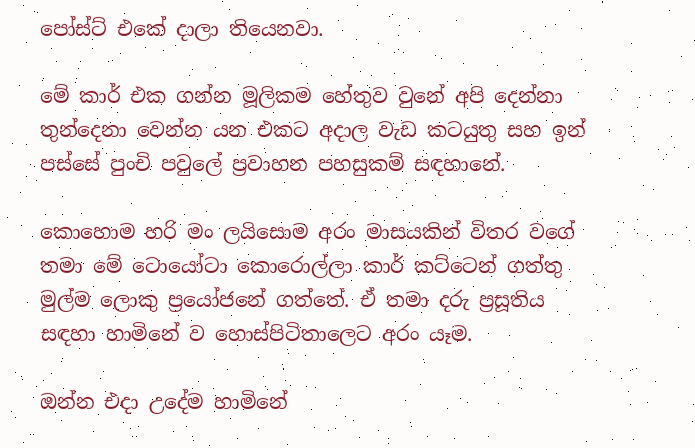පෝස්ට් එකේ දාලා තියෙනවා.

මේ කාර් එක ගන්න මූලිකම හේතුව වුනේ අපි දෙන්නා තුන්දෙනා වෙන්න යන එකට අදාල වැඩ කටයුතු සහ ඉන් පස්සේ පුංචි පවුලේ ප්‍රවාහන පහසුකම් සඳහානේ.

කොහොම හරි මං ලයිසොම අරං මාසයකින් විතර වගේ තමා මේ ටොයෝටා කොරොල්ලා කාර් කට්ටෙන් ගත්තු මුල්ම ලොකු ප්‍රයෝජනේ ගත්තේ. ඒ තමා දරු ප්‍රසූතිය සඳහා හාමිනේ ව හොස්පිටිතාලෙට අරං යෑම.

ඔන්න එදා උදේම හාමිනේ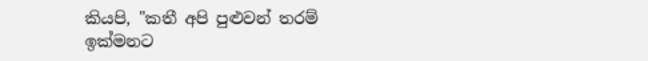කියපි, "කතී අපි පුළුවන් තරම් ඉක්මනට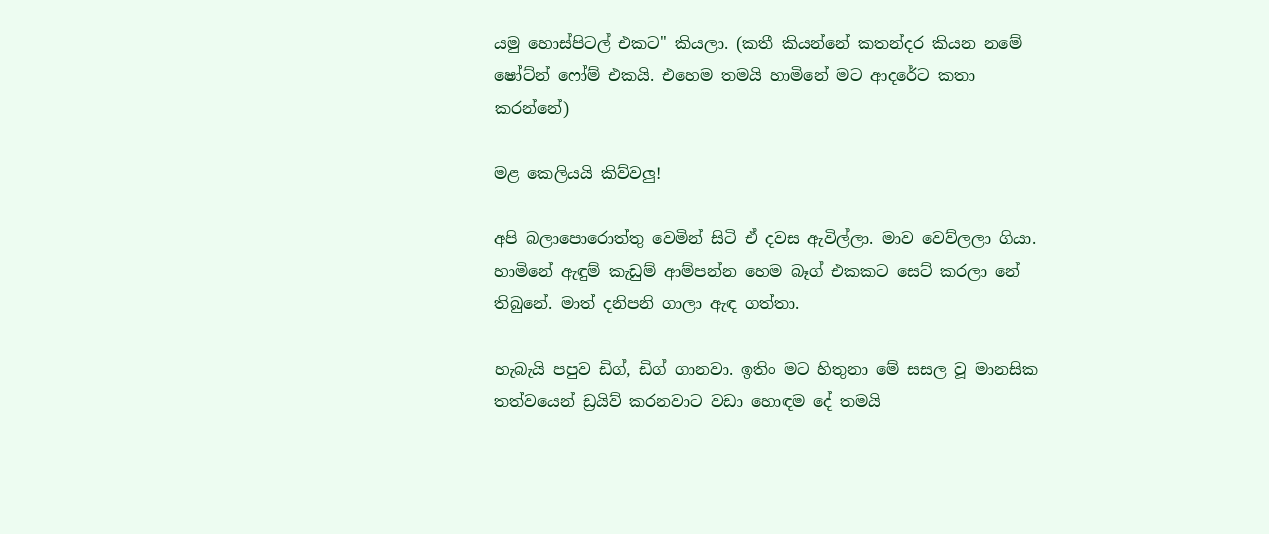යමු හොස්පිටල් එකට" කියලා. (කතී කියන්නේ කතන්දර කියන නමේ ෂෝට්න් ෆෝම් එකයි. එහෙම තමයි හාමිනේ මට ආදරේට කතා කරන්නේ)

මළ කෙලියයි කිව්වලු!

අපි බලාපොරොත්තු වෙමින් සිටි ඒ දවස ඇවිල්ලා. මාව වෙව්ලලා ගියා. හාමිනේ ඇඳුම් කැඩුම් ආම්පන්න හෙම බෑග් එකකට සෙට් කරලා නේ තිබුනේ. මාත් දනිපනි ගාලා ඇඳ ගත්තා.

හැබැයි පපුව ඩිග්, ඩිග් ගානවා. ඉතිං මට හිතුනා මේ සසල වූ මානසික තත්වයෙන් ඩ්‍රයිව් කරනවාට වඩා හොඳම දේ තමයි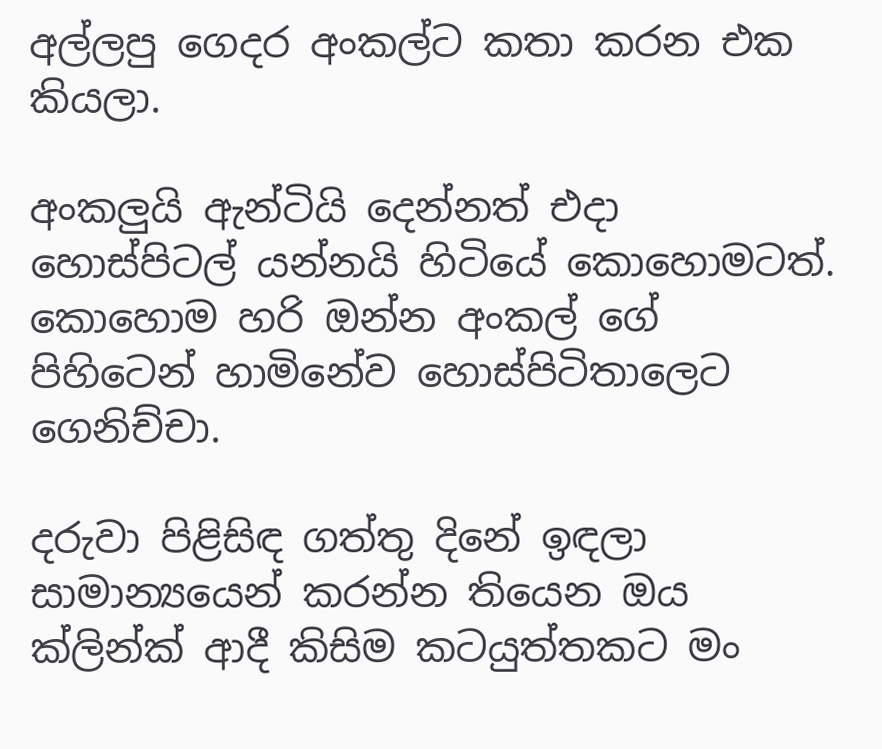අල්ලපු ගෙදර අංකල්ට කතා කරන එක කියලා.

අංකලුයි ඇන්ටියි දෙන්නත් එදා හොස්පිටල් යන්නයි හිටියේ කොහොමටත්. කොහොම හරි ඔන්න අංකල් ගේ පිහිටෙන් හාමිනේව හොස්පිටිතාලෙට ගෙනිච්චා.

දරුවා පිළිසිඳ ගත්තු දිනේ ඉඳලා සාමාන්‍යයෙන් කරන්න තියෙන ඔය ක්ලින්ක් ආදී කිසිම කටයුත්තකට මං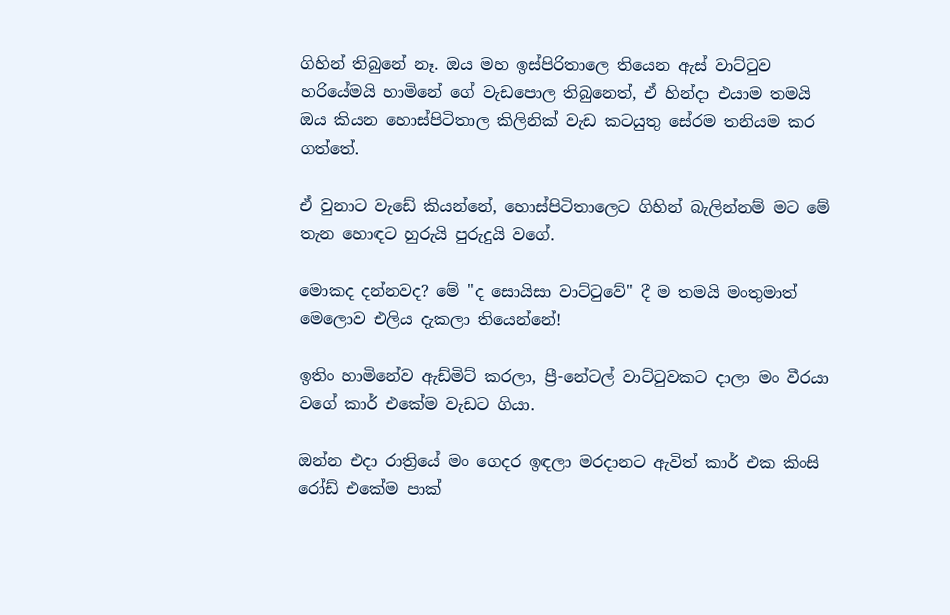ගිහින් තිබුනේ නෑ. ඔය මහ ඉස්පිරිතාලෙ තියෙන ඇස් වාට්ටුව හරියේමයි හාමිනේ ගේ වැඩපොල තිබුනෙත්, ඒ හින්දා එයාම තමයි ඔය කියන හොස්පිටිතාල කිලිනික් වැඩ කටයුතු සේරම තනියම කර ගත්තේ.

ඒ වුනාට වැඩේ කියන්නේ, හොස්පිටිතාලෙට ගිහින් බැලින්නම් මට මේ තැන හොඳට හුරුයි පුරුදුයි වගේ.

මොකද දන්නවද? මේ "ද සොයිසා වාට්ටුවේ" දී ම තමයි මංතුමාත් මෙලොව එලිය දැකලා තියෙන්නේ!

ඉතිං හාමිනේව ඇඩ්මිට් කරලා, ප්‍රී-නේටල් වාට්ටුවකට දාලා මං වීරයා වගේ කාර් එකේම වැඩට ගියා.

ඔන්න එදා රාත්‍රියේ මං ගෙදර ඉඳලා මරදානට ඇවිත් කාර් එක කිංසි රෝඩ් එකේම පාක්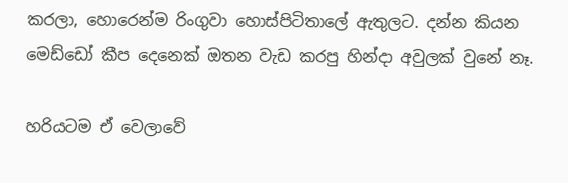කරලා, හොරෙන්ම රිංගුවා හොස්පිටිතාලේ ඇතුලට. දන්න කියන මෙඩ්ඩෝ කීප දෙනෙක් ඔතන වැඩ කරපු හින්දා අවුලක් වුනේ නෑ.

හරියටම ඒ වෙලාවේ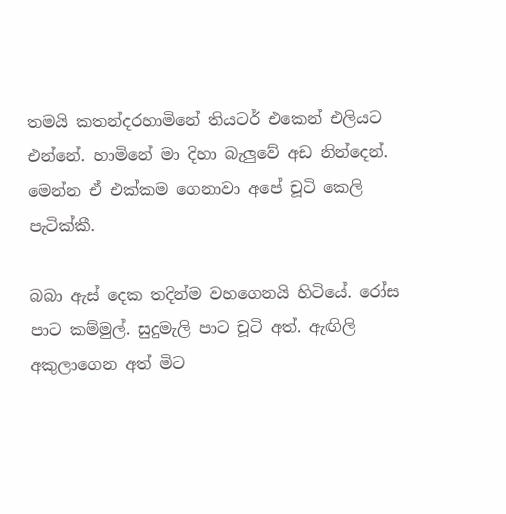තමයි කතන්දරහාමිනේ තියටර් එකෙන් එලියට එන්නේ. හාමිනේ මා දිහා බැලුවේ අඩ නින්දෙන්. මෙන්න ඒ එක්කම ගෙනාවා අපේ චූටි කෙලි පැටික්කී.

බබා ඇස් දෙක තදින්ම වහගෙනයි හිටියේ. රෝස පාට කම්මුල්. සුදුමැලි පාට චූටි අත්. ඇඟිලි අකුලාගෙන අත් මිට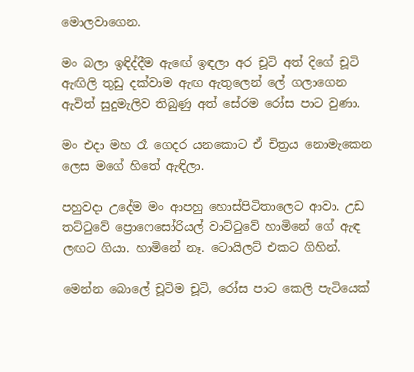මොලවාගෙන.

මං බලා ඉඳිද්දීම ඇඟේ ඉඳලා අර චූටි අත් දිගේ චූටි ඇඟිලි තුඩු දක්වාම ඇඟ ඇතුලෙන් ලේ ගලාගෙන ඇවිත් සුදුමැලිව තිබුණු අත් සේරම රෝස පාට වුණා.

මං එදා මහ රෑ ගෙදර යනකොට ඒ චිත්‍රය නොමැකෙන ලෙස මගේ හිතේ ඇඳිලා.

පහුවදා උදේම මං ආපහු හොස්පිටිතාලෙට ආවා. උඩ තට්ටුවේ ප්‍රොෆෙසෝරියල් වාට්ටුවේ හාමිනේ ගේ ඇඳ ලඟට ගියා. හාමිනේ නෑ. ටොයිලට් එකට ගිහින්.

මෙන්න බොලේ චූටිම චූටි, රෝස පාට කෙලි පැටියෙක්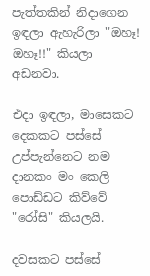පැත්තකින් නිදාගෙන ඉඳලා ඇහැරිලා "ඔහෑ! ඔහෑ!!" කියලා අඩනවා.

එදා ඉඳලා, මාසෙකට දෙකකට පස්සේ උප්පැන්නෙට නම දානකං මං කෙලි පොඩ්ඩට කිව්වේ "රෝසි" කියලයි.

දවසකට පස්සේ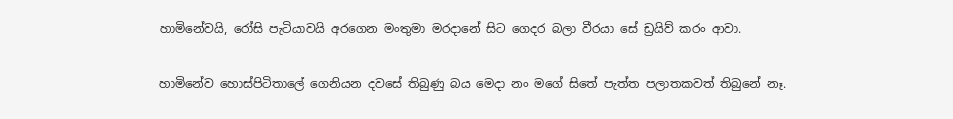හාමිනේවයි, රෝසි පැටියාවයි අරගෙන මංතුමා මරදානේ සිට ගෙදර බලා වීරයා සේ ඩ්‍රයිව් කරං ආවා.

හාමිනේව හොස්පිටිතාලේ ගෙනියන දවසේ තිබුණු බය මෙදා නං මගේ සිතේ පැත්ත පලාතකවත් තිබුනේ නෑ.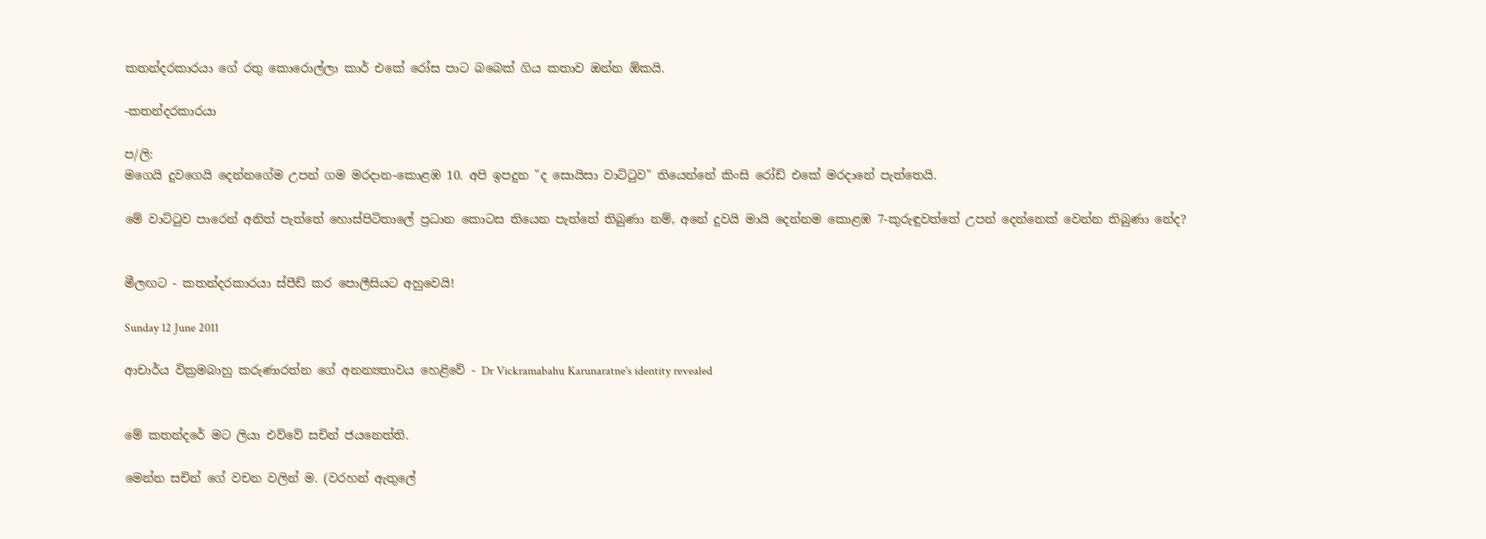කතන්දරකාරයා ගේ රතු කොරොල්ලා කාර් එකේ රෝස පාට බබෙක් ගිය කතාව ඔන්න ඕකයි.

-කතන්දරකාරයා

ප/ලි:
මගෙයි දුවගෙයි දෙන්නගේම උපන් ගම මරදාන-කොළඹ 10. අපි ඉපදුන "ද සොයිසා වාට්ටුව" තියෙන්නේ කිංසි රෝඩ් එකේ මරදානේ පැත්තෙයි.

මේ වාට්ටුව පාරෙන් අනිත් පැත්තේ හොස්පිටිතාලේ ප්‍රධාන කොටස තියෙන පැත්තේ තිබුණා නම්, අනේ දුවයි මායි දෙන්නම කොළඹ 7-කුරුඳුවත්තේ උපන් දෙන්නෙක් වෙන්න තිබුණා නේද?


මීලඟට - කතන්දරකාරයා ස්පීඩ් කර පොලීසියට අහුවෙයි!

Sunday 12 June 2011

ආචාර්ය වික්‍රමබාහු කරුණාරත්න ගේ අනන්‍යතාවය හෙළිවේ - Dr Vickramabahu Karunaratne's identity revealed


මේ කතන්දරේ මට ලියා එව්වේ සචින් ජයනෙත්ති.

මෙන්න සචින් ගේ වචන වලින් ම. (වරහන් ඇතුලේ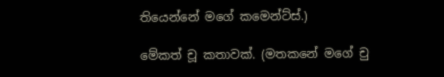තියෙන්නේ මගේ කමෙන්ට්ස්.)

මේකත් චූ කතාවක්. (මතකනේ මගේ චු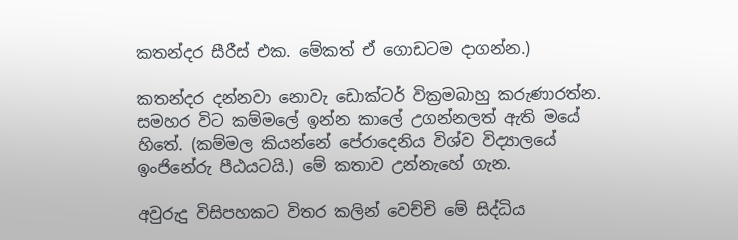කතන්දර සීරීස් එක. මේකත් ඒ ගොඩටම දාගන්න.)

කතන්දර දන්නවා නොවැ ඩොක්ටර් වික්‍රමබාහු කරුණාරත්න. සමහර විට කම්මලේ ඉන්න කාලේ උගන්නලත් ඇති මයේ හිතේ. (කම්මල කියන්නේ පේරාදෙනිය විශ්ව විද්‍යාලයේ ඉංජිනේරු පීඨයටයි.) මේ කතාව උන්නැහේ ගැන.

අවුරුදු විසිපහකට විතර කලින් වෙච්චි මේ සිද්ධිය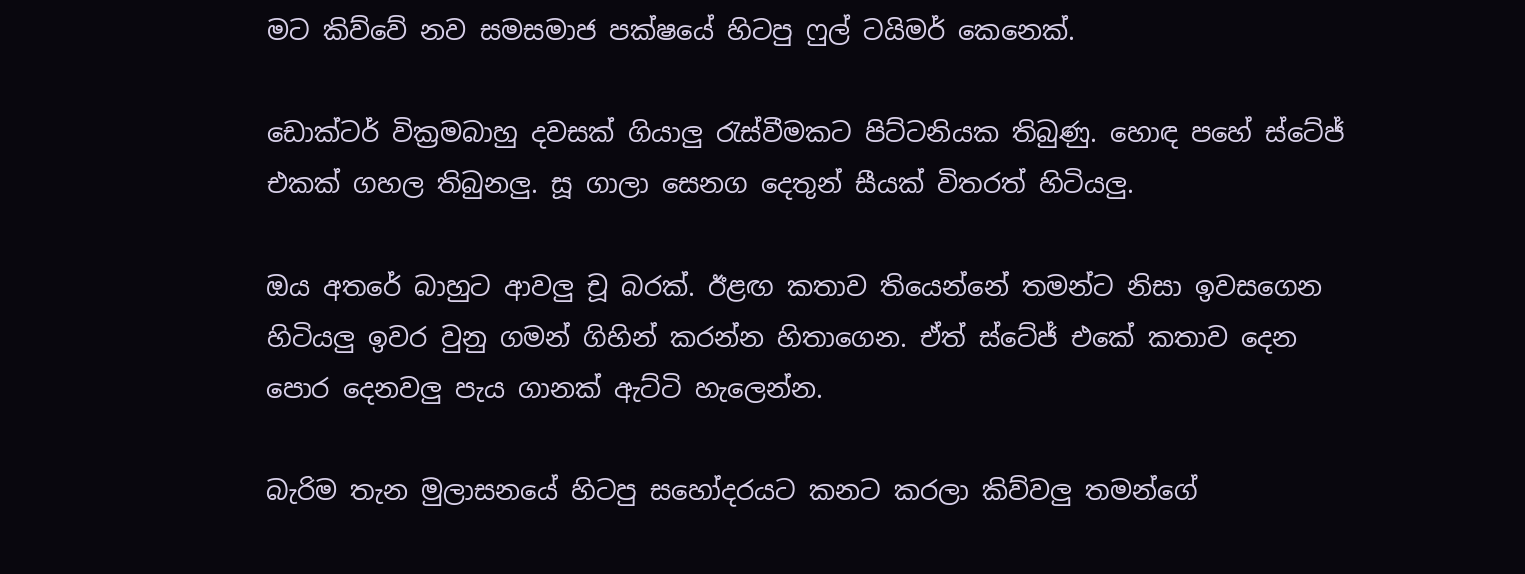මට කිව්වේ නව සමසමාජ පක්ෂයේ හිටපු ෆුල් ටයිමර් කෙනෙක්.

ඩොක්ටර් වික්‍රමබාහු දවසක් ගියාලු රැස්වීමකට පිට්ටනියක තිබුණු. හොඳ පහේ ස්ටේජ් එකක් ගහල තිබුනලු. සූ ගාලා සෙනග දෙතුන් සීයක් විතරත් හිටියලු.

ඔය අතරේ බාහුට ආවලු චූ බරක්. ඊළඟ කතාව තියෙන්නේ තමන්ට නිසා ඉවසගෙන හිටියලු ඉවර වුනු ගමන් ගිහින් කරන්න හිතාගෙන. ඒත් ස්ටේජ් එකේ කතාව දෙන පොර දෙනවලු පැය ගානක් ඇට්ටි හැලෙන්න.

බැරිම තැන මුලාසනයේ හිටපු සහෝදරයට කනට කරලා කිව්වලු තමන්ගේ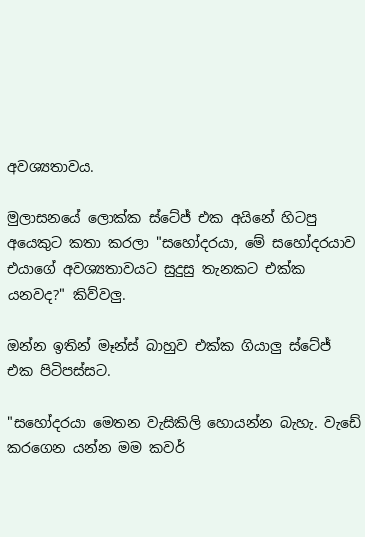අවශ්‍යතාවය.

මුලාසනයේ ලොක්ක ස්ටේජ් එක අයිනේ හිටපු අයෙකුට කතා කරලා "සහෝදරයා, මේ සහෝදරයාව එයාගේ අවශ්‍යතාවයට සුදුසු තැනකට එක්ක යනවද?" කිව්වලු.

ඔන්න ඉතින් මෑන්ස් බාහුව එක්ක ගියාලු ස්ටේජ් එක පිටිපස්සට.

"සහෝදරයා මෙතන වැසිකිලි හොයන්න බැහැ. වැඩේ කරගෙන යන්න මම කවර්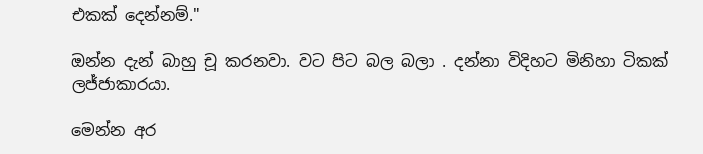එකක් දෙන්නම්."

ඔන්න දැන් බාහු චූ කරනවා. වට පිට බල බලා . දන්නා විදිහට මිනිහා ටිකක් ලජ්ජාකාරයා.

මෙන්න අර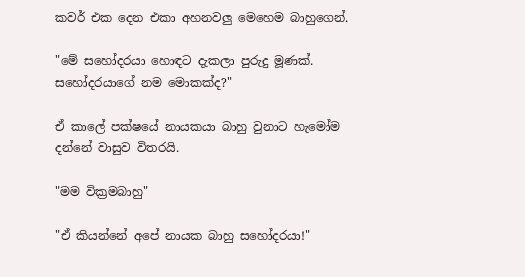කවර් එක දෙන එකා අහනවලු මෙහෙම බාහුගෙන්.

"මේ සහෝදරයා හොඳට දැකලා පුරුදු මූණක්. සහෝදරයාගේ නම මොකක්ද?"

ඒ කාලේ පක්ෂයේ නායකයා බාහු වුනාට හැමෝම දන්නේ වාසුව විතරයි.

"මම වික්‍රමබාහු"

"ඒ කියන්නේ අපේ නායක බාහු සහෝදරයා!"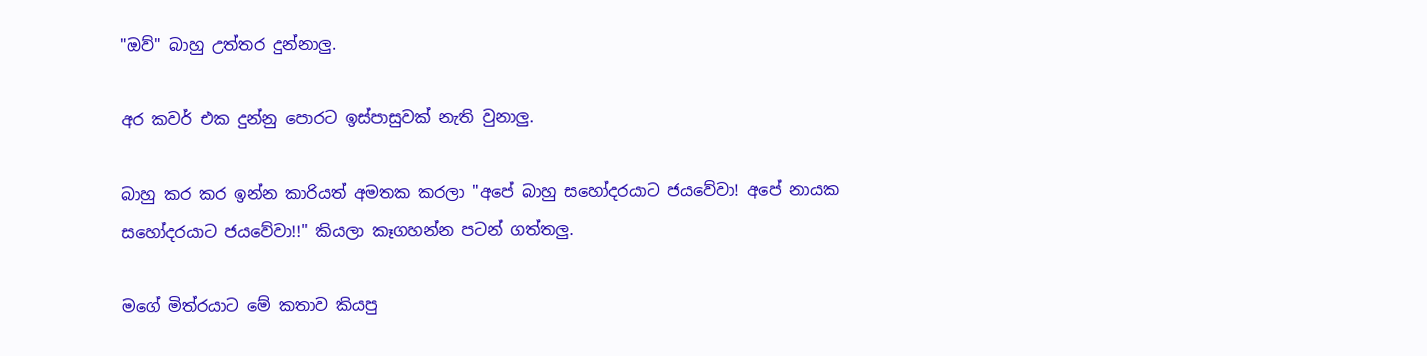"ඔව්" බාහු උත්තර දුන්නාලු.

අර කවර් එක දුන්නු පොරට ඉස්පාසුවක් නැති වුනාලු.

බාහු කර කර ඉන්න කාරියත් අමතක කරලා "අපේ බාහු සහෝදරයාට ජයවේවා! අපේ නායක සහෝදරයාට ජයවේවා!!" කියලා කෑගහන්න පටන් ගත්තලු.

මගේ මිත්රයාට මේ කතාව කියපු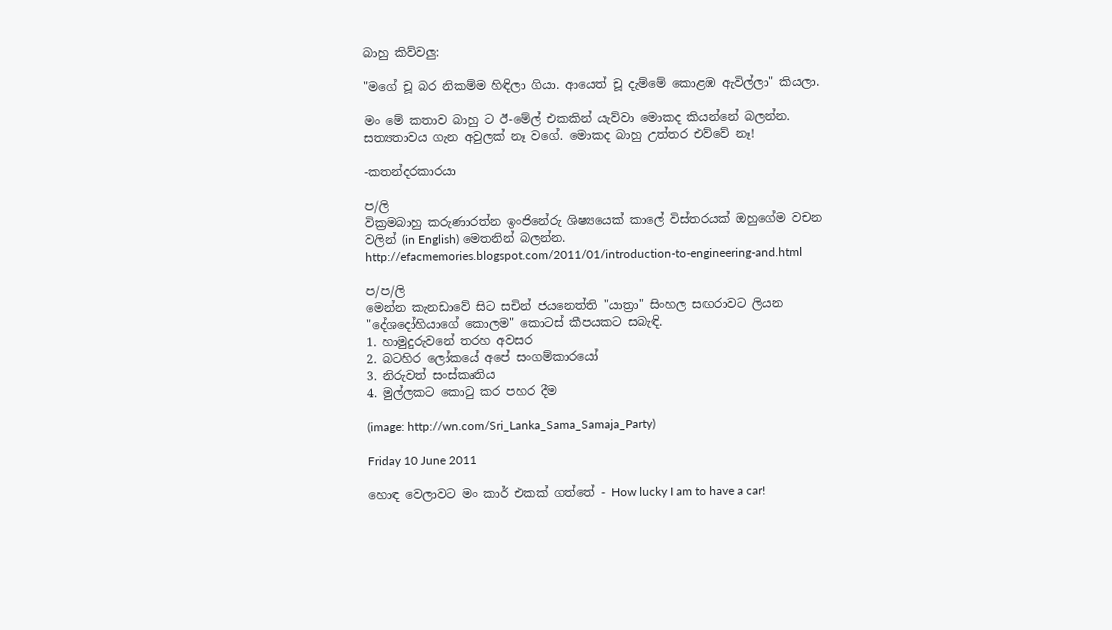බාහු කිව්වලු:

"මගේ චූ බර නිකම්ම හිඳිලා ගියා. ආයෙත් චූ දැම්මේ කොළඹ ඇවිල්ලා" කියලා.

මං මේ කතාව බාහු ට ඊ-මේල් එකකින් යැව්වා මොකද කියන්නේ බලන්න. සත්‍යතාවය ගැන අවුලක් නෑ වගේ. මොකද බාහු උත්තර එව්වේ නෑ!

-කතන්දරකාරයා

ප/ලි
වික්‍රමබාහු කරුණාරත්න ඉංජිනේරු ශිෂ්‍යයෙක් කාලේ විස්තරයක් ඔහුගේම වචන වලින් (in English) මෙතනින් බලන්න.
http://efacmemories.blogspot.com/2011/01/introduction-to-engineering-and.html

ප/ප/ලි
මෙන්න කැනඩාවේ සිට සචින් ජයනෙත්ති "යාත්‍රා" සිංහල සඟරාවට ලියන "දේශදෝහියාගේ කොලම" කොටස් කීපයකට සබැඳි.
1. හාමුදුරුවනේ තරහ අවසර
2. බටහිර ලෝකයේ අපේ සංගම්කාරයෝ
3. නිරුවත් සංස්කෘතිය
4. මුල්ලකට කොටු කර පහර දීම

(image: http://wn.com/Sri_Lanka_Sama_Samaja_Party)

Friday 10 June 2011

හොඳ වෙලාවට මං කාර් එකක් ගත්තේ - How lucky I am to have a car!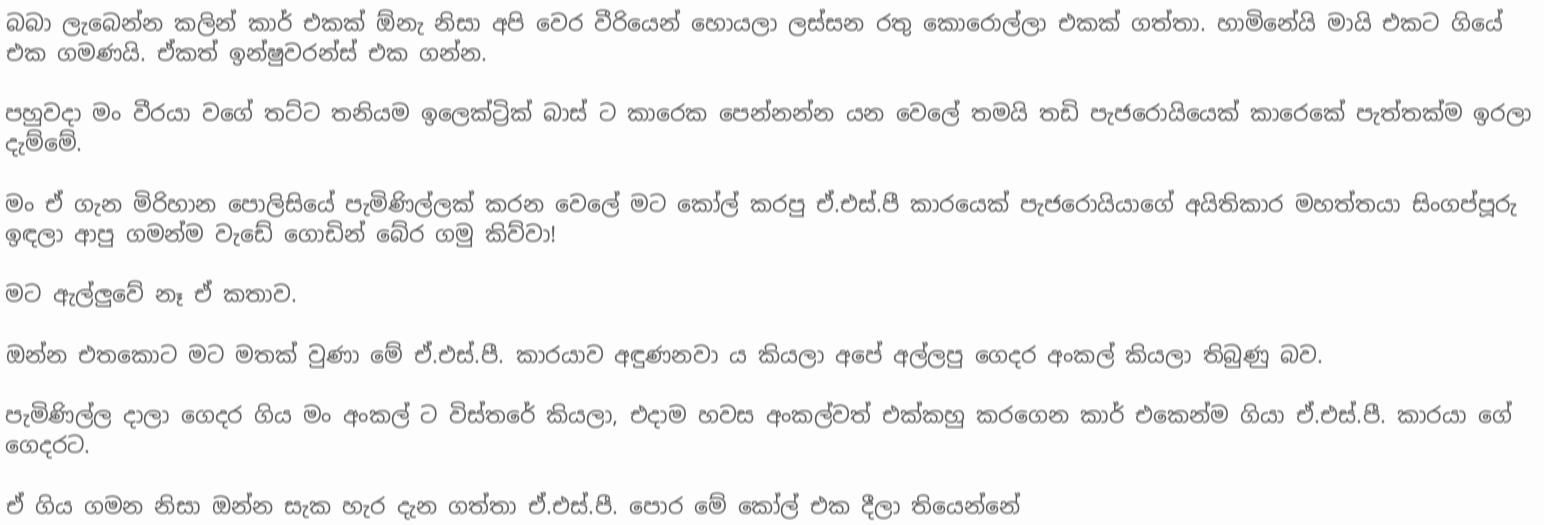බබා ලැබෙන්න කලින් කාර් එකක් ඕනැ නිසා අපි වෙර වීරියෙන් හොයලා ලස්සන රතු කොරොල්ලා එකක් ගත්තා. හාමිනේයි මායි එකට ගියේ එක ගමණයි. ඒකත් ඉන්ෂුවරන්ස් එක ගන්න.

පහුවදා මං වීරයා වගේ තට්ට තනියම ඉලෙක්ට්‍රික් බාස් ට කාරෙක පෙන්නන්න යන වෙලේ තමයි තඩි පැජරොයියෙක් කාරෙකේ පැත්තක්ම ඉරලා දැම්මේ.

මං ඒ ගැන මිරිහාන පොලිසියේ පැමිණිල්ලක් කරන වෙලේ මට කෝල් කරපු ඒ.එස්.පී කාරයෙක් පැජරොයියාගේ අයිතිකාර මහත්තයා සිංගප්පූරු ඉඳලා ආපු ගමන්ම වැඩේ ගොඩින් බේර ගමු කිව්වා!

මට ඇල්ලුවේ නෑ ඒ කතාව.

ඔන්න එතකොට මට මතක් වුණා මේ ඒ.එස්.පී. කාරයාව අඳුණනවා ය කියලා අපේ අල්ලපු ගෙදර අංකල් කියලා තිබුණු බව.

පැමිණිල්ල දාලා ගෙදර ගිය මං අංකල් ට විස්තරේ කියලා, එදාම හවස අංකල්වත් එක්කහු කරගෙන කාර් එකෙන්ම ගියා ඒ.එස්.පී. කාරයා ගේ ගෙදරට.

ඒ ගිය ගමන නිසා ඔන්න සැක හැර දැන ගත්තා ඒ.එස්.පී. පොර මේ කෝල් එක දීලා තියෙන්නේ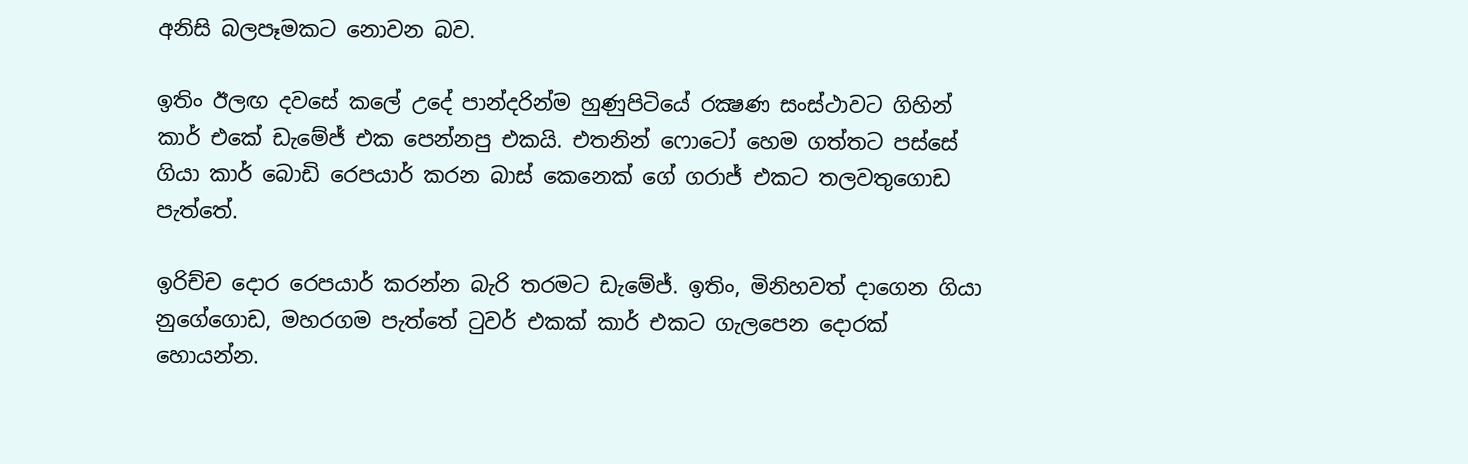අනිසි බලපෑමකට නොවන බව.

ඉතිං ඊලඟ දවසේ කලේ උදේ පාන්දරින්ම හුණුපිටියේ රක්‍ෂණ සංස්ථාවට ගිහින් කාර් එකේ ඩැමේජ් එක පෙන්නපු එකයි. එතනින් ෆොටෝ හෙම ගත්තට පස්සේ ගියා කාර් බොඩි රෙපයාර් කරන බාස් කෙනෙක් ගේ ගරාජ් එකට තලවතුගොඩ පැත්තේ.

ඉරිච්ච දොර රෙපයාර් කරන්න බැරි තරමට ඩැමේජ්. ඉතිං, මිනිහවත් දාගෙන ගියා නුගේගොඩ, මහරගම පැත්තේ ටුවර් එකක් කාර් එකට ගැලපෙන දොරක් හොයන්න.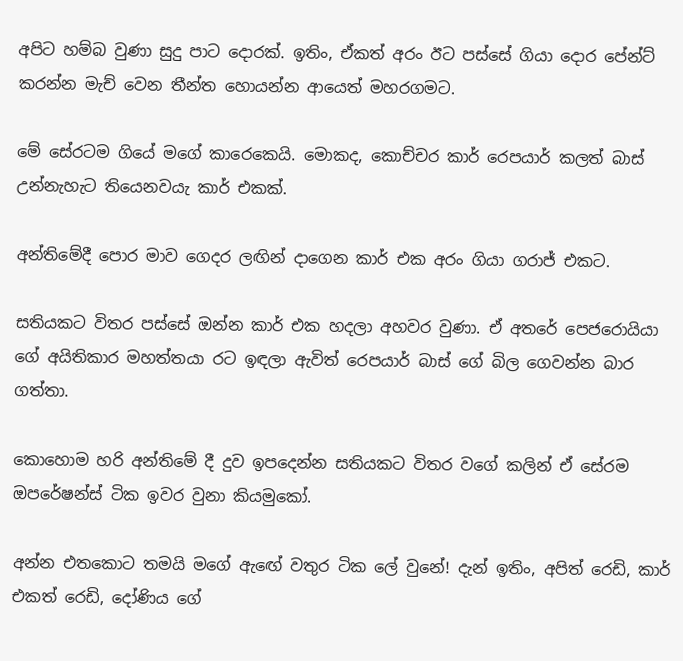අපිට හම්බ වුණා සුදු පාට දොරක්. ඉතිං, ඒකත් අරං ඊට පස්සේ ගියා දොර පේන්ට් කරන්න මැච් වෙන තීන්ත හොයන්න ආයෙත් මහරගමට.

මේ සේරටම ගියේ මගේ කාරෙකෙයි. මොකද, කොච්චර කාර් රෙපයාර් කලත් බාස් උන්නැහැට තියෙනවයැ කාර් එකක්.

අන්තිමේදී පොර මාව ගෙදර ලඟින් දාගෙන කාර් එක අරං ගියා ගරාජ් එකට.

සතියකට විතර පස්සේ ඔන්න කාර් එක හදලා අහවර වුණා. ඒ අතරේ පෙජරොයියා ගේ අයිතිකාර මහත්තයා රට ඉඳලා ඇවිත් රෙපයාර් බාස් ගේ බිල ගෙවන්න බාර ගත්තා.

කොහොම හරි අන්තිමේ දී දුව ඉපදෙන්න සතියකට විතර වගේ කලින් ඒ සේරම ඔපරේෂන්ස් ටික ඉවර වුනා කියමුකෝ.

අන්න එතකොට තමයි මගේ ඇඟේ වතුර ටික ලේ වුනේ! දැන් ඉතිං, අපිත් රෙඩි, කාර් එකත් රෙඩි, දෝණිය ගේ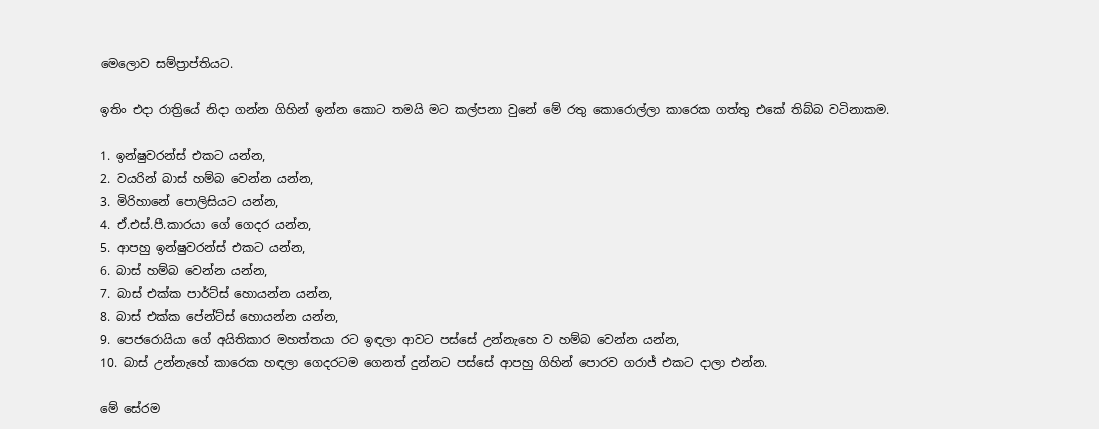මෙලොව සම්ප්‍රාප්තියට.

ඉතිං එදා රාත්‍රියේ නිදා ගන්න ගිහින් ඉන්න කොට තමයි මට කල්පනා වුනේ මේ රතු කොරොල්ලා කාරෙක ගත්තු එකේ තිබ්බ වටිනාකම.

1. ඉන්ෂුවරන්ස් එකට යන්න,
2. වයරින් බාස් හම්බ වෙන්න යන්න,
3. මිරිහානේ පොලිසියට යන්න,
4. ඒ.එස්.පී.කාරයා ගේ ගෙදර යන්න,
5. ආපහු ඉන්ෂුවරන්ස් එකට යන්න,
6. බාස් හම්බ වෙන්න යන්න,
7. බාස් එක්ක පාර්ට්ස් හොයන්න යන්න,
8. බාස් එක්ක පේන්ට්ස් හොයන්න යන්න,
9. පෙජරොයියා ගේ අයිතිකාර මහත්තයා රට ඉඳලා ආවට පස්සේ උන්නැහෙ ව හම්බ වෙන්න යන්න,
10. බාස් උන්නැහේ කාරෙක හඳලා ගෙදරටම ගෙනත් දුන්නට පස්සේ ආපහු ගිහින් පොරව ගරාජ් එකට දාලා එන්න.

මේ සේරම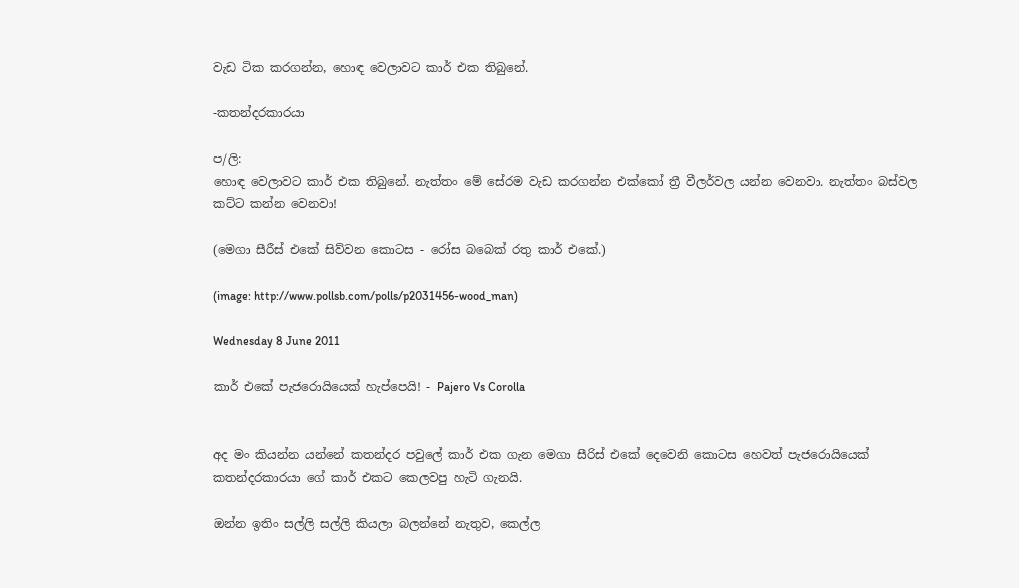වැඩ ටික කරගන්න, හොඳ වෙලාවට කාර් එක තිබුනේ.

-කතන්දරකාරයා

ප/ලි:
හොඳ වෙලාවට කාර් එක තිබුනේ. නැත්තං මේ සේරම වැඩ කරගන්න එක්කෝ ත්‍රී වීලර්වල යන්න වෙනවා. නැත්තං බස්වල කට්ට කන්න වෙනවා!

(මෙගා සීරීස් එකේ සිව්වන කොටස - රෝස බබෙක් රතු කාර් එකේ.)

(image: http://www.pollsb.com/polls/p2031456-wood_man)

Wednesday 8 June 2011

කාර් එකේ පැජරොයියෙක් හැප්පෙයි! - Pajero Vs Corolla


අද මං කියන්න යන්නේ කතන්දර පවුලේ කාර් එක ගැන මෙගා සීරිස් එකේ දෙවෙනි කොටස හෙවත් පැජරොයියෙක් කතන්දරකාරයා ගේ කාර් එකට කෙලවපු හැටි ගැනයි.

ඔන්න ඉතිං සල්ලි සල්ලි කියලා බලන්නේ නැතුව, කෙල්ල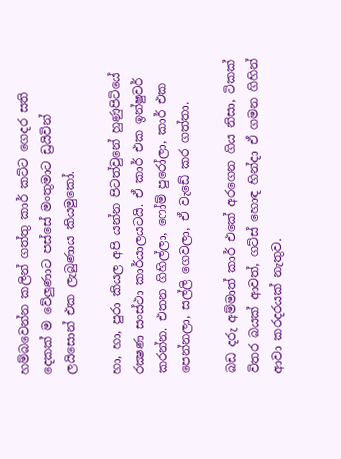හම්බවෙන්න කලින් ගත්තු කාර් කට්ට ගෙදර සති දෙකක් ම වේලුණාට පස්සේ මංතුමාට ඩ්‍රයිවින් ලයිසොන් එක ලැබුණාය කියමුකෝ.

හා, හා, පුරා කියල අපි යන්න පිටත්වුනේ හුණුපිටියේ රක්‍ෂණ සංස්ථා කාර්යාලයටයි. ඒ කාර් එක ඉන්ෂුවර් කරන්න. එතන ගිහිල්ලා, ෆෝම් පුරෝලා, කාර් එක පෙන්නලා, සල්ලි ගෙවලා, ඒ වැඩේ කර ගත්තා.

බඩ දරු අම්මාත් කාර් එකේ අරගෙන ගිය නිසා, ටිකක් විතර බයක් ආවත්, ගට්ස් හොඳ හින්දා ඒ ගමන ගිහින් ආවා කරදරයක් නැතුව.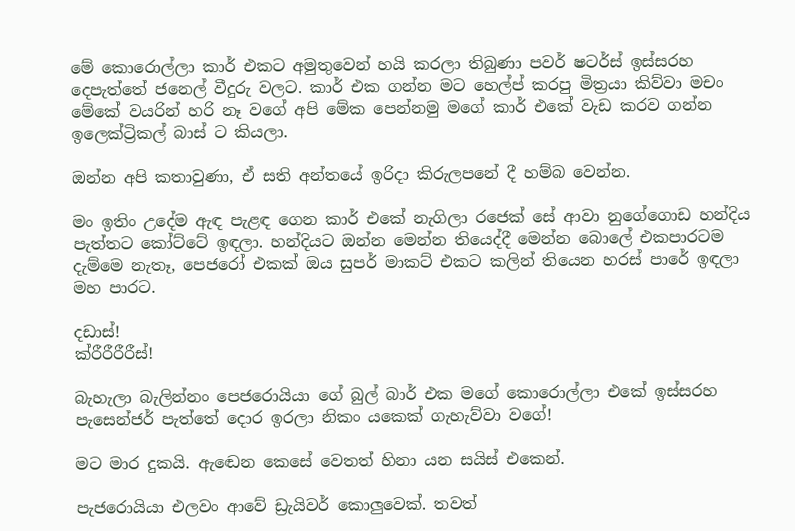මේ කොරොල්ලා කාර් එකට අමුතුවෙන් හයි කරලා තිබුණා පවර් ෂටර්ස් ඉස්සරහ දෙපැත්තේ ජනෙල් වීදුරු වලට. කාර් එක ගන්න මට හෙල්ප් කරපු මිත්‍රයා කිව්වා මචං මේකේ වයරින් හරි නෑ වගේ අපි මේක පෙන්නමු මගේ කාර් එකේ වැඩ කරව ගන්න ඉලෙක්ට්‍රිකල් බාස් ට කියලා.

ඔන්න අපි කතාවුණා, ඒ සති අන්තයේ ඉරිදා කිරුලපනේ දී හම්බ වෙන්න.

මං ඉතිං උදේම ඇඳ පැළඳ ගෙන කාර් එකේ නැගිලා රජෙක් සේ ආවා නුගේගොඩ හන්දිය පැත්තට කෝට්ටේ ඉඳලා. හන්දියට ඔන්න මෙන්න තියෙද්දී මෙන්න බොලේ එකපාරටම දැම්මෙ නැතෑ, පෙජරෝ එකක් ඔය සුපර් මාකට් එකට කලින් තියෙන හරස් පාරේ ඉඳලා මහ පාරට.

දඩාස්!
ක්රීරීරීරීස්!

බැහැලා බැලින්නං පෙජරොයියා ගේ බුල් බාර් එක මගේ කොරොල්ලා එකේ ඉස්සරහ පැසෙන්ජර් පැත්තේ දොර ඉරලා නිකං යකෙක් ගැහැව්වා වගේ!

මට මාර දුකයි. ඇඬෙන කෙසේ වෙතත් හිනා යන සයිස් එකෙන්.

පැජරොයියා එලවං ආවේ ඩ්‍රැයිවර් කොලුවෙක්. තවත්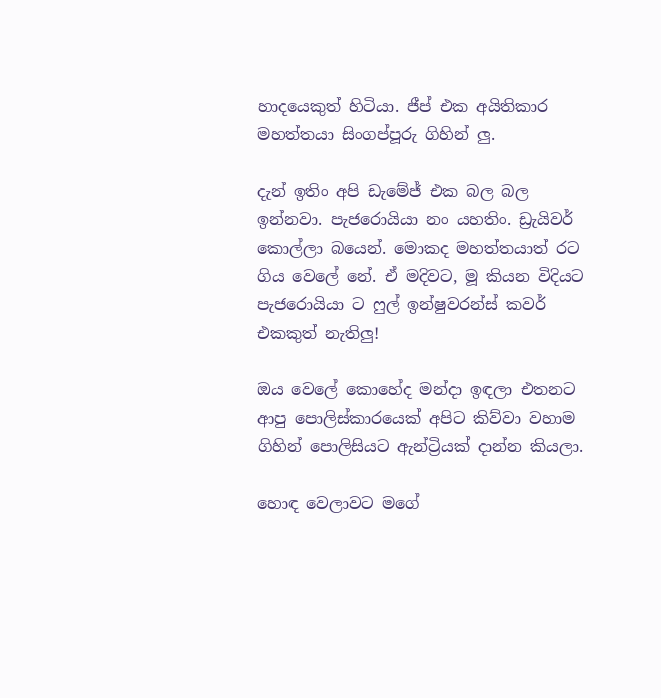හාදයෙකුත් හිටියා. ජීප් එක අයිතිකාර මහත්තයා සිංගප්පූරු ගිහින් ලු.

දැන් ඉතිං අපි ඩැමේජ් එක බල බල ඉන්නවා. පැජරොයියා නං යහතිං. ඩ්‍රැයිවර් කොල්ලා බයෙන්. මොකද මහත්තයාත් රට ගිය වෙලේ නේ. ඒ මදිවට, මූ කියන විදියට පැජරොයියා ට ෆුල් ඉන්ෂුවරන්ස් කවර් එකකුත් නැතිලු!

ඔය වෙලේ කොහේද මන්දා ඉඳලා එතනට ආපු පොලිස්කාරයෙක් අපිට කිව්වා වහාම ගිහින් පොලිසියට ඇන්ට්‍රියක් දාන්න කියලා.

හොඳ වෙලාවට මගේ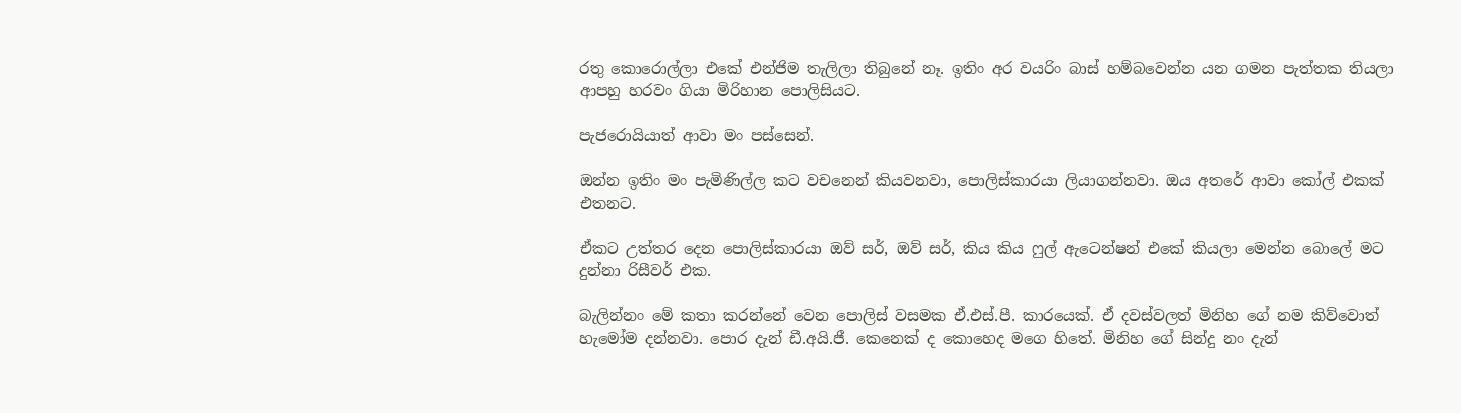රතු කොරොල්ලා එකේ එන්ජිම තැලිලා තිබුනේ නෑ. ඉතිං අර වයරිං බාස් හම්බවෙන්න යන ගමන පැත්තක තියලා ආපහු හරවං ගියා මිරිහාන පොලිසියට.

පැජරොයියාත් ආවා මං පස්සෙන්.

ඔන්න ඉතිං මං පැමිණිල්ල කට වචනෙන් කියවනවා, පොලිස්කාරයා ලියාගන්නවා. ඔය අතරේ ආවා කෝල් එකක් එතනට.

ඒකට උත්තර දෙන පොලිස්කාරයා ඔව් සර්, ඔව් සර්, කිය කිය ෆුල් ඇටෙන්ෂන් එකේ කියලා මෙන්න බොලේ මට දුන්නා රිසීවර් එක.

බැලින්නං මේ කතා කරන්නේ වෙන පොලිස් වසමක ඒ.එස්.පී. කාරයෙක්. ඒ දවස්වලත් මිනිහ ගේ නම කිව්වොත් හැමෝම දන්නවා. පොර දැන් ඩී.අයි.ජී. කෙනෙක් ද කොහෙද මගෙ හිතේ. මිනිහ ගේ සින්දු නං දැන්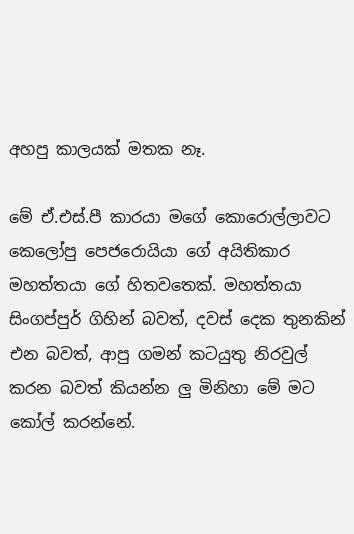අහපු කාලයක් මතක නෑ.

මේ ඒ.එස්.පී කාරයා මගේ කොරොල්ලාවට කෙලෝපු පෙජරොයියා ගේ අයිතිකාර මහත්තයා ගේ හිතවතෙක්. මහත්තයා සිංගප්පුර් ගිහින් බවත්, දවස් දෙක තුනකින් එන බවත්, ආපු ගමන් කටයුතු නිරවුල් කරන බවත් කියන්න ලු මිනිහා මේ මට කෝල් කරන්නේ.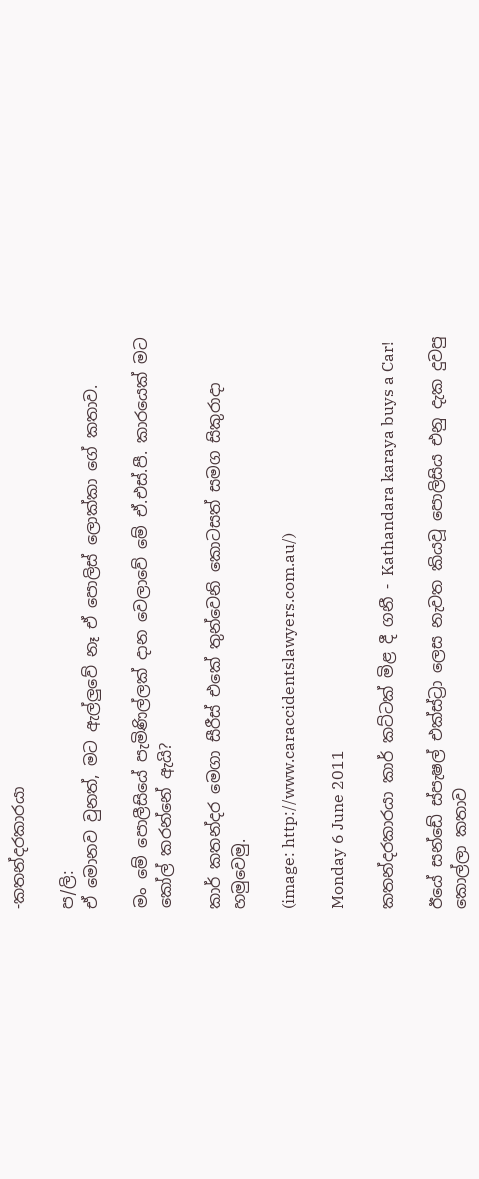-කතන්දරකාරයා

ප/ලි:
ඒ මොනව වුනත්, මට ඇල්ලුවේ නෑ ඒ පොලිස් ලොක්කා ගේ කතාව.

මං මේ පොලීසියේ පැමිණිල්ලක් දාන වෙලාවේ මේ ඒ.එස්.පී. කාරයෙක් මට කෝල් කරන්නේ ඇයි?

කාර් කතන්දර මෙගා සීරීස් එකේ තුන්වෙනි කොටසත් සමග සිකුරාදා හමුවෙමු.

(image: http://www.caraccidentslawyers.com.au/)

Monday 6 June 2011

කතන්දරකාරයා කාර් කට්ටක් මිළ දී ගනී - Kathandara karaya buys a Car!

ඊයේ සන්ඩේ ස්පැෂල් එක්ස්ට්‍රා ලෙස නැවත කියවූ පොලිසිය එනු දැක දුවපු කොල්ලා කතාව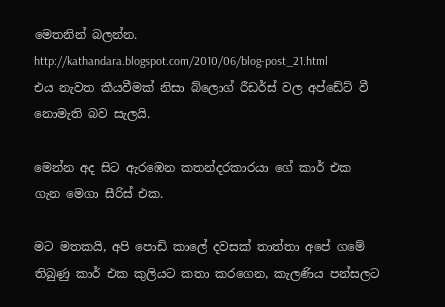මෙතනින් බලන්න.
http://kathandara.blogspot.com/2010/06/blog-post_21.html
එය නැවත කීයවීමක් නිසා බ්ලොග් රීඩර්ස් වල අප්ඩේට් වී නොමැති බව සැලයි.

මෙන්න අද සිට ඇරඹෙන කතන්දරකාරයා ගේ කාර් එක ගැන මෙගා සීරිස් එක.

මට මතකයි, අපි පොඩි කාලේ දවසක් තාත්තා අපේ ගමේ තිබුණු කාර් එක කුලියට කතා කරගෙන, කැලණිය පන්සලට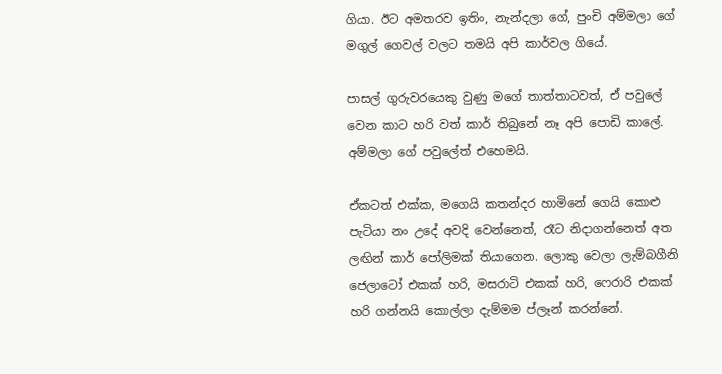ගියා. ඊට අමතරව ඉතිං, නැන්දලා ගේ, පුංචි අම්මලා ගේ මගුල් ගෙවල් වලට තමයි අපි කාර්වල ගියේ.

පාසල් ගුරුවරයෙකු වුණු මගේ තාත්තාටවත්, ඒ පවුලේ වෙන කාට හරි වත් කාර් තිබුනේ නෑ අපි පොඩි කාලේ. අම්මලා ගේ පවුලේත් එහෙමයි.

ඒකටත් එක්ක, මගෙයි කතන්දර හාමිනේ ගෙයි කොළු පැටියා නං උදේ අවදි වෙන්නෙත්, රෑට නිදාගන්නෙත් අත ලඟින් කාර් පෝලිමක් තියාගෙන. ලොකු වෙලා ලැම්බගීනි ජෙලාටෝ එකක් හරි, මසරාටි එකක් හරි, ෆෙරාරි එකක් හරි ගන්නයි කොල්ලා දැම්මම ප්ලෑන් කරන්නේ.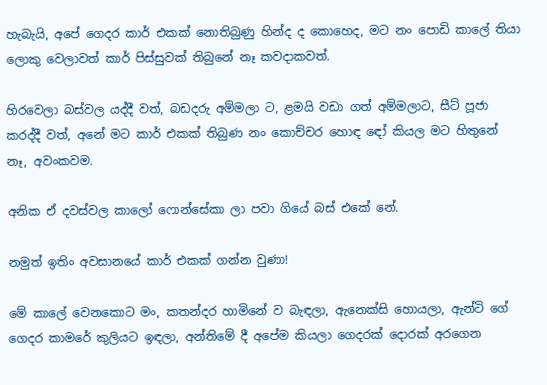හැබැයි, අපේ ගෙදර කාර් එකක් නොතිබුණු හින්ද ද කොහෙද, මට නං පොඩි කාලේ තියා ලොකු වෙලාවත් කාර් පිස්සුවක් තිබුනේ නෑ කවදාකවත්.

හිරවෙලා බස්වල යද්දී වත්, බඩදරු අම්මලා ට, ළමයි වඩා ගත් අම්මලාට, සීට් පූජා කරද්දී වත්, අනේ මට කාර් එකක් තිබුණ නං කොච්චර හොඳ ඳෝ කියල මට හිතුනේ නෑ, අවංකවම.

අනික ඒ දවස්වල කාලෝ ෆොන්සේකා ලා පවා ගියේ බස් එකේ නේ.

නමුත් ඉතිං අවසානයේ කාර් එකක් ගන්න වුණා!

මේ කාලේ වෙනකොට මං, කතන්දර හාමිනේ ව බැඳලා, ඇනෙක්සි හොයලා, ඇන්ටි ගේ ගෙදර කාමරේ කුලියට ඉඳලා, අන්තිමේ දී අපේම කියලා ගෙදරක් දොරක් අරගෙන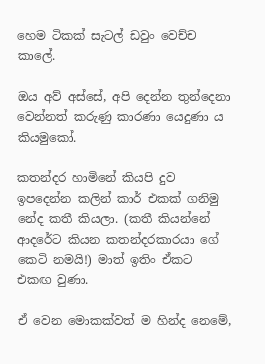හෙම ටිකක් සැටල් ඩවුං වෙච්ච කාලේ.

ඔය අව් අස්සේ, අපි දෙන්න තුන්දෙනා වෙන්නත් කරුණු කාරණා යෙදුණා ය කියමුකෝ.

කතන්දර හාමිනේ කියපි දුව ඉපදෙන්න කලින් කාර් එකක් ගනිමු නේද කතී කියලා. (කතී කියන්නේ ආදරේට කියන කතන්දරකාරයා ගේ කෙටි නමයි!) මාත් ඉතිං ඒකට එකඟ වුණා.

ඒ වෙන මොකක්වත් ම හින්ද නෙමේ,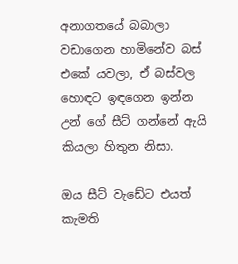අනාගතයේ බබාලා වඩාගෙන හාමිනේව බස් එකේ යවලා, ඒ බස්වල හොඳට ඉඳගෙන ඉන්න උන් ගේ සීට් ගන්නේ ඇයි කියලා හිතුන නිසා.

ඔය සීට් වැඩේට එයත් කැමති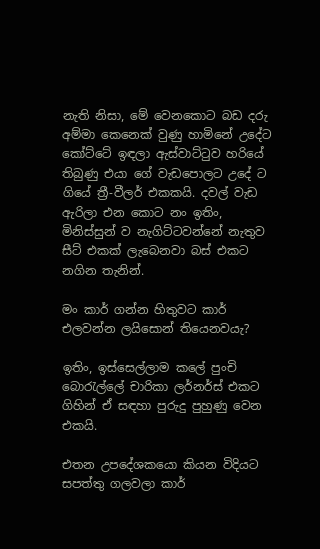නැති නිසා, මේ වෙනකොට බඩ දරු අම්මා කෙනෙක් වුණු හාමිනේ උදේට කෝට්ටේ ඉඳලා ඇස්වාට්ටුව හරියේ තිබුණු එයා ගේ වැඩපොලට උදේ ට ගියේ ත්‍රී-වීලර් එකකයි. දවල් වැඩ ඇරිලා එන කොට නං ඉතිං, මිනිස්සුන් ව නැගිට්ටවන්නේ නැතුව සීට් එකක් ලැබෙනවා බස් එකට නගින තැනින්.

මං කාර් ගන්න හිතුවට කාර් එලවන්න ලයිසොන් තියෙනවයැ?

ඉතිං, ඉස්සෙල්ලාම කලේ පුංචි බොරැල්ලේ චාරිකා ලර්නර්ස් එකට ගිහින් ඒ සඳහා පුරුදු පුහුණු වෙන එකයි.

එතන උපදේශකයො කියන විදියට සපත්තු ගලවලා කාර්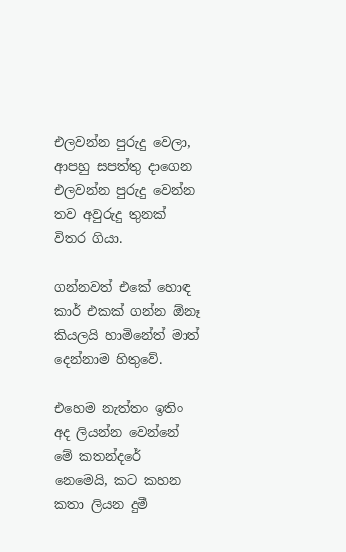එලවන්න පුරුදු වෙලා, ආපහු සපත්තු දාගෙන එලවන්න පුරුදු වෙන්න තව අවුරුදු තුනක් විතර ගියා.

ගන්නවත් එකේ හොඳ කාර් එකක් ගන්න ඕනෑ කියලයි හාමිනේත් මාත් දෙන්නාම හිතුවේ.

එහෙම නැත්තං ඉතිං අද ලියන්න වෙන්නේ මේ කතන්දරේ නෙමෙයි, කට කහන කතා ලියන දුමී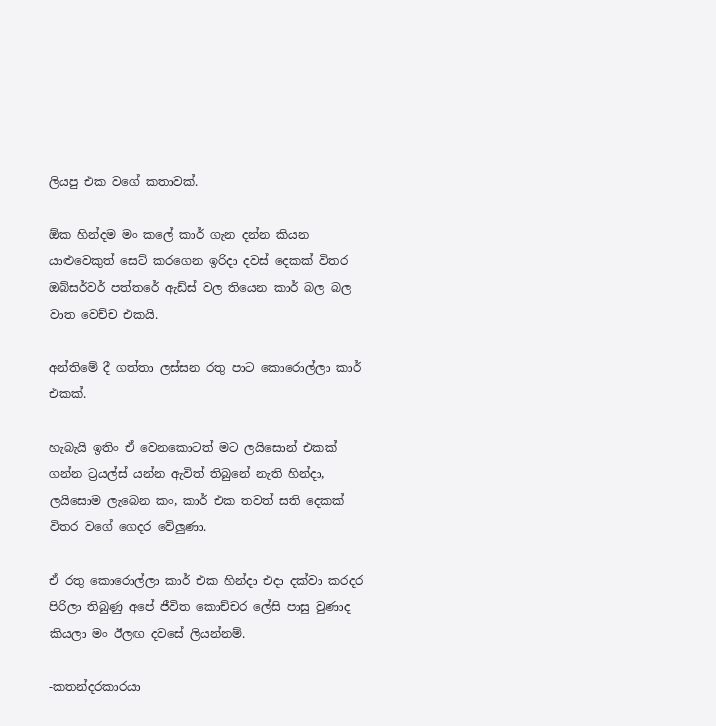ලියපු එක වගේ කතාවක්.

ඕක හින්දම මං කලේ කාර් ගැන දන්න කියන යාළුවෙකුත් සෙට් කරගෙන ඉරිදා දවස් දෙකක් විතර ඔබ්සර්වර් පත්තරේ ඇඩ්ස් වල තියෙන කාර් බල බල වාත වෙච්ච එකයි.

අන්තිමේ දී ගත්තා ලස්සන රතු පාට කොරොල්ලා කාර් එකක්.

හැබැයි ඉතිං ඒ වෙනකොටත් මට ලයිසොන් එකක් ගන්න ට්‍රයල්ස් යන්න ඇවිත් තිබුනේ නැති හින්දා, ලයිසොම ලැබෙන කං, කාර් එක තවත් සති දෙකක් විතර වගේ ගෙදර වේලුණා.

ඒ රතු කොරොල්ලා කාර් එක හින්දා එදා දක්වා කරදර පිරිලා තිබුණු අපේ ජීවිත කොච්චර ලේසි පාසු වුණාද කියලා මං ඊලඟ දවසේ ලියන්නම්.

-කතන්දරකාරයා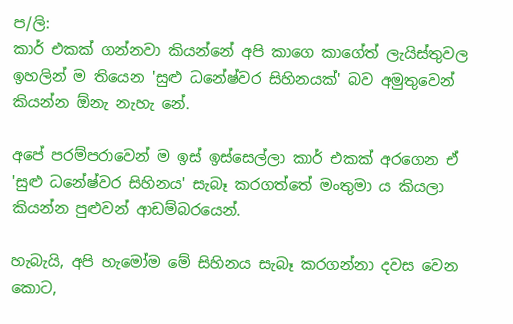ප/ලි:
කාර් එකක් ගන්නවා කියන්නේ අපි කාගෙ කාගේත් ලැයිස්තුවල ඉහලින් ම තියෙන 'සුළු ධනේෂ්වර සිහිනයක්' බව අමුතුවෙන් කියන්න ඕනැ නැහැ නේ.

අපේ පරම්පරාවෙන් ම ඉස් ඉස්සෙල්ලා කාර් එකක් අරගෙන ඒ 'සුළු ධනේෂ්වර සිහිනය' සැබෑ කරගත්තේ මංතුමා ය කියලා කියන්න පුළුවන් ආඩම්බරයෙන්.

හැබැයි, අපි හැමෝම මේ සිහිනය සැබෑ කරගන්නා දවස වෙන කොට,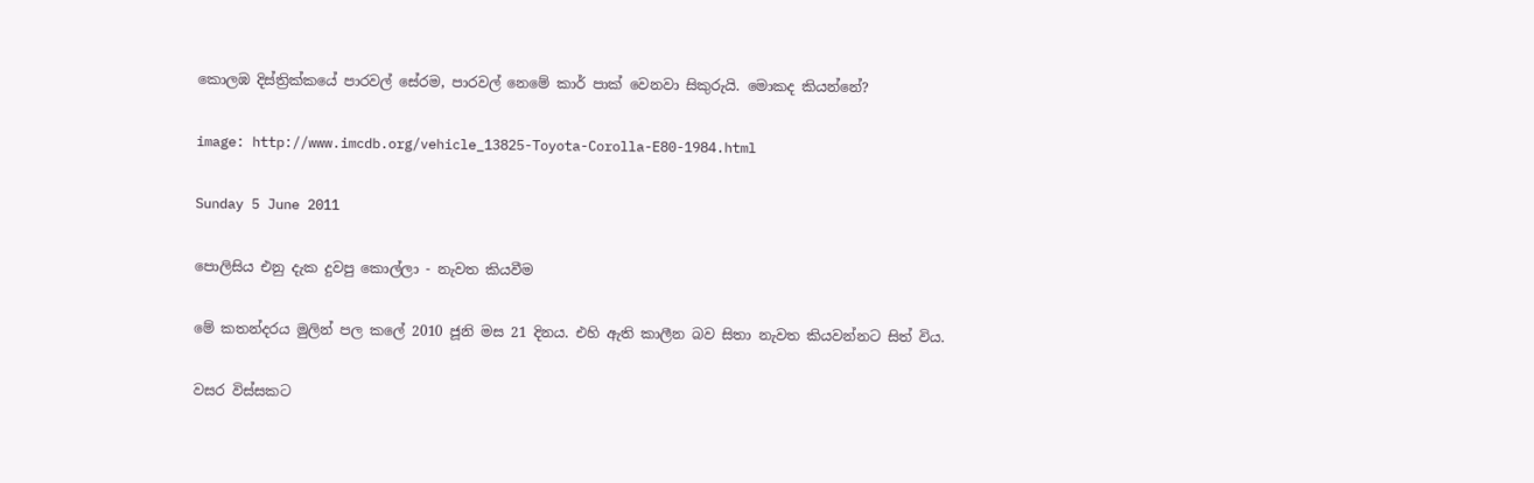කොලඹ දිස්ත්‍රික්කයේ පාරවල් සේරම, පාරවල් නෙමේ කාර් පාක් වෙනවා සිකුරුයි. මොකද කියන්නේ?

image: http://www.imcdb.org/vehicle_13825-Toyota-Corolla-E80-1984.html

Sunday 5 June 2011

පොලිසිය එනු දැක දුවපු කොල්ලා - නැවත කියවීම

මේ කතන්දරය මුලින් පල කලේ 2010 ජූනි මස 21 දිනය. එහි ඇති කාලීන බව සිතා නැවත කියවන්නට සිත් විය.

වසර විස්සකට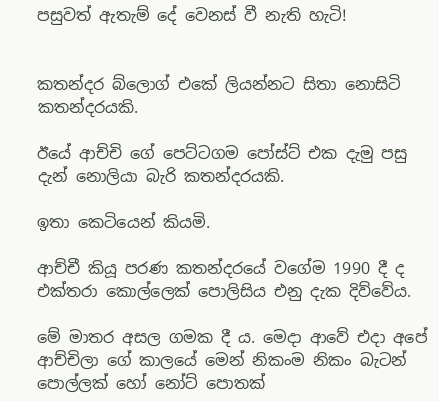පසුවත් ඇතැම් දේ වෙනස් වී නැති හැටි!


කතන්දර බ්ලොග් එකේ ලියන්නට සිතා නොසිටි කතන්දරයකි.

ඊයේ ආච්චි ගේ පෙට්ටගම පෝස්ට් එක දැමු පසු දැන් නොලියා බැරි කතන්දරයකි.

ඉතා කෙටියෙන් කියමි.

ආච්චී කියූ පරණ කතන්දරයේ වගේම 1990 දී ද එක්තරා කොල්ලෙක් පොලිසිය එනු දැක දිව්වේය.

මේ මාතර අසල ගමක දී ය. මෙදා ආවේ එදා අපේ ආච්චිලා ගේ කාලයේ මෙන් නිකංම නිකං බැටන් පොල්ලක් හෝ නෝට් පොතක්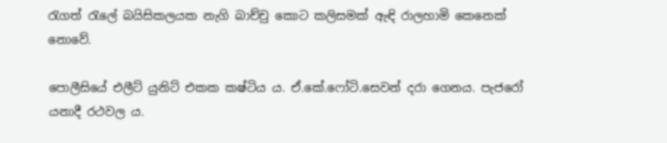රැගත් රැලේ බයිසිකලයක නැගි බාච්චු කොට කලිසමක් ඇඳි රාලහාමි කෙනෙක් නොවේ.

පොලීසියේ එලීට් යුනිට් එකක කෂ්ටිය ය. ඒ.කේ.ෆෝටි.සෙවන් දරා ගෙනය. පැජරෝ යනාදී රථවල ය.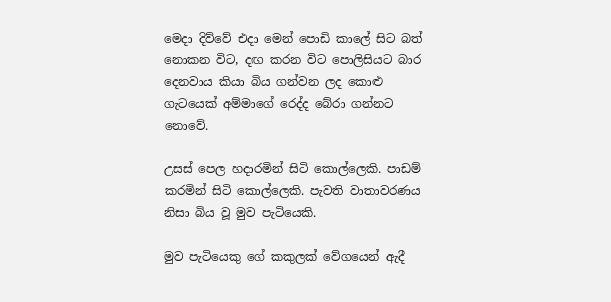මෙදා දිව්වේ එදා මෙන් පොඩි කාලේ සිට බත් නොකන විට, දඟ කරන විට පොලිසියට බාර දෙනවාය කියා බිය ගන්වන ලද කොළු ගැටයෙක් අම්මාගේ රෙද්ද බේරා ගන්නට නොවේ.

උසස් පෙල හදාරමින් සිටි කොල්ලෙකි. පාඩම් කරමින් සිටි කොල්ලෙකි. පැවති වාතාවරණය නිසා බිය වූ මුව පැටියෙකි.

මුව පැටියෙකු ගේ කකුලක් වේගයෙන් ඇදී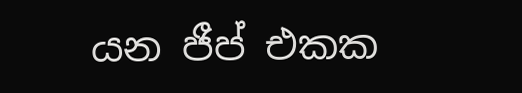යන ජීප් එකක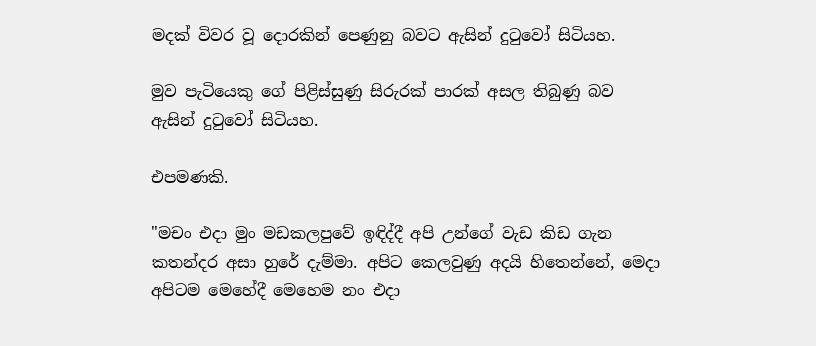මදක් විවර වූ දොරකින් පෙණුනු බවට ඇසින් දුටුවෝ සිටියහ.

මුව පැටියෙකු ගේ පිළිස්සුණු සිරුරක් පාරක් අසල තිබුණු බව ඇසින් දුටුවෝ සිටියහ.

එපමණකි.

"මචං එදා මුං මඩකලපුවේ ඉඳිද්දී අපි උන්ගේ වැඩ කිඩ ගැන කතන්දර අසා හුරේ දැම්මා. අපිට කෙලවුණු අදයි හිතෙන්නේ, මෙදා අපිටම මෙහේදී මෙහෙම නං එදා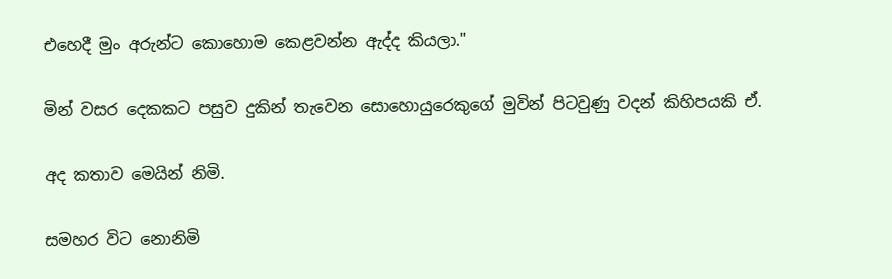එහෙදී මුං අරුන්ට කොහොම කෙළවන්න ඇද්ද කියලා."

මින් වසර දෙකකට පසුව දුකින් තැවෙන සොහොයුරෙකුගේ මුවින් පිටවුණු වදන් කිහිපයකි ඒ.

අද කතාව මෙයින් නිමි.

සමහර විට නොනිමි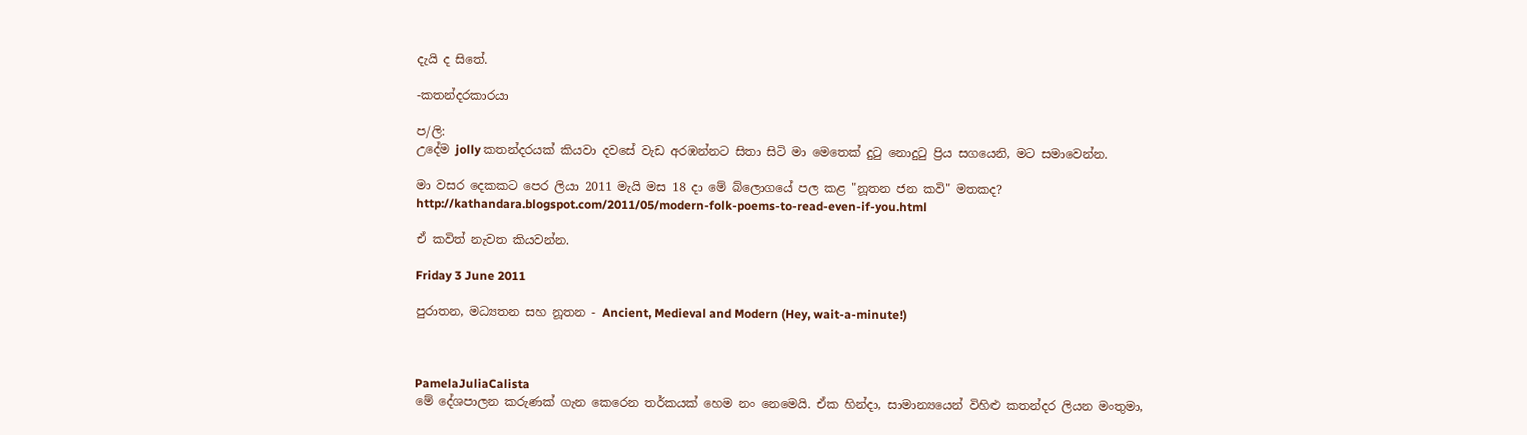දැයි ද සිතේ.

-කතන්දරකාරයා

ප/ලි:
උදේම jolly කතන්දරයක් කියවා දවසේ වැඩ අරඹන්නට සිතා සිටි මා මෙතෙක් දුටු නොදුටු ප්‍රිය සගයෙනි, මට සමාවෙන්න.

මා වසර දෙකකට පෙර ලියා 2011 මැයි මස 18 දා මේ බ්ලොගයේ පල කළ "නූතන ජන කවි" මතකද?
http://kathandara.blogspot.com/2011/05/modern-folk-poems-to-read-even-if-you.html

ඒ කවිත් නැවත කියවන්න.

Friday 3 June 2011

පුරාතන, මධ්‍යතන සහ නූතන - Ancient, Medieval and Modern (Hey, wait-a-minute!)



PamelaJuliaCalista
මේ දේශපාලන කරුණක් ගැන කෙරෙන තර්කයක් හෙම නං නෙමෙයි. ඒක හින්දා, සාමාන්‍යයෙන් විහිළු කතන්දර ලියන මංතුමා,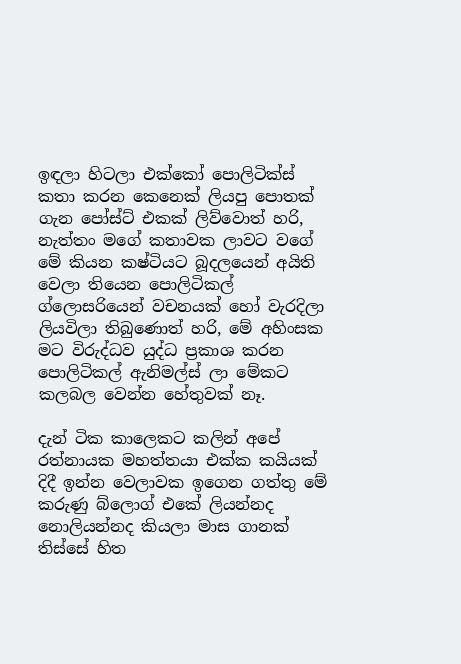ඉඳලා හිටලා එක්කෝ පොලිටික්ස් කතා කරන කෙනෙක් ලියපු පොතක් ගැන පෝස්ට් එකක් ලිව්වොත් හරි, නැත්තං මගේ කතාවක ලාවට වගේ මේ කියන කෂ්ටියට බූදලයෙන් අයිති වෙලා තියෙන පොලිටිකල් ග්ලොසරියෙන් වචනයක් හෝ වැරදිලා ලියවිලා තිබුණොත් හරි, මේ අහිංසක මට විරුද්ධව යුද්ධ ප්‍රකාශ කරන පොලිටිකල් ඇනිමල්ස් ලා මේකට කලබල වෙන්න හේතුවක් නෑ.

දැන් ටික කාලෙකට කලින් අපේ රත්නායක මහත්තයා එක්ක කයියක් දිදී ඉන්න වෙලාවක ඉගෙන ගත්තු මේ කරුණු බ්ලොග් එකේ ලියන්නද නොලියන්නද කියලා මාස ගානක් තිස්සේ හිත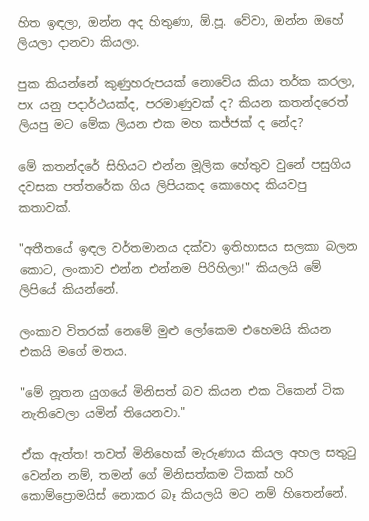හිත ඉඳලා, ඔන්න අද හිතුණා, ඕ.පූ. වේවා, ඔන්න ඔහේ ලියලා දානවා කියලා.

පුක කියන්නේ කුණුහරුපයක් නොවේය කියා තර්ක කරලා, පx යනු පදාර්ථයක්ද, පරමාණුවක් ද? කියන කතන්දරෙත් ලියපු මට මේක ලියන එක මහ කජ්ජක් ද නේද?

මේ කතන්දරේ සිහියට එන්න මූලික හේතුව වුනේ පසුගිය දවසක පත්තරේක ගිය ලිපියකද කොහෙද කියවපු කතාවක්.

"අතීතයේ ඉඳල වර්තමානය දක්වා ඉතිහාසය සලකා බලන කොට, ලංකාව එන්න එන්නම පිරිහිලා!" කියලයි මේ ලිපියේ කියන්නේ.

ලංකාව විතරක් නෙමේ මුළු ලෝකෙම එහෙමයි කියන එකයි මගේ මතය.

"මේ නූතන යුගයේ මිනිසත් බව කියන එක ටිකෙන් ටික නැතිවෙලා යමින් තියෙනවා."

ඒක ඇත්ත! තවත් මිනිහෙක් මැරුණාය කියල අහල සතුටු වෙන්න නම්, තමන් ගේ මිනිසත්කම ටිකක් හරි කොම්ප්‍රොමයිස් නොකර බෑ කියලයි මට නම් හිතෙන්නේ.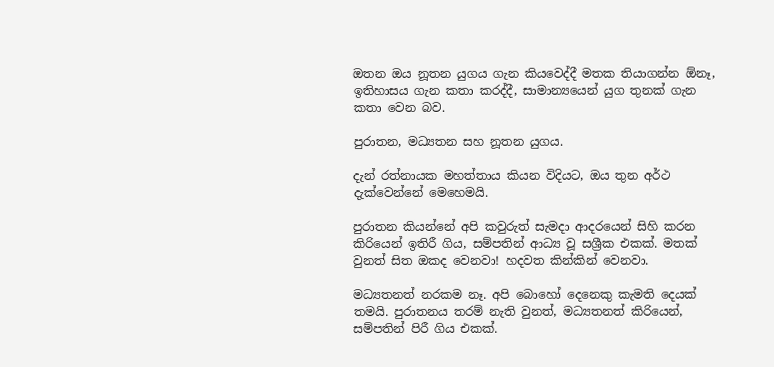ඔතන ඔය නූතන යුගය ගැන කියවෙද්දී මතක තියාගන්න ඕනෑ, ඉතිහාසය ගැන කතා කරද්දී, සාමාන්‍යයෙන් යුග තුනක් ගැන කතා වෙන බව.

පුරාතන, මධ්‍යතන සහ නූතන යුගය.

දැන් රත්නායක මහත්තාය කියන විදියට, ඔය තුන අර්ථ දැක්වෙන්නේ මෙහෙමයි.

පුරාතන කියන්නේ අපි කවුරුත් සැමදා ආදරයෙන් සිහි කරන කිරියෙන් ඉතිරී ගිය, සම්පතින් ආධ්‍ය වූ සශ්‍රීක එකක්. මතක් වුනත් සිත ඔකද වෙනවා! හදවත කින්කින් වෙනවා.

මධ්‍යතනත් නරකම නෑ. අපි බොහෝ දෙනෙකු කැමති දෙයක් තමයි. පුරාතනය තරම් නැති වුනත්, මධ්‍යතනත් කිරියෙන්, සම්පතින් පිරී ගිය එකක්.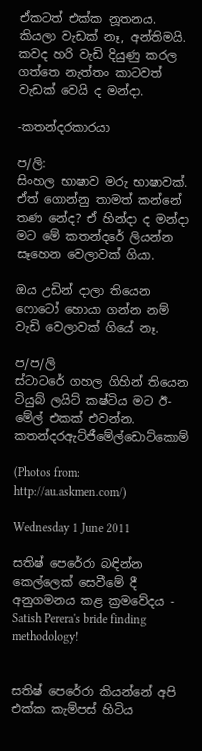ඒකටත් එක්ක නූතනය. කියලා වැඩක් නෑ, අන්තිමයි. කවද හරි වැඩි දියුණු කරල ගත්තෙ නැත්තං කාටවත් වැඩක් වෙයි ද මන්දා.

-කතන්දරකාරයා

ප/ලි:
සිංහල භාෂාව මරු භාෂාවක්. ඒත් ගොන්නු තාමත් කන්නේ තණ නේද? ඒ හින්දා ද මන්දා මට මේ කතන්දරේ ලියන්න සෑහෙන වෙලාවක් ගියා.

ඔය උඩින් දාලා තියෙන ෆොටෝ හොයා ගන්න නම් වැඩි වෙලාවක් ගියේ නෑ.

ප/ප/ලි
ස්ටාටරේ ගහල ගිහින් තියෙන ටියුබ් ලයිට් කෂ්ටිය මට ඊ-මේල් එකක් එවන්න. කතන්දරඇට්ජීමේල්ඩොට්කොම්

(Photos from: http://au.askmen.com/)

Wednesday 1 June 2011

සතිෂ් පෙරේරා බඳින්න කෙල්ලෙක් සෙවීමේ දී අනුගමනය කළ ක්‍රමවේදය - Satish Perera's bride finding methodology!


සතිෂ් පෙරේරා කියන්නේ අපි එක්ක කැම්පස් හිටිය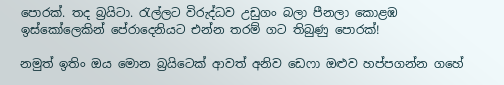පොරක්. තද බ්‍රයිටා. රැල්ලට විරුද්ධව උඩුගං බලා පීනලා කොළඹ ඉස්කෝලෙකින් පේරාදෙනියට එන්න තරම් ගට තිබුණු පොරක්!

නමුත් ඉතිං ඔය මොන බ්‍රයිටෙක් ආවත් අනිව ඩෙෆා ඔළුව හප්පගන්න ගහේ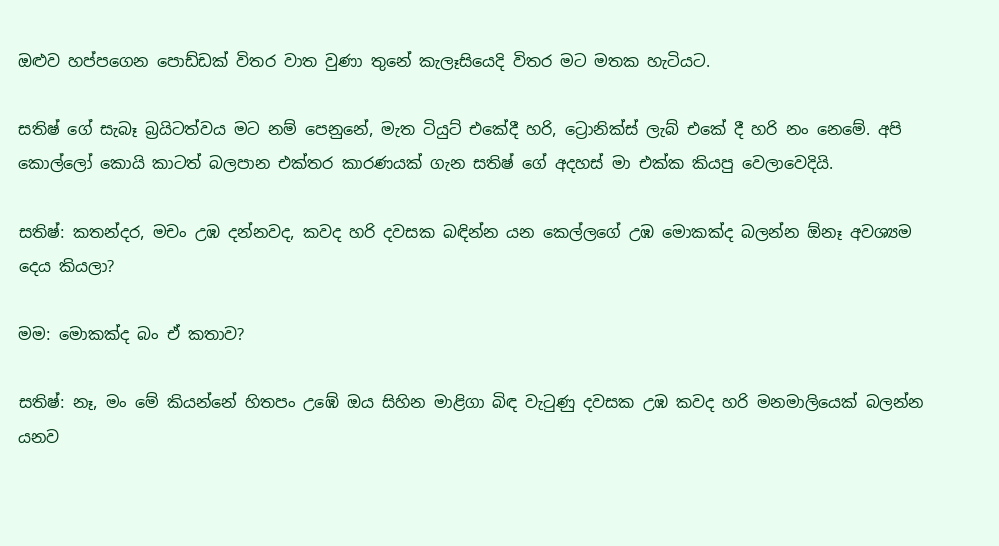ඔළුව හප්පගෙන පොඩ්ඩක් විතර වාත වුණා තුනේ කැලෑසියෙදි විතර මට මතක හැටියට.

සතිෂ් ගේ සැබෑ බ්‍රයිටත්වය මට නම් පෙනුනේ, මැත ටියුට් එකේදී හරි, ට්‍රොනික්ස් ලැබ් එකේ දී හරි නං නෙමේ. අපි කොල්ලෝ කොයි කාටත් බලපාන එක්තර කාරණයක් ගැන සතිෂ් ගේ අදහස් මා එක්ක කියපු වෙලාවෙදියි.

සතිෂ්: කතන්දර, මචං උඹ දන්නවද, කවද හරි දවසක බඳින්න යන කෙල්ලගේ උඹ මොකක්ද බලන්න ඕනෑ අවශ්‍යම දෙය කියලා?

මම: මොකක්ද බං ඒ කතාව?

සතිෂ්: නෑ, මං මේ කියන්නේ හිතපං උඹේ ඔය සිහින මාළිගා බිඳ වැටුණු දවසක උඹ කවද හරි මනමාලියෙක් බලන්න යනව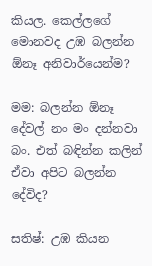කියල. කෙල්ලගේ මොනවද උඹ බලන්න ඕනෑ අනිවාර්යෙන්ම?

මම: බලන්න ඕනෑ දේවල් නං මං දන්නවා බං. එත් බඳින්න කලින් ඒවා අපිට බලන්න දේවිද?

සතිෂ්: උඹ කියන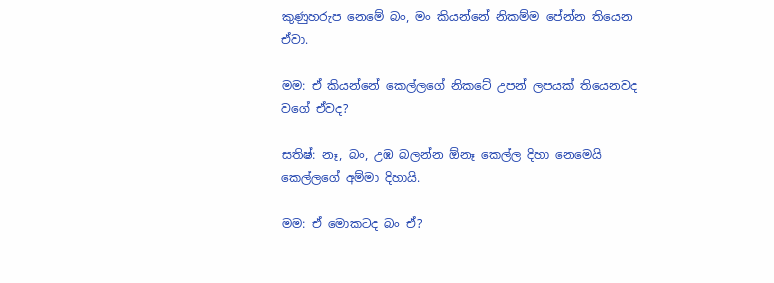කුණුහරුප නෙමේ බං, මං කියන්නේ නිකම්ම පේන්න තියෙන ඒවා.

මම: ඒ කියන්නේ කෙල්ලගේ නිකටේ උපන් ලපයක් තියෙනවද වගේ ඒවද?

සතිෂ්: නෑ, බං, උඹ බලන්න ඕනෑ කෙල්ල දිහා නෙමෙයි කෙල්ලගේ අම්මා දිහායි.

මම: ඒ මොකටද බං ඒ?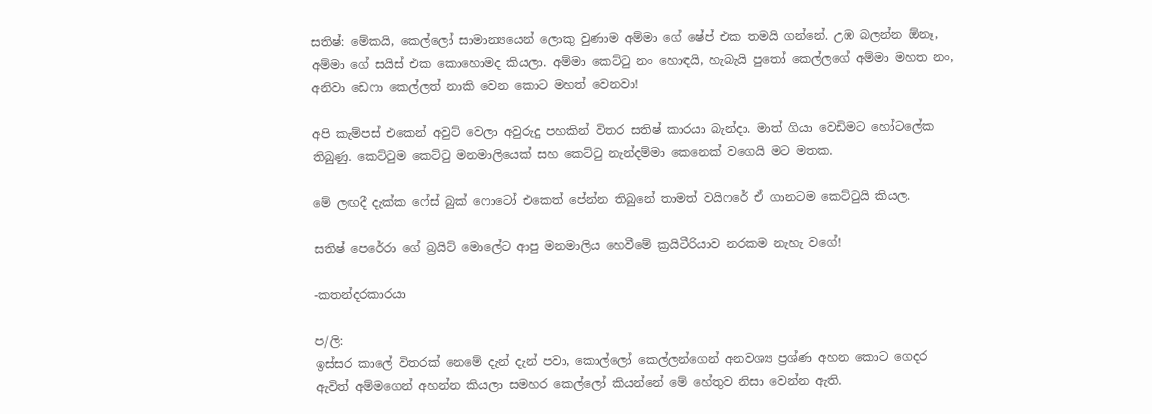සතිෂ්: මේකයි, කෙල්ලෝ සාමාන්‍යයෙන් ලොකු වුණාම අම්මා ගේ ෂේප් එක තමයි ගන්නේ. උඹ බලන්න ඕනෑ, අම්මා ගේ සයිස් එක කොහොමද කියලා. අම්මා කෙට්ටු නං හොඳයි, හැබැයි පුතෝ කෙල්ලගේ අම්මා මහත නං, අනිවා ඩෙෆා කෙල්ලත් නාකි වෙන කොට මහත් වෙනවා!

අපි කැම්පස් එකෙන් අවුට් වෙලා අවුරුදු පහකින් විතර සතිෂ් කාරයා බැන්දා. මාත් ගියා වෙඩිමට හෝටලේක තිබුණු. කෙට්ටුම කෙට්ටු මනමාලියෙක් සහ කෙට්ටු නැන්දම්මා කෙනෙක් වගෙයි මට මතක.

මේ ලඟදී දැක්ක ෆේස් බුක් ෆොටෝ එකෙත් පේන්න තිබුනේ තාමත් වයිෆරේ ඒ ගානටම කෙට්ටුයි කියල.

සතිෂ් පෙරේරා ගේ බ්‍රයිට් මොලේට ආපු මනමාලිය හෙවීමේ ක්‍රයිටීරියාව නරකම නැහැ වගේ!

-කතන්දරකාරයා

ප/ලි:
ඉස්සර කාලේ විතරක් නෙමේ දැන් දැන් පවා, කොල්ලෝ කෙල්ලන්ගෙන් අනවශ්‍ය ප්‍රශ්ණ අහන කොට ගෙදර ඇවිත් අම්මගෙන් අහන්න කියලා සමහර කෙල්ලෝ කියන්නේ මේ හේතුව නිසා වෙන්න ඇති.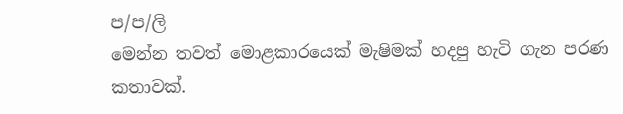ප/ප/ලි
මෙන්න තවත් මොළකාරයෙක් මැෂිමක් හදපු හැටි ගැන පරණ කතාවක්.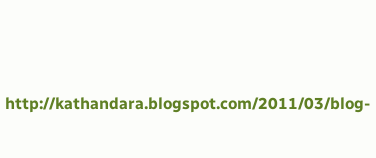http://kathandara.blogspot.com/2011/03/blog-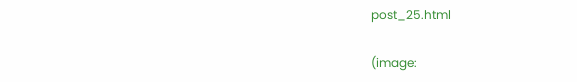post_25.html

(image: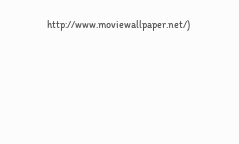http://www.moviewallpaper.net/)